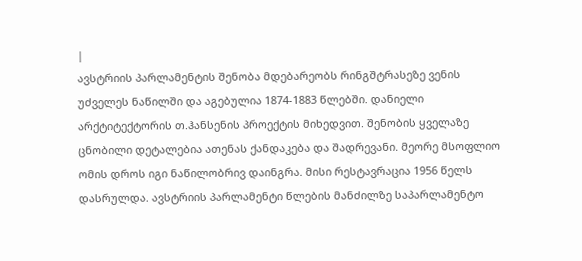|
ავსტრიის პარლამენტის შენობა მდებარეობს რინგშტრასეზე ვენის უძველეს ნაწილში და აგებულია 1874-1883 წლებში. დანიელი არქტიტექტორის თ.ჰანსენის პროექტის მიხედვით. შენობის ყველაზე ცნობილი დეტალებია ათენას ქანდაკება და შადრევანი. მეორე მსოფლიო ომის დროს იგი ნაწილობრივ დაინგრა. მისი რესტავრაცია 1956 წელს დასრულდა. ავსტრიის პარლამენტი წლების მანძილზე საპარლამენტო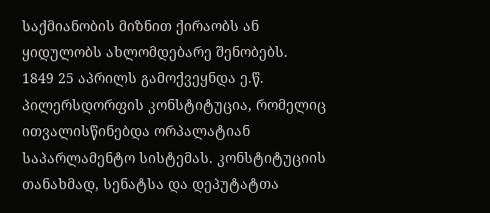საქმიანობის მიზნით ქირაობს ან ყიდულობს ახლომდებარე შენობებს.
1849 25 აპრილს გამოქვეყნდა ე.წ. პილერსდორფის კონსტიტუცია, რომელიც ითვალისწინებდა ორპალატიან საპარლამენტო სისტემას. კონსტიტუციის თანახმად, სენატსა და დეპუტატთა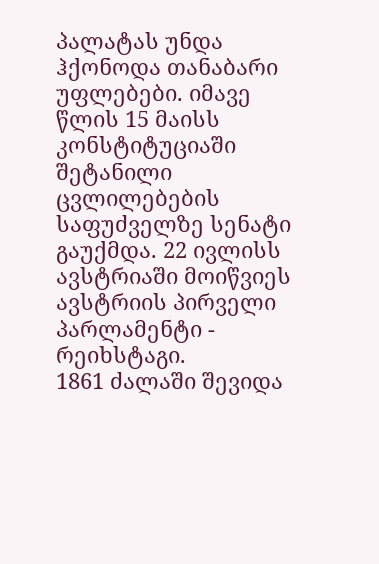პალატას უნდა ჰქონოდა თანაბარი უფლებები. იმავე წლის 15 მაისს კონსტიტუციაში შეტანილი ცვლილებების საფუძველზე სენატი გაუქმდა. 22 ივლისს ავსტრიაში მოიწვიეს ავსტრიის პირველი პარლამენტი - რეიხსტაგი.
1861 ძალაში შევიდა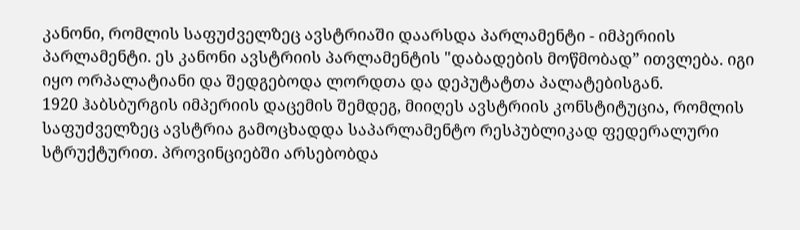კანონი, რომლის საფუძველზეც ავსტრიაში დაარსდა პარლამენტი - იმპერიის პარლამენტი. ეს კანონი ავსტრიის პარლამენტის "დაბადების მოწმობად” ითვლება. იგი იყო ორპალატიანი და შედგებოდა ლორდთა და დეპუტატთა პალატებისგან.
1920 ჰაბსბურგის იმპერიის დაცემის შემდეგ, მიიღეს ავსტრიის კონსტიტუცია, რომლის საფუძველზეც ავსტრია გამოცხადდა საპარლამენტო რესპუბლიკად ფედერალური სტრუქტურით. პროვინციებში არსებობდა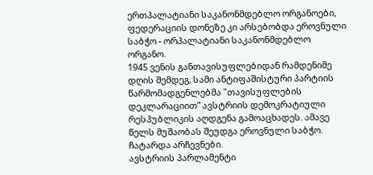ერთპალატიანი საკანონმდებლო ორგანოები, ფედერაციის დონეზე კი არსებობდა ეროვნული საბჭო - ორპალატიანი საკანონმდებლო ორგანო.
1945 ვენის განთავისუფლებიდან რამდენიმე დღის შემდეგ, სამი ანტიფაშისტური პარტიის წარმომადგენლებმა "თავისუფლების დეკლარაციით” ავსტრიის დემოკრატიული რესპუბლიკის აღდგენა გამოაცხადეს. ამავე წელს მუშაობას შეუდგა ეროვნული საბჭო. ჩატარდა არჩევნები.
ავსტრიის პარლამენტი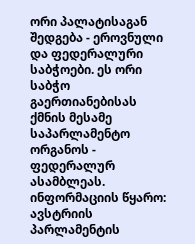ორი პალატისაგან შედგება - ეროვნული და ფედერალური საბჭოები. ეს ორი საბჭო გაერთიანებისას ქმნის მესამე საპარლამენტო ორგანოს - ფედერალურ ასამბლეას.
ინფორმაციის წყარო: ავსტრიის პარლამენტის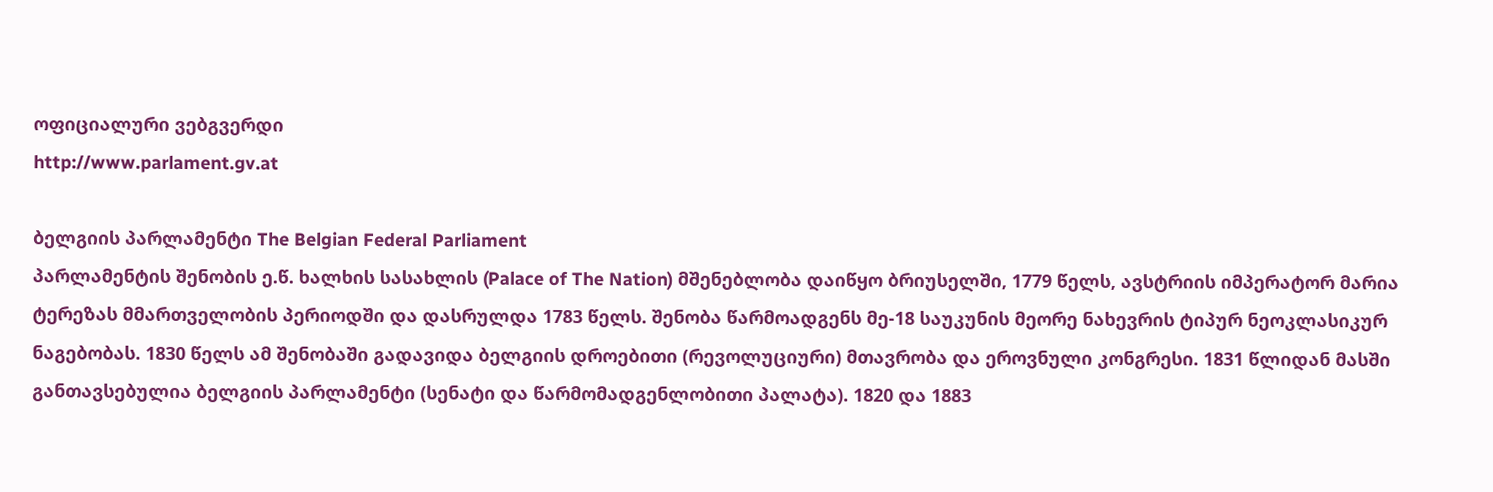ოფიციალური ვებგვერდი
http://www.parlament.gv.at

ბელგიის პარლამენტი The Belgian Federal Parliament
პარლამენტის შენობის ე.წ. ხალხის სასახლის (Palace of The Nation) მშენებლობა დაიწყო ბრიუსელში, 1779 წელს, ავსტრიის იმპერატორ მარია ტერეზას მმართველობის პერიოდში და დასრულდა 1783 წელს. შენობა წარმოადგენს მე-18 საუკუნის მეორე ნახევრის ტიპურ ნეოკლასიკურ ნაგებობას. 1830 წელს ამ შენობაში გადავიდა ბელგიის დროებითი (რევოლუციური) მთავრობა და ეროვნული კონგრესი. 1831 წლიდან მასში განთავსებულია ბელგიის პარლამენტი (სენატი და წარმომადგენლობითი პალატა). 1820 და 1883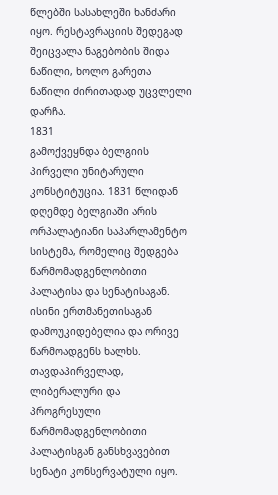წლებში სასახლეში ხანძარი იყო. რესტავრაციის შედეგად შეიცვალა ნაგებობის შიდა ნაწილი, ხოლო გარეთა ნაწილი ძირითადად უცვლელი დარჩა.
1831
გამოქვეყნდა ბელგიის პირველი უნიტარული კონსტიტუცია. 1831 წლიდან დღემდე ბელგიაში არის ორპალატიანი საპარლამენტო სისტემა, რომელიც შედგება წარმომადგენლობითი პალატისა და სენატისაგან. ისინი ერთმანეთისაგან დამოუკიდებელია და ორივე წარმოადგენს ხალხს. თავდაპირველად, ლიბერალური და პროგრესული წარმომადგენლობითი პალატისგან განსხვავებით სენატი კონსერვატული იყო.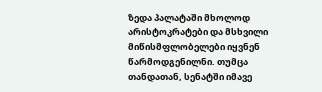ზედა პალატაში მხოლოდ არისტოკრატები და მსხვილი მიწისმფლობელები იყვნენ წარმოდგენილნი. თუმცა თანდათან, სენატში იმავე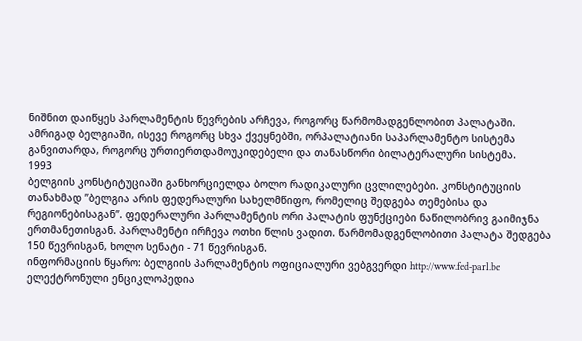ნიშნით დაიწყეს პარლამენტის წევრების არჩევა, როგორც წარმომადგენლობით პალატაში. ამრიგად ბელგიაში, ისევე როგორც სხვა ქვეყნებში, ორპალატიანი საპარლამენტო სისტემა განვითარდა, როგორც ურთიერთდამოუკიდებელი და თანასწორი ბილატერალური სისტემა.
1993
ბელგიის კონსტიტუციაში განხორციელდა ბოლო რადიკალური ცვლილებები. კონსტიტუციის თანახმად ”ბელგია არის ფედერალური სახელმწიფო, რომელიც შედგება თემებისა და რეგიონებისაგან”. ფედერალური პარლამენტის ორი პალატის ფუნქციები ნაწილობრივ გაიმიჯნა ერთმანეთისგან. პარლამენტი ირჩევა ოთხი წლის ვადით. წარმომადგენლობითი პალატა შედგება 150 წევრისგან, ხოლო სენატი - 71 წევრისგან.
ინფორმაციის წყარო: ბელგიის პარლამენტის ოფიციალური ვებგვერდი http://www.fed-parl.be
ელექტრონული ენციკლოპედია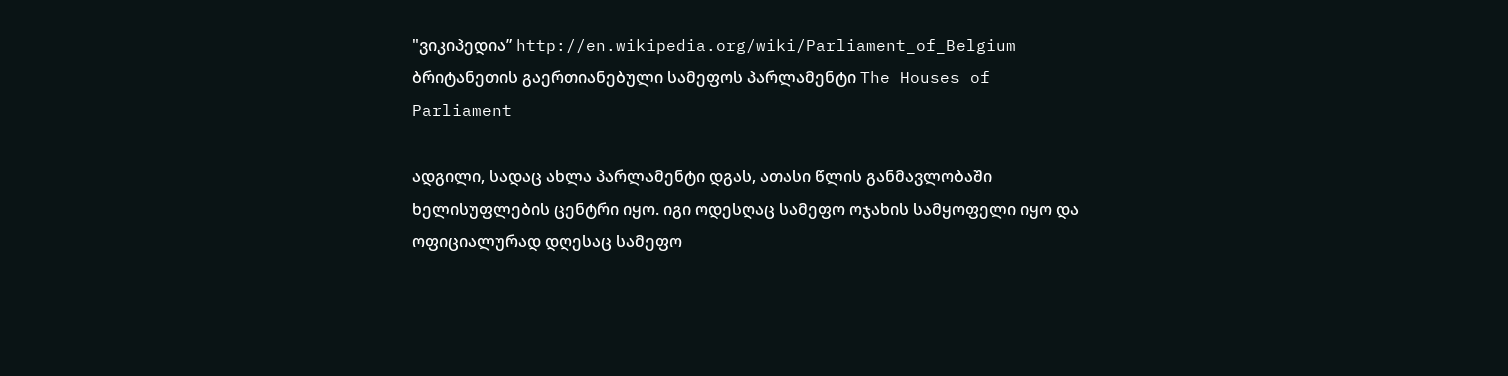"ვიკიპედია” http://en.wikipedia.org/wiki/Parliament_of_Belgium
ბრიტანეთის გაერთიანებული სამეფოს პარლამენტი The Houses of Parliament

ადგილი, სადაც ახლა პარლამენტი დგას, ათასი წლის განმავლობაში ხელისუფლების ცენტრი იყო. იგი ოდესღაც სამეფო ოჯახის სამყოფელი იყო და ოფიციალურად დღესაც სამეფო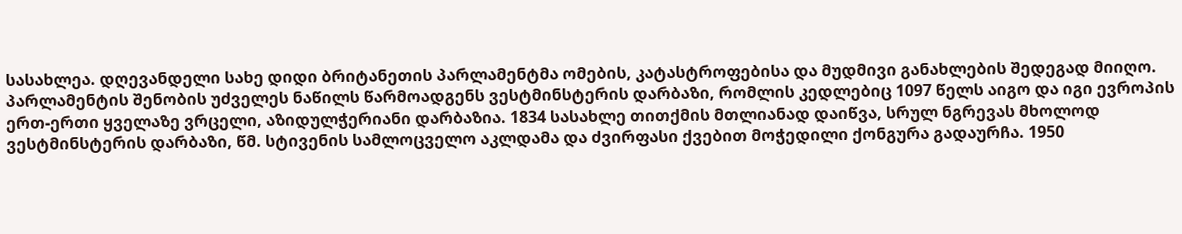სასახლეა. დღევანდელი სახე დიდი ბრიტანეთის პარლამენტმა ომების, კატასტროფებისა და მუდმივი განახლების შედეგად მიიღო.
პარლამენტის შენობის უძველეს ნაწილს წარმოადგენს ვესტმინსტერის დარბაზი, რომლის კედლებიც 1097 წელს აიგო და იგი ევროპის ერთ-ერთი ყველაზე ვრცელი, აზიდულჭერიანი დარბაზია. 1834 სასახლე თითქმის მთლიანად დაიწვა, სრულ ნგრევას მხოლოდ ვესტმინსტერის დარბაზი, წმ. სტივენის სამლოცველო აკლდამა და ძვირფასი ქვებით მოჭედილი ქონგურა გადაურჩა. 1950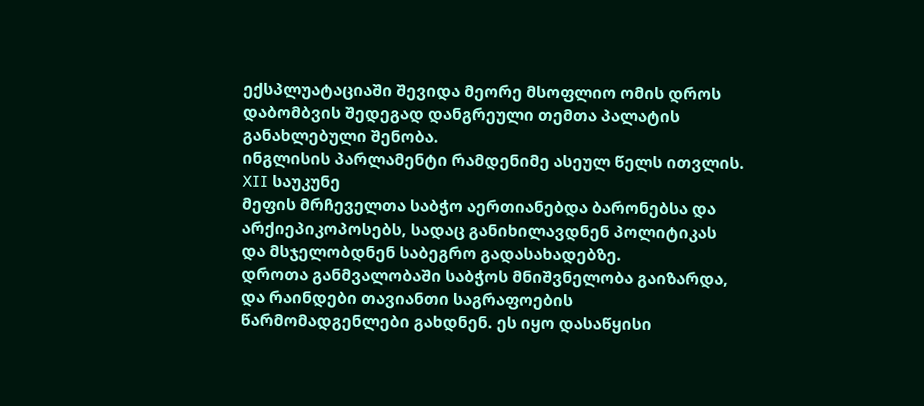ექსპლუატაციაში შევიდა მეორე მსოფლიო ომის დროს დაბომბვის შედეგად დანგრეული თემთა პალატის განახლებული შენობა.
ინგლისის პარლამენტი რამდენიმე ასეულ წელს ითვლის.
XII საუკუნე
მეფის მრჩეველთა საბჭო აერთიანებდა ბარონებსა და არქიეპიკოპოსებს, სადაც განიხილავდნენ პოლიტიკას და მსჯელობდნენ საბეგრო გადასახადებზე.
დროთა განმვალობაში საბჭოს მნიშვნელობა გაიზარდა, და რაინდები თავიანთი საგრაფოების წარმომადგენლები გახდნენ. ეს იყო დასაწყისი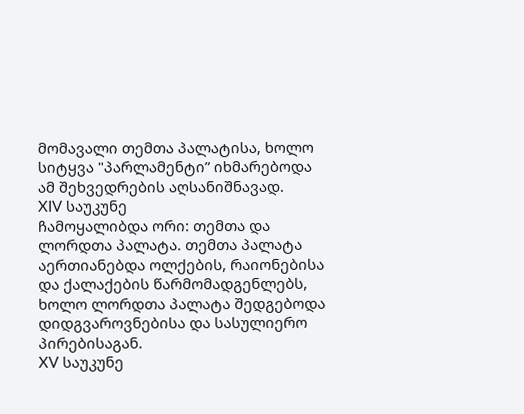მომავალი თემთა პალატისა, ხოლო სიტყვა "პარლამენტი” იხმარებოდა ამ შეხვედრების აღსანიშნავად.
XIV საუკუნე
ჩამოყალიბდა ორი: თემთა და ლორდთა პალატა. თემთა პალატა აერთიანებდა ოლქების, რაიონებისა და ქალაქების წარმომადგენლებს, ხოლო ლორდთა პალატა შედგებოდა დიდგვაროვნებისა და სასულიერო პირებისაგან.
XV საუკუნე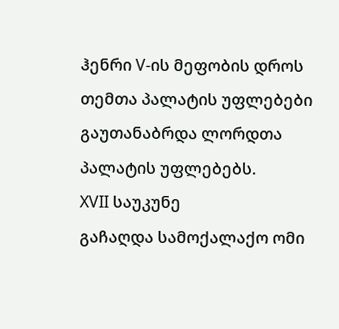ჰენრი V-ის მეფობის დროს თემთა პალატის უფლებები გაუთანაბრდა ლორდთა პალატის უფლებებს.
XVII საუკუნე
გაჩაღდა სამოქალაქო ომი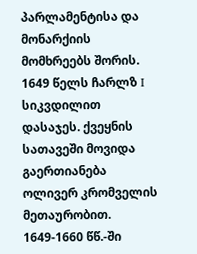პარლამენტისა და მონარქიის მომხრეებს შორის. 1649 წელს ჩარლზ I სიკვდილით დასაჯეს. ქვეყნის სათავეში მოვიდა გაერთიანება ოლივერ კრომველის მეთაურობით. 1649-1660 წწ.-ში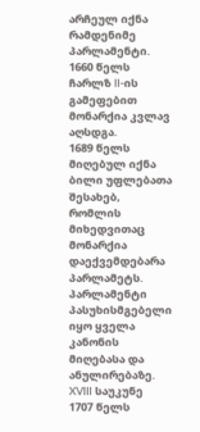არჩეულ იქნა რამდენიმე პარლამენტი.
1660 წელს ჩარლზ II-ის გამეფებით მონარქია კვლავ აღსდგა.
1689 წელს მიღებულ იქნა ბილი უფლებათა შესახებ, რომლის მიხედვითაც მონარქია დაექვემდებარა პარლამეტს. პარლამენტი პასუხისმგებელი იყო ყველა კანონის მიღებასა და ანულირებაზე.
XVIII საუკუნე
1707 წელს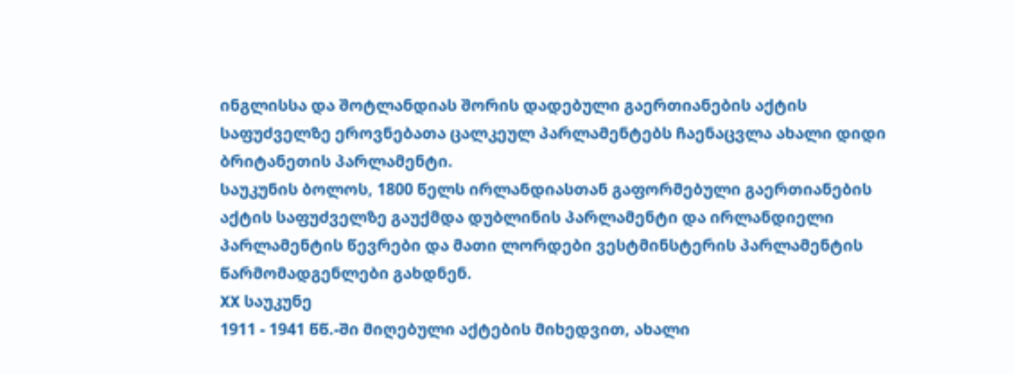ინგლისსა და შოტლანდიას შორის დადებული გაერთიანების აქტის საფუძველზე ეროვნებათა ცალკეულ პარლამენტებს ჩაენაცვლა ახალი დიდი ბრიტანეთის პარლამენტი.
საუკუნის ბოლოს, 1800 წელს ირლანდიასთან გაფორმებული გაერთიანების აქტის საფუძველზე გაუქმდა დუბლინის პარლამენტი და ირლანდიელი პარლამენტის წევრები და მათი ლორდები ვესტმინსტერის პარლამენტის წარმომადგენლები გახდნენ.
XX საუკუნე
1911 - 1941 წწ.-ში მიღებული აქტების მიხედვით, ახალი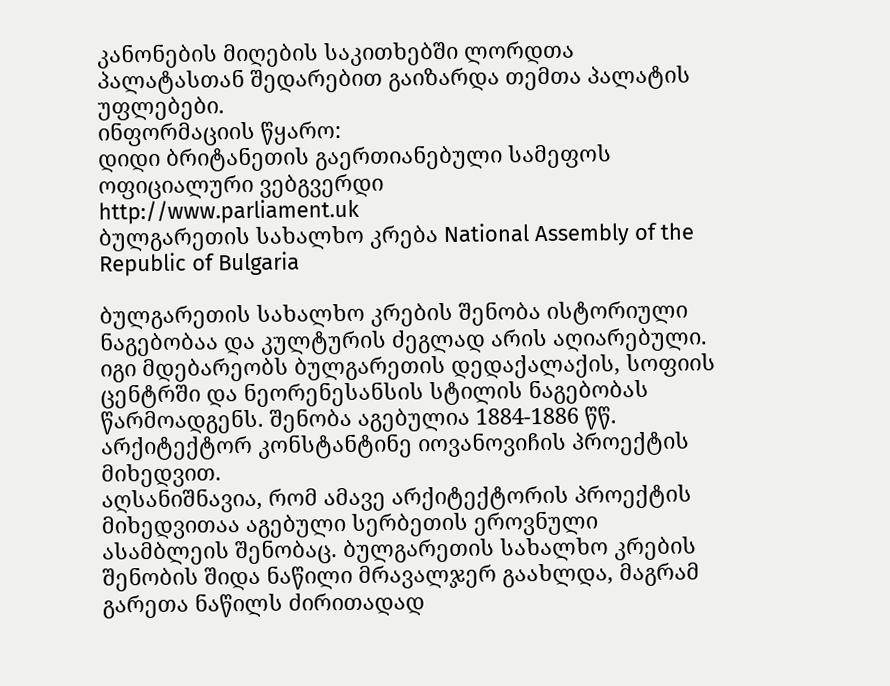კანონების მიღების საკითხებში ლორდთა პალატასთან შედარებით გაიზარდა თემთა პალატის უფლებები.
ინფორმაციის წყარო:
დიდი ბრიტანეთის გაერთიანებული სამეფოს ოფიციალური ვებგვერდი
http://www.parliament.uk
ბულგარეთის სახალხო კრება National Assembly of the Republic of Bulgaria

ბულგარეთის სახალხო კრების შენობა ისტორიული ნაგებობაა და კულტურის ძეგლად არის აღიარებული. იგი მდებარეობს ბულგარეთის დედაქალაქის, სოფიის ცენტრში და ნეორენესანსის სტილის ნაგებობას წარმოადგენს. შენობა აგებულია 1884-1886 წწ. არქიტექტორ კონსტანტინე იოვანოვიჩის პროექტის მიხედვით.
აღსანიშნავია, რომ ამავე არქიტექტორის პროექტის მიხედვითაა აგებული სერბეთის ეროვნული ასამბლეის შენობაც. ბულგარეთის სახალხო კრების შენობის შიდა ნაწილი მრავალჯერ გაახლდა, მაგრამ გარეთა ნაწილს ძირითადად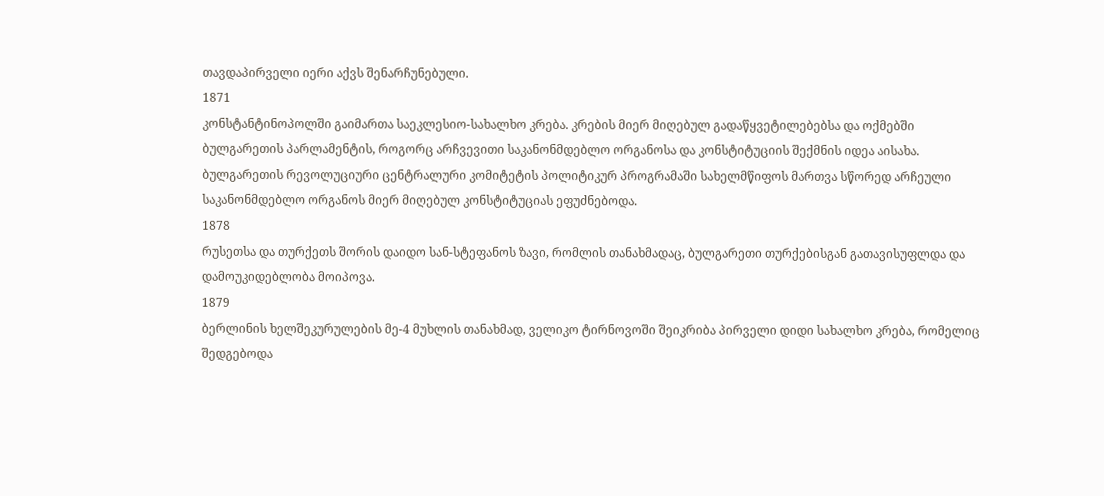თავდაპირველი იერი აქვს შენარჩუნებული.
1871
კონსტანტინოპოლში გაიმართა საეკლესიო-სახალხო კრება. კრების მიერ მიღებულ გადაწყვეტილებებსა და ოქმებში ბულგარეთის პარლამენტის, როგორც არჩვევითი საკანონმდებლო ორგანოსა და კონსტიტუციის შექმნის იდეა აისახა.
ბულგარეთის რევოლუციური ცენტრალური კომიტეტის პოლიტიკურ პროგრამაში სახელმწიფოს მართვა სწორედ არჩეული საკანონმდებლო ორგანოს მიერ მიღებულ კონსტიტუციას ეფუძნებოდა.
1878
რუსეთსა და თურქეთს შორის დაიდო სან-სტეფანოს ზავი, რომლის თანახმადაც, ბულგარეთი თურქებისგან გათავისუფლდა და დამოუკიდებლობა მოიპოვა.
1879
ბერლინის ხელშეკურულების მე-4 მუხლის თანახმად, ველიკო ტირნოვოში შეიკრიბა პირველი დიდი სახალხო კრება, რომელიც შედგებოდა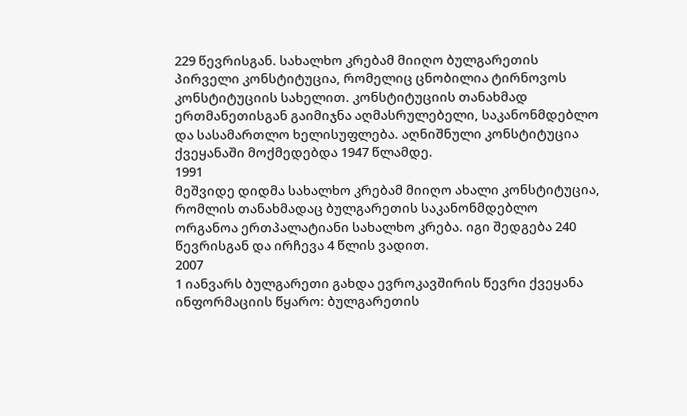229 წევრისგან. სახალხო კრებამ მიიღო ბულგარეთის პირველი კონსტიტუცია, რომელიც ცნობილია ტირნოვოს კონსტიტუციის სახელით. კონსტიტუციის თანახმად ერთმანეთისგან გაიმიჯნა აღმასრულებელი, საკანონმდებლო და სასამართლო ხელისუფლება. აღნიშნული კონსტიტუცია ქვეყანაში მოქმედებდა 1947 წლამდე.
1991
მეშვიდე დიდმა სახალხო კრებამ მიიღო ახალი კონსტიტუცია, რომლის თანახმადაც ბულგარეთის საკანონმდებლო ორგანოა ერთპალატიანი სახალხო კრება. იგი შედგება 240 წევრისგან და ირჩევა 4 წლის ვადით.
2007
1 იანვარს ბულგარეთი გახდა ევროკავშირის წევრი ქვეყანა
ინფორმაციის წყარო: ბულგარეთის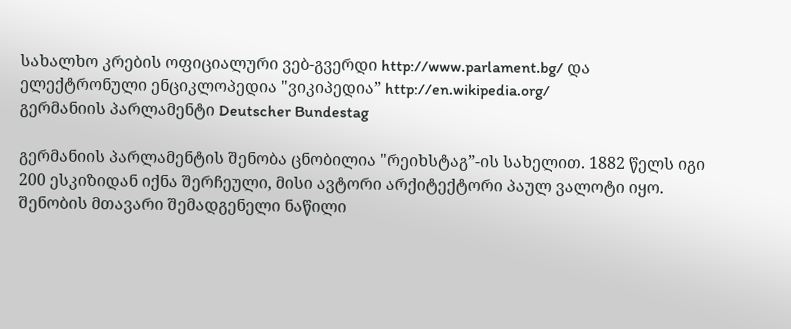სახალხო კრების ოფიციალური ვებ-გვერდი http://www.parlament.bg/ და ელექტრონული ენციკლოპედია "ვიკიპედია” http://en.wikipedia.org/
გერმანიის პარლამენტი Deutscher Bundestag

გერმანიის პარლამენტის შენობა ცნობილია "რეიხსტაგ”-ის სახელით. 1882 წელს იგი 200 ესკიზიდან იქნა შერჩეული, მისი ავტორი არქიტექტორი პაულ ვალოტი იყო. შენობის მთავარი შემადგენელი ნაწილი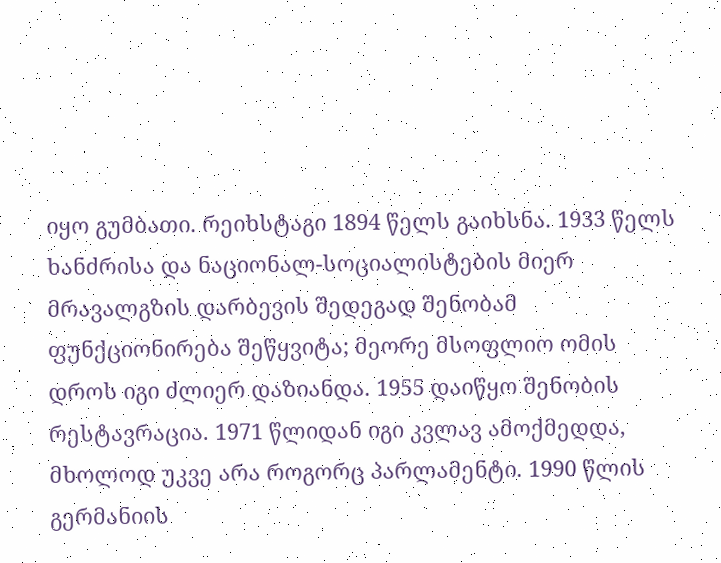იყო გუმბათი. რეიხსტაგი 1894 წელს გაიხსნა. 1933 წელს ხანძრისა და ნაციონალ-სოციალისტების მიერ მრავალგზის დარბევის შედეგად შენობამ ფუნქციონირება შეწყვიტა; მეორე მსოფლიო ომის დროს იგი ძლიერ დაზიანდა. 1955 დაიწყო შენობის რესტავრაცია. 1971 წლიდან იგი კვლავ ამოქმედდა, მხოლოდ უკვე არა როგორც პარლამენტი. 1990 წლის გერმანიის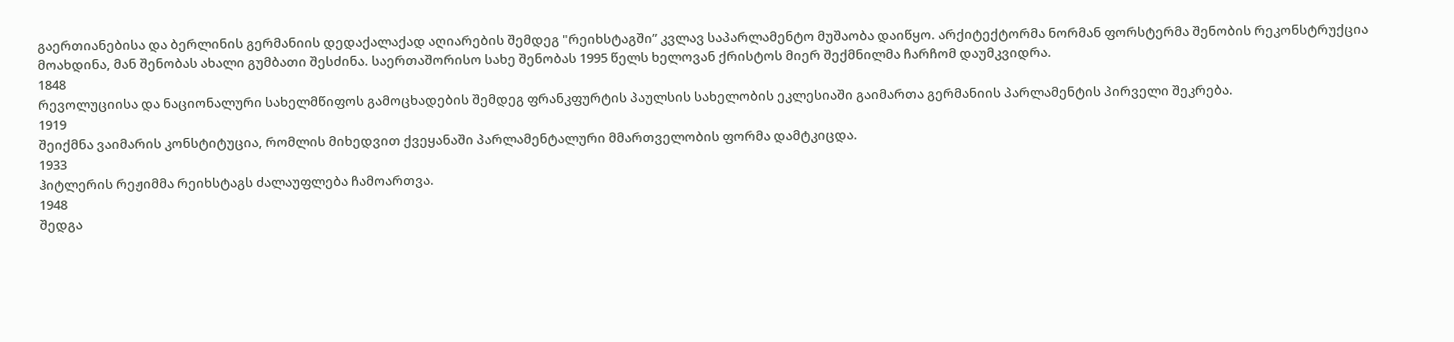გაერთიანებისა და ბერლინის გერმანიის დედაქალაქად აღიარების შემდეგ "რეიხსტაგში” კვლავ საპარლამენტო მუშაობა დაიწყო. არქიტექტორმა ნორმან ფორსტერმა შენობის რეკონსტრუქცია მოახდინა, მან შენობას ახალი გუმბათი შესძინა. საერთაშორისო სახე შენობას 1995 წელს ხელოვან ქრისტოს მიერ შექმნილმა ჩარჩომ დაუმკვიდრა.
1848
რევოლუციისა და ნაციონალური სახელმწიფოს გამოცხადების შემდეგ ფრანკფურტის პაულსის სახელობის ეკლესიაში გაიმართა გერმანიის პარლამენტის პირველი შეკრება.
1919
შეიქმნა ვაიმარის კონსტიტუცია, რომლის მიხედვით ქვეყანაში პარლამენტალური მმართველობის ფორმა დამტკიცდა.
1933
ჰიტლერის რეჟიმმა რეიხსტაგს ძალაუფლება ჩამოართვა.
1948
შედგა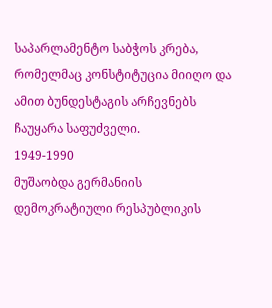საპარლამენტო საბჭოს კრება, რომელმაც კონსტიტუცია მიიღო და ამით ბუნდესტაგის არჩევნებს ჩაუყარა საფუძველი.
1949-1990
მუშაობდა გერმანიის დემოკრატიული რესპუბლიკის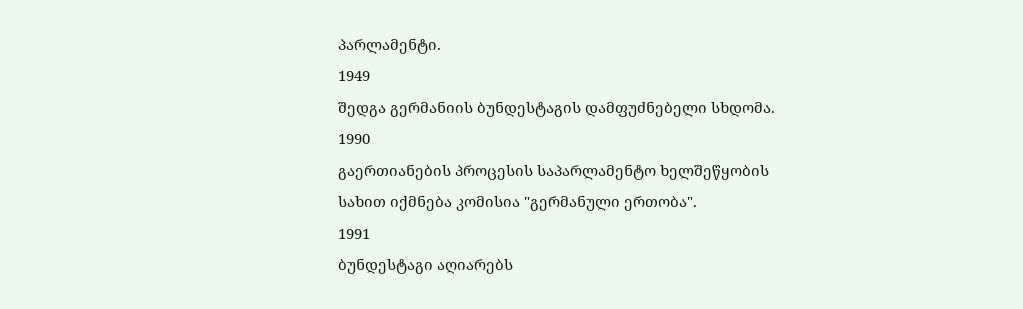პარლამენტი.
1949
შედგა გერმანიის ბუნდესტაგის დამფუძნებელი სხდომა.
1990
გაერთიანების პროცესის საპარლამენტო ხელშეწყობის სახით იქმნება კომისია "გერმანული ერთობა".
1991
ბუნდესტაგი აღიარებს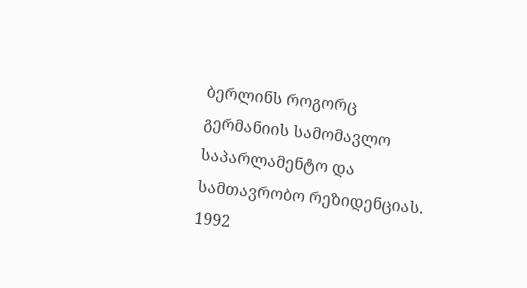ბერლინს როგორც გერმანიის სამომავლო საპარლამენტო და სამთავრობო რეზიდენციას.
1992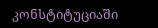კონსტიტუციაში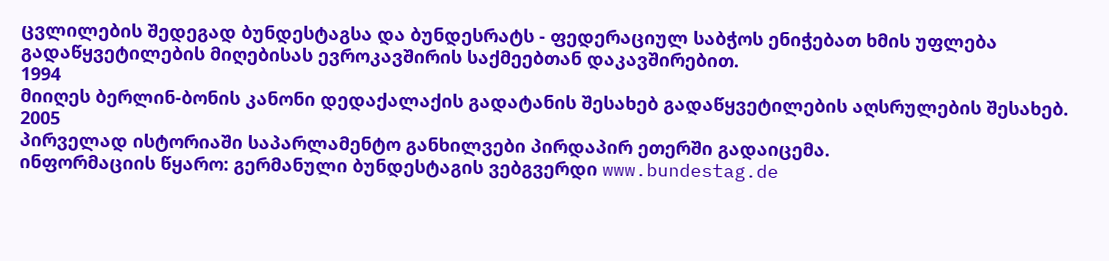ცვლილების შედეგად ბუნდესტაგსა და ბუნდესრატს - ფედერაციულ საბჭოს ენიჭებათ ხმის უფლება გადაწყვეტილების მიღებისას ევროკავშირის საქმეებთან დაკავშირებით.
1994
მიიღეს ბერლინ-ბონის კანონი დედაქალაქის გადატანის შესახებ გადაწყვეტილების აღსრულების შესახებ.
2005
პირველად ისტორიაში საპარლამენტო განხილვები პირდაპირ ეთერში გადაიცემა.
ინფორმაციის წყარო: გერმანული ბუნდესტაგის ვებგვერდი www.bundestag.de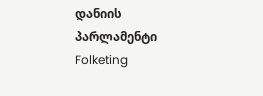დანიის პარლამენტი Folketing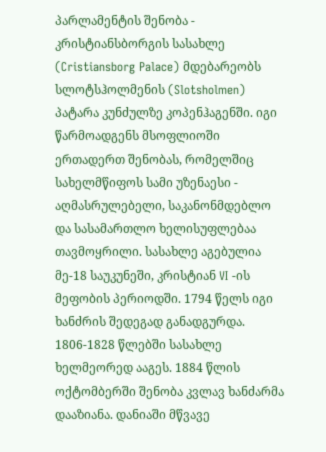პარლამენტის შენობა - კრისტიანსბორგის სასახლე (Cristiansborg Palace) მდებარეობს სლოტსჰოლმენის (Slotsholmen) პატარა კუნძულზე კოპენჰაგენში. იგი წარმოადგენს მსოფლიოში ერთადერთ შენობას, რომელშიც სახელმწიფოს სამი უზენაესი - აღმასრულებელი, საკანონმდებლო და სასამართლო ხელისუფლებაა თავმოყრილი. სასახლე აგებულია მე-18 საუკუნეში, კრისტიან VI -ის მეფობის პერიოდში. 1794 წელს იგი ხანძრის შედეგად განადგურდა. 1806-1828 წლებში სასახლე ხელმეორედ ააგეს. 1884 წლის ოქტომბერში შენობა კვლავ ხანძარმა დააზიანა. დანიაში მწვავე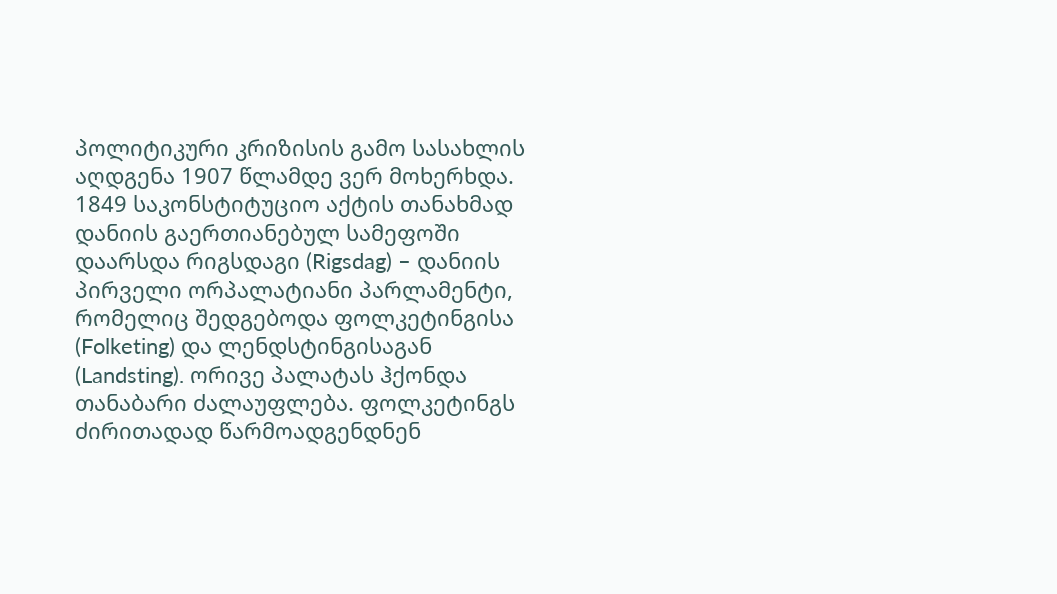პოლიტიკური კრიზისის გამო სასახლის აღდგენა 1907 წლამდე ვერ მოხერხდა.
1849 საკონსტიტუციო აქტის თანახმად დანიის გაერთიანებულ სამეფოში დაარსდა რიგსდაგი (Rigsdag) – დანიის პირველი ორპალატიანი პარლამენტი, რომელიც შედგებოდა ფოლკეტინგისა (Folketing) და ლენდსტინგისაგან (Landsting). ორივე პალატას ჰქონდა თანაბარი ძალაუფლება. ფოლკეტინგს ძირითადად წარმოადგენდნენ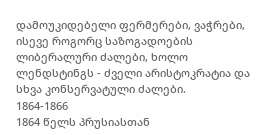დამოუკიდებელი ფერმერები, ვაჭრები, ისევე როგორც საზოგადოების ლიბერალური ძალები, ხოლო ლენდსტინგს - ძველი არისტოკრატია და სხვა კონსერვატული ძალები.
1864-1866
1864 წელს პრუსიასთან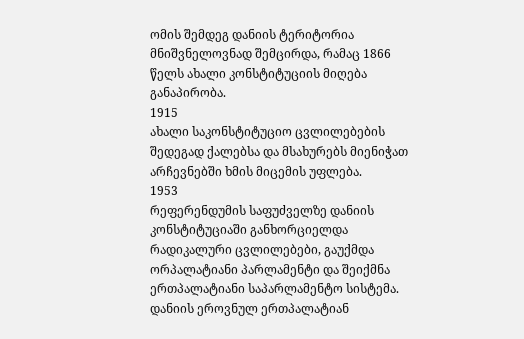ომის შემდეგ დანიის ტერიტორია მნიშვნელოვნად შემცირდა, რამაც 1866 წელს ახალი კონსტიტუციის მიღება განაპირობა.
1915
ახალი საკონსტიტუციო ცვლილებების შედეგად ქალებსა და მსახურებს მიენიჭათ არჩევნებში ხმის მიცემის უფლება.
1953
რეფერენდუმის საფუძველზე დანიის კონსტიტუციაში განხორციელდა რადიკალური ცვლილებები, გაუქმდა ორპალატიანი პარლამენტი და შეიქმნა ერთპალატიანი საპარლამენტო სისტემა.
დანიის ეროვნულ ერთპალატიან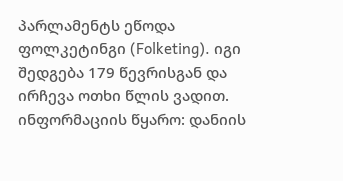პარლამენტს ეწოდა ფოლკეტინგი (Folketing). იგი შედგება 179 წევრისგან და ირჩევა ოთხი წლის ვადით.
ინფორმაციის წყარო: დანიის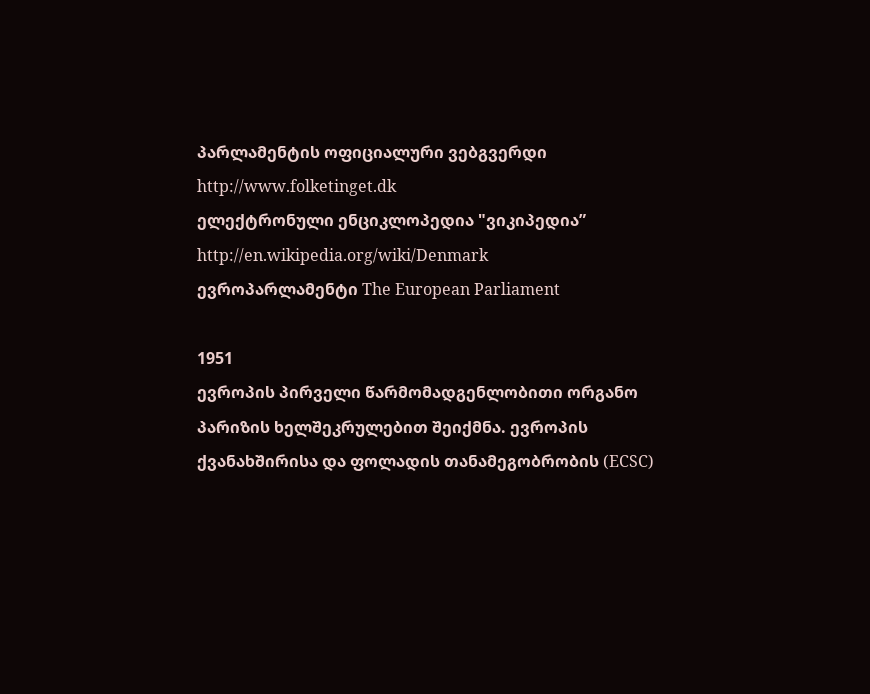პარლამენტის ოფიციალური ვებგვერდი http://www.folketinget.dk
ელექტრონული ენციკლოპედია "ვიკიპედია” http://en.wikipedia.org/wiki/Denmark
ევროპარლამენტი The European Parliament

1951
ევროპის პირველი წარმომადგენლობითი ორგანო პარიზის ხელშეკრულებით შეიქმნა. ევროპის ქვანახშირისა და ფოლადის თანამეგობრობის (ECSC)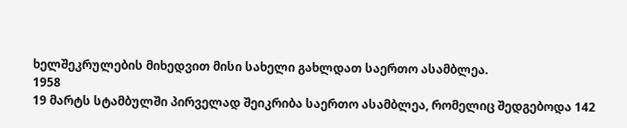ხელშეკრულების მიხედვით მისი სახელი გახლდათ საერთო ასამბლეა.
1958
19 მარტს სტამბულში პირველად შეიკრიბა საერთო ასამბლეა, რომელიც შედგებოდა 142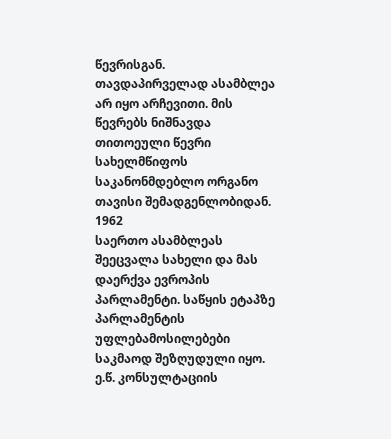წევრისგან. თავდაპირველად ასამბლეა არ იყო არჩევითი. მის წევრებს ნიშნავდა თითოეული წევრი სახელმწიფოს საკანონმდებლო ორგანო თავისი შემადგენლობიდან.
1962
საერთო ასამბლეას შეეცვალა სახელი და მას დაერქვა ევროპის პარლამენტი. საწყის ეტაპზე პარლამენტის უფლებამოსილებები საკმაოდ შეზღუდული იყო. ე.წ. კონსულტაციის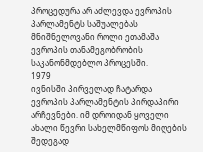პროცედურა არ აძლევდა ევროპის პარლამენტს საშუალებას მნიშნელოვანი როლი ეთამაშა ევროპის თანამეგობრობის საკანონმდებლო პროცესში.
1979
ივნისში პირველად ჩატარდა ევროპის პარლამენტის პირდაპირი არჩევნები. იმ დროიდან ყოველი ახალი წევრი სახელმწიფოს მიღების შედეგად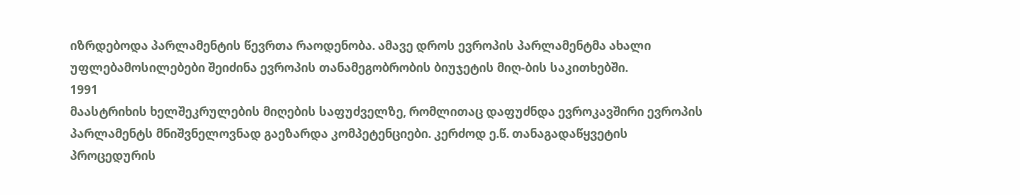იზრდებოდა პარლამენტის წევრთა რაოდენობა. ამავე დროს ევროპის პარლამენტმა ახალი უფლებამოსილებები შეიძინა ევროპის თანამეგობრობის ბიუჯეტის მიღ-ბის საკითხებში.
1991
მაასტრიხის ხელშეკრულების მიღების საფუძველზე, რომლითაც დაფუძნდა ევროკავშირი ევროპის პარლამენტს მნიშვნელოვნად გაეზარდა კომპეტენციები. კერძოდ ე.წ. თანაგადაწყვეტის პროცედურის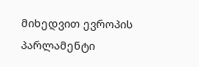მიხედვით ევროპის პარლამენტი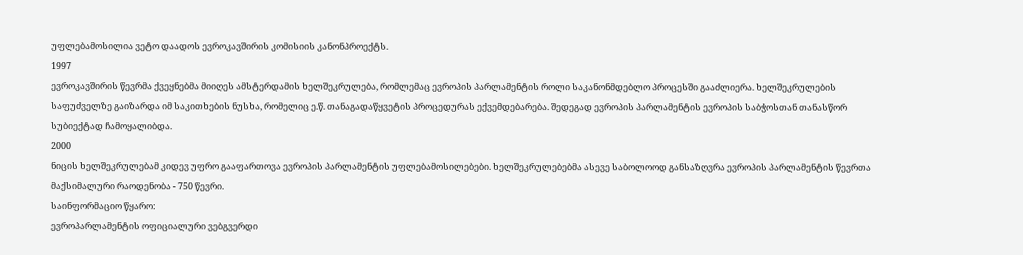უფლებამოსილია ვეტო დაადოს ევროკავშირის კომისიის კანონპროექტს.
1997
ევროკავშირის წევრმა ქვეყნებმა მიიღეს ამსტერდამის ხელშეკრულება, რომლემაც ევროპის პარლამენტის როლი საკანონმდებლო პროცესში გააძლიერა. ხელშეკრულების საფუძველზე გაიზარდა იმ საკითხების ნუსხა, რომელიც ე.წ. თანაგადაწყვეტის პროცედურას ექვემდებარება. შედეგად ევროპის პარლამენტის ევროპის საბჭოსთან თანასწორ სუბიექტად ჩამოყალიბდა.
2000
ნიცის ხელშეკრულებამ კიდევ უფრო გააფართოვა ევროპის პარლამენტის უფლებამოსილებები. ხელშეკრულებებმა ასევე საბოლოოდ განსაზღვრა ევროპის პარლამენტის წევრთა მაქსიმალური რაოდენობა - 750 წევრი.
საინფორმაციო წყარო:
ევროპარლამენტის ოფიციალური ვებგვერდი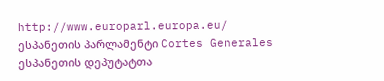http://www.europarl.europa.eu/
ესპანეთის პარლამენტი Cortes Generales
ესპანეთის დეპუტატთა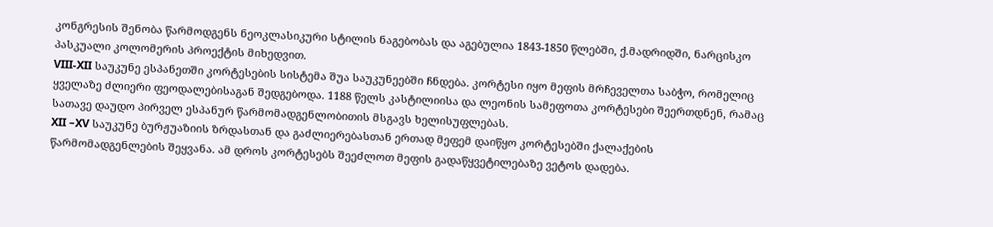კონგრესის შენობა წარმოდგენს ნეოკლასიკური სტილის ნაგებობას და აგებულია 1843-1850 წლებში, ქ.მადრიდში, ნარცისკო პასკუალი კოლომერის პროექტის მიხედვით.
VIII-XII საუკუნე ესპანეთში კორტესების სისტემა შუა საუკუნეებში ჩნდება. კორტესი იყო მეფის მრჩეველთა საბჭო, რომელიც ყველაზე ძლიერი ფეოდალებისაგან შედგებოდა. 1188 წელს კასტილიისა და ლეონის სამეფოთა კორტესები შეერთდნენ, რამაც სათავე დაუდო პირველ ესპანურ წარმომადგენლობითის მსგავს ხელისუფლებას.
XII –XV საუკუნე ბურჟუაზიის ზრდასთან და გაძლიერებასთან ერთად მეფემ დაიწყო კორტესებში ქალაქების წარმომადგენლების შეყვანა. ამ დროს კორტესებს შეეძლოთ მეფის გადაწყვეტილებაზე ვეტოს დადება.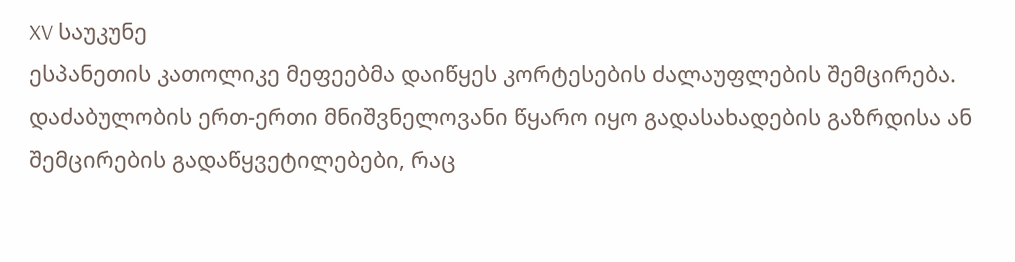XV საუკუნე
ესპანეთის კათოლიკე მეფეებმა დაიწყეს კორტესების ძალაუფლების შემცირება. დაძაბულობის ერთ-ერთი მნიშვნელოვანი წყარო იყო გადასახადების გაზრდისა ან შემცირების გადაწყვეტილებები, რაც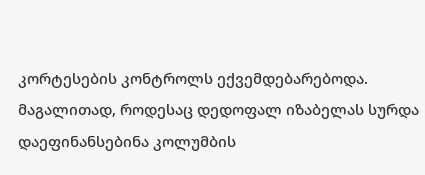კორტესების კონტროლს ექვემდებარებოდა. მაგალითად, როდესაც დედოფალ იზაბელას სურდა დაეფინანსებინა კოლუმბის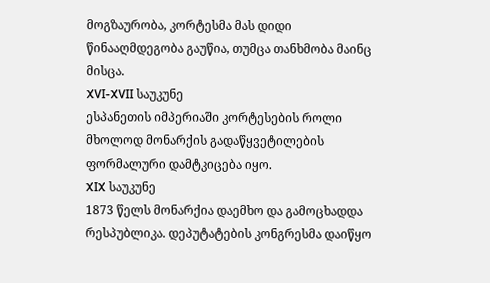მოგზაურობა, კორტესმა მას დიდი წინააღმდეგობა გაუწია, თუმცა თანხმობა მაინც მისცა.
XVI-XVII საუკუნე
ესპანეთის იმპერიაში კორტესების როლი მხოლოდ მონარქის გადაწყვეტილების ფორმალური დამტკიცება იყო.
XIX საუკუნე
1873 წელს მონარქია დაემხო და გამოცხადდა რესპუბლიკა. დეპუტატების კონგრესმა დაიწყო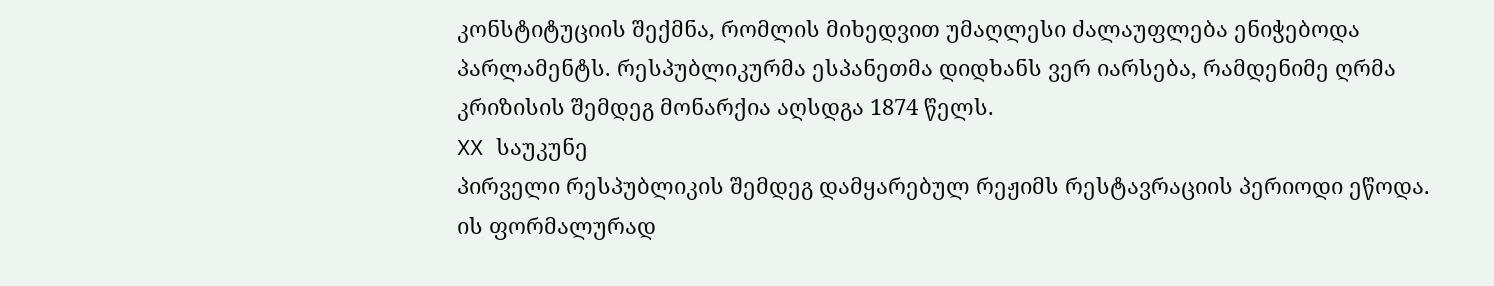კონსტიტუციის შექმნა, რომლის მიხედვით უმაღლესი ძალაუფლება ენიჭებოდა პარლამენტს. რესპუბლიკურმა ესპანეთმა დიდხანს ვერ იარსება, რამდენიმე ღრმა კრიზისის შემდეგ მონარქია აღსდგა 1874 წელს.
XX საუკუნე
პირველი რესპუბლიკის შემდეგ დამყარებულ რეჟიმს რესტავრაციის პერიოდი ეწოდა. ის ფორმალურად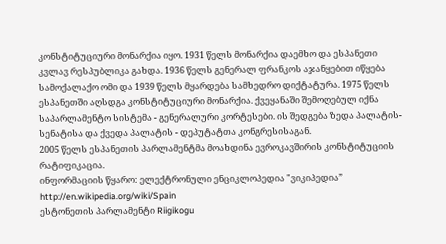კონსტიტუციური მონარქია იყო. 1931 წელს მონარქია დაემხო და ესპანეთი კვლავ რესპუბლიკა გახდა. 1936 წელს გენერალ ფრანკოს აჯანყებით იწყება სამოქალაქო ომი და 1939 წელს მყარდება სამხედრო დიქტატურა. 1975 წელს ესპანეთში აღსდგა კონსტიტუციური მონარქია. ქვეყანაში შემოღებულ იქნა საპარლამენტო სისტემა - გენერალური კორტესები. ის შედგება ზედა პალატის-სენატისა და ქვედა პალატის - დეპუტატთა კონგრესისაგან.
2005 წელს ესპანეთის პარლამენტმა მოახდინა ევროკავშირის კონსტიტუციის რატიფიკაცია.
ინფორმაციის წყარო: ელექტრონული ენციკლოპედია "ვიკიპედია” http://en.wikipedia.org/wiki/Spain
ესტონეთის პარლამენტი Riigikogu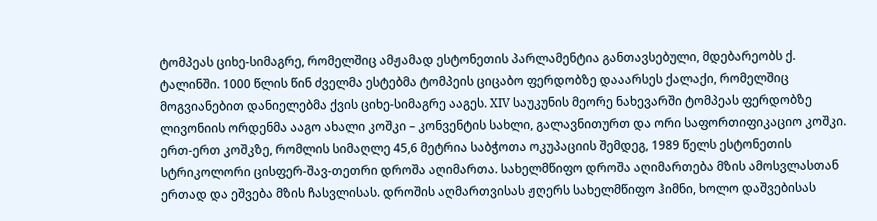ტომპეას ციხე-სიმაგრე, რომელშიც ამჟამად ესტონეთის პარლამენტია განთავსებული, მდებარეობს ქ. ტალინში. 1000 წლის წინ ძველმა ესტებმა ტომპეის ციცაბო ფერდობზე დააარსეს ქალაქი, რომელშიც მოგვიანებით დანიელებმა ქვის ციხე-სიმაგრე ააგეს. XIV საუკუნის მეორე ნახევარში ტომპეას ფერდობზე ლივონიის ორდენმა ააგო ახალი კოშკი – კონვენტის სახლი, გალავნითურთ და ორი საფორთიფიკაციო კოშკი. ერთ-ერთ კოშკზე, რომლის სიმაღლე 45,6 მეტრია საბჭოთა ოკუპაციის შემდეგ, 1989 წელს ესტონეთის სტრიკოლორი ცისფერ-შავ-თეთრი დროშა აღიმართა. სახელმწიფო დროშა აღიმართება მზის ამოსვლასთან ერთად და ეშვება მზის ჩასვლისას. დროშის აღმართვისას ჟღერს სახელმწიფო ჰიმნი, ხოლო დაშვებისას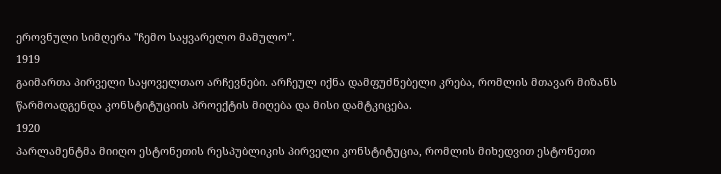ეროვნული სიმღერა "ჩემო საყვარელო მამულო”.
1919
გაიმართა პირველი საყოველთაო არჩევნები. არჩეულ იქნა დამფუძნებელი კრება, რომლის მთავარ მიზანს წარმოადგენდა კონსტიტუციის პროექტის მიღება და მისი დამტკიცება.
1920
პარლამენტმა მიიღო ესტონეთის რესპუბლიკის პირველი კონსტიტუცია, რომლის მიხედვით ესტონეთი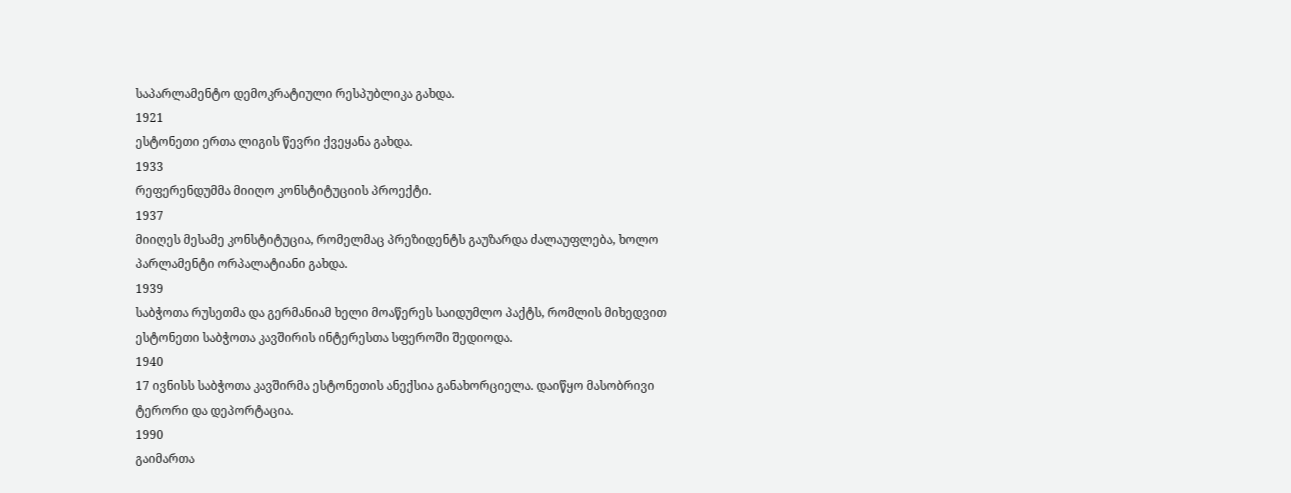საპარლამენტო დემოკრატიული რესპუბლიკა გახდა.
1921
ესტონეთი ერთა ლიგის წევრი ქვეყანა გახდა.
1933
რეფერენდუმმა მიიღო კონსტიტუციის პროექტი.
1937
მიიღეს მესამე კონსტიტუცია, რომელმაც პრეზიდენტს გაუზარდა ძალაუფლება, ხოლო პარლამენტი ორპალატიანი გახდა.
1939
საბჭოთა რუსეთმა და გერმანიამ ხელი მოაწერეს საიდუმლო პაქტს, რომლის მიხედვით ესტონეთი საბჭოთა კავშირის ინტერესთა სფეროში შედიოდა.
1940
17 ივნისს საბჭოთა კავშირმა ესტონეთის ანექსია განახორციელა. დაიწყო მასობრივი ტერორი და დეპორტაცია.
1990
გაიმართა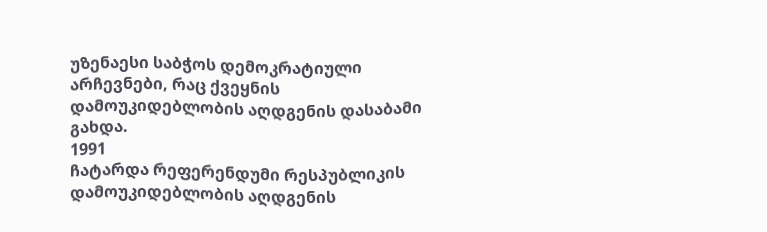უზენაესი საბჭოს დემოკრატიული არჩევნები, რაც ქვეყნის დამოუკიდებლობის აღდგენის დასაბამი გახდა.
1991
ჩატარდა რეფერენდუმი რესპუბლიკის დამოუკიდებლობის აღდგენის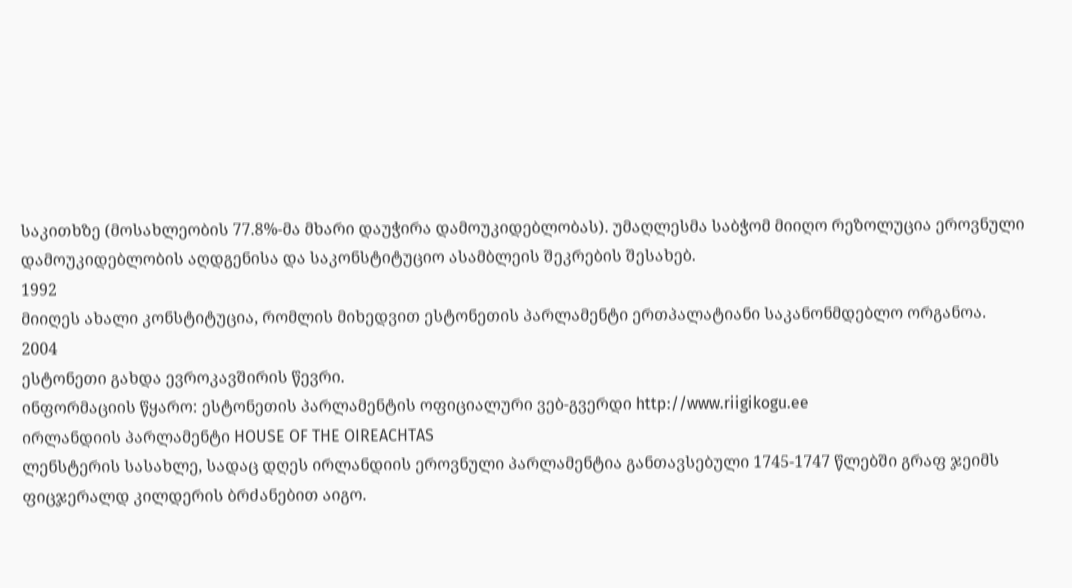საკითხზე (მოსახლეობის 77.8%-მა მხარი დაუჭირა დამოუკიდებლობას). უმაღლესმა საბჭომ მიიღო რეზოლუცია ეროვნული დამოუკიდებლობის აღდგენისა და საკონსტიტუციო ასამბლეის შეკრების შესახებ.
1992
მიიღეს ახალი კონსტიტუცია, რომლის მიხედვით ესტონეთის პარლამენტი ერთპალატიანი საკანონმდებლო ორგანოა.
2004
ესტონეთი გახდა ევროკავშირის წევრი.
ინფორმაციის წყარო: ესტონეთის პარლამენტის ოფიციალური ვებ-გვერდი http://www.riigikogu.ee
ირლანდიის პარლამენტი HOUSE OF THE OIREACHTAS
ლენსტერის სასახლე, სადაც დღეს ირლანდიის ეროვნული პარლამენტია განთავსებული 1745-1747 წლებში გრაფ ჯეიმს ფიცჯერალდ კილდერის ბრძანებით აიგო.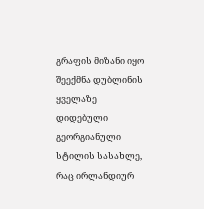გრაფის მიზანი იყო შეექმნა დუბლინის ყველაზე დიდებული გეორგიანული სტილის სასახლე, რაც ირლანდიურ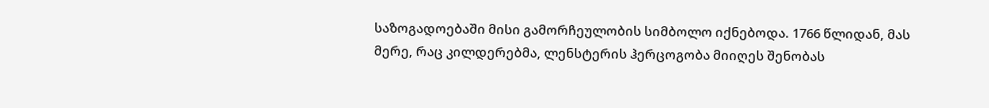საზოგადოებაში მისი გამორჩეულობის სიმბოლო იქნებოდა. 1766 წლიდან, მას მერე, რაც კილდერებმა, ლენსტერის ჰერცოგობა მიიღეს შენობას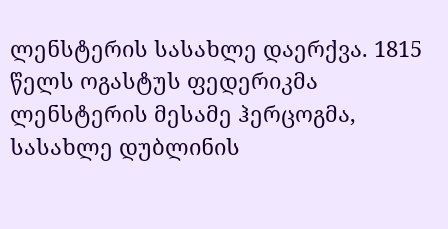ლენსტერის სასახლე დაერქვა. 1815 წელს ოგასტუს ფედერიკმა ლენსტერის მესამე ჰერცოგმა, სასახლე დუბლინის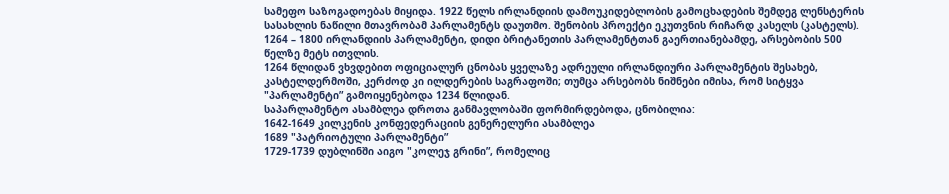სამეფო საზოგადოებას მიყიდა. 1922 წელს ირლანდიის დამოუკიდებლობის გამოცხადების შემდეგ ლენსტერის სასახლის ნაწილი მთავრობამ პარლამენტს დაუთმო. შენობის პროექტი ეკუთვნის რიჩარდ კასელს (კასტელს).
1264 – 1800 ირლანდიის პარლამენტი, დიდი ბრიტანეთის პარლამენტთან გაერთიანებამდე, არსებობის 500 წელზე მეტს ითვლის.
1264 წლიდან ვხვდებით ოფიციალურ ცნობას ყველაზე ადრეული ირლანდიური პარლამენტის შესახებ, კასტელდერმოში, კერძოდ კი ილდერების საგრაფოში; თუმცა არსებობს ნიშნები იმისა, რომ სიტყვა "პარლამენტი” გამოიყენებოდა 1234 წლიდან.
საპარლამენტო ასამბლეა დროთა განმავლობაში ფორმირდებოდა, ცნობილია:
1642-1649 კილკენის კონფედერაციის გენერელური ასამბლეა
1689 "პატრიოტული პარლამენტი”
1729-1739 დუბლინში აიგო "კოლეჯ გრინი”, რომელიც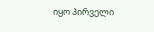იყო პირველი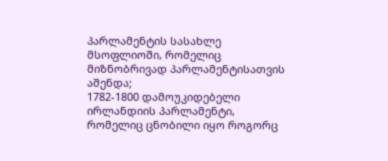პარლამენტის სასახლე მსოფლიოში, რომელიც მიზნობრივად პარლამენტისათვის აშენდა;
1782-1800 დამოუკიდებელი ირლანდიის პარლამენტი, რომელიც ცნობილი იყო როგორც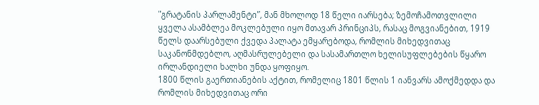"გრატანის პარლამენტი”, მან მხოლოდ 18 წელი იარსება; ზემოჩამოთვლილი ყველა ასამბლეა მოკლებული იყო მთავარ პრინციპს, რასაც მოგვიანებით, 1919 წელს დაარსებული ქვედა პალატა ემყარებოდა, რომლის მიხედვითაც საკანონმდებლო, აღმასრულებელი და სასამართლო ხელისუფლებების წყარო ირლანდიელი ხალხი უნდა ყოფიყო.
1800 წლის გაერთიანების აქტით, რომელიც 1801 წლის 1 იანვარს ამოქმედდა და რომლის მიხედვითაც ორი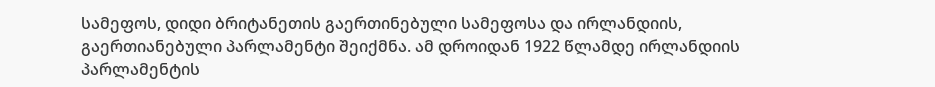სამეფოს, დიდი ბრიტანეთის გაერთინებული სამეფოსა და ირლანდიის, გაერთიანებული პარლამენტი შეიქმნა. ამ დროიდან 1922 წლამდე ირლანდიის პარლამენტის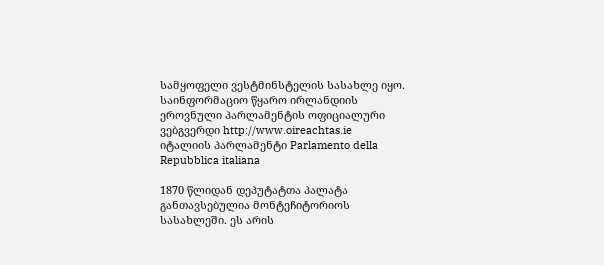სამყოფელი ვესტმინსტელის სასახლე იყო.
საინფორმაციო წყარო ირლანდიის ეროვნული პარლამენტის ოფიციალური ვებგვერდი http://www.oireachtas.ie
იტალიის პარლამენტი Parlamento della Repubblica italiana

1870 წლიდან დეპუტატთა პალატა განთავსებულია მონტეჩიტორიოს სასახლეში. ეს არის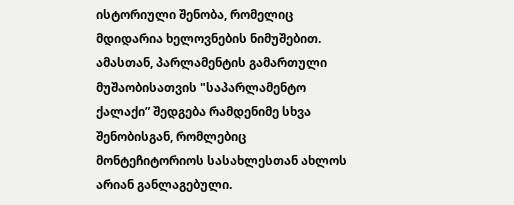ისტორიული შენობა, რომელიც მდიდარია ხელოვნების ნიმუშებით. ამასთან, პარლამენტის გამართული მუშაობისათვის "საპარლამენტო ქალაქი” შედგება რამდენიმე სხვა შენობისგან, რომლებიც მონტეჩიტორიოს სასახლესთან ახლოს არიან განლაგებული.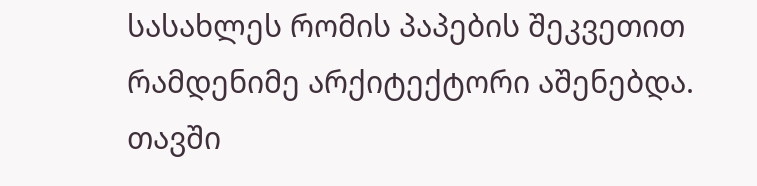სასახლეს რომის პაპების შეკვეთით რამდენიმე არქიტექტორი აშენებდა. თავში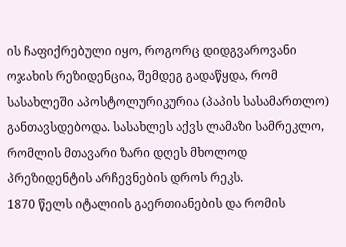ის ჩაფიქრებული იყო, როგორც დიდგვაროვანი ოჯახის რეზიდენცია, შემდეგ გადაწყდა, რომ სასახლეში აპოსტოლურიკურია (პაპის სასამართლო) განთავსდებოდა. სასახლეს აქვს ლამაზი სამრეკლო, რომლის მთავარი ზარი დღეს მხოლოდ პრეზიდენტის არჩევნების დროს რეკს.
1870 წელს იტალიის გაერთიანების და რომის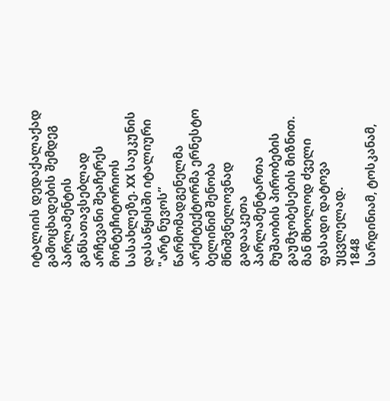იტალიის დედაქალაქად გამოცხადების შემდეგ პარლამენტის განსათავსებლად არჩევანი შეაჩერეს მონტეჩიტორიოს სასახლეზე. XX საუკუნის დასაწყისში იტალიური "არტ ნუვოს” წარმომადგენელმა არქიტექტორმა ერნესტო ბელინიმ შენობა მნიშვნელოვნად გადააკეთა პარლამენტართა მუშაობის პირობების გაუმჯობესების მიზნით. მან მხოლოდ ძველი ფასადი დატოვა უცვლელად.
1848
სარდინიამ, ტოსკანამ,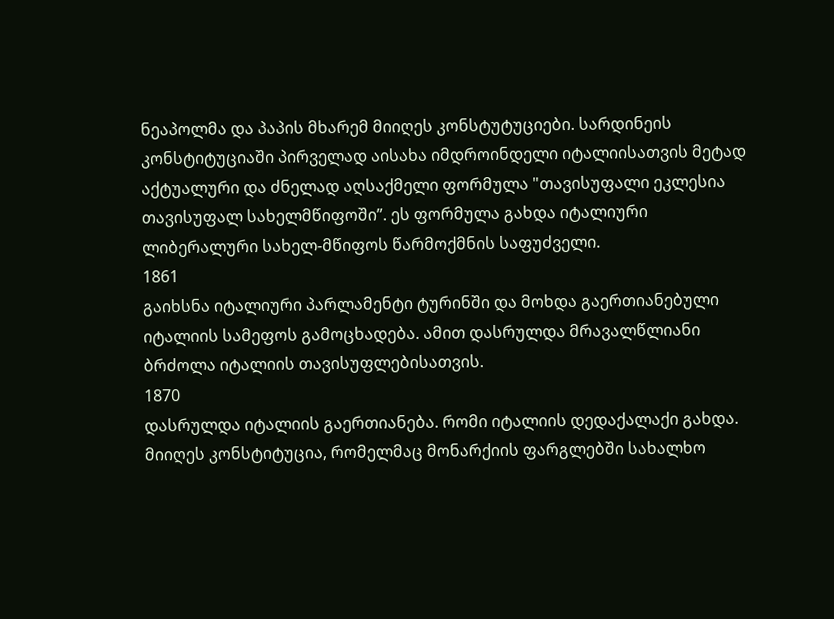ნეაპოლმა და პაპის მხარემ მიიღეს კონსტუტუციები. სარდინეის კონსტიტუციაში პირველად აისახა იმდროინდელი იტალიისათვის მეტად აქტუალური და ძნელად აღსაქმელი ფორმულა "თავისუფალი ეკლესია თავისუფალ სახელმწიფოში”. ეს ფორმულა გახდა იტალიური ლიბერალური სახელ-მწიფოს წარმოქმნის საფუძველი.
1861
გაიხსნა იტალიური პარლამენტი ტურინში და მოხდა გაერთიანებული იტალიის სამეფოს გამოცხადება. ამით დასრულდა მრავალწლიანი ბრძოლა იტალიის თავისუფლებისათვის.
1870
დასრულდა იტალიის გაერთიანება. რომი იტალიის დედაქალაქი გახდა. მიიღეს კონსტიტუცია, რომელმაც მონარქიის ფარგლებში სახალხო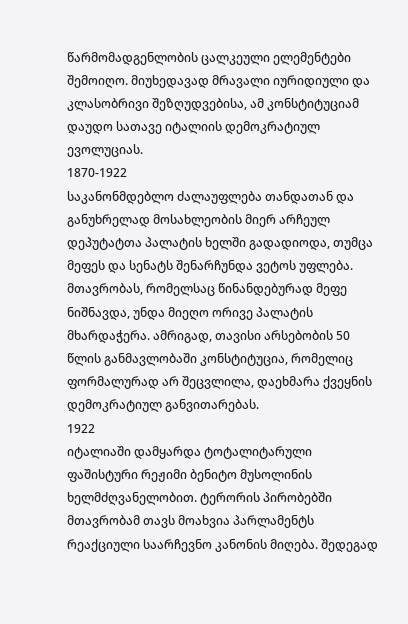წარმომადგენლობის ცალკეული ელემენტები შემოიღო. მიუხედავად მრავალი იურიდიული და კლასობრივი შეზღუდვებისა, ამ კონსტიტუციამ დაუდო სათავე იტალიის დემოკრატიულ ევოლუციას.
1870-1922
საკანონმდებლო ძალაუფლება თანდათან და განუხრელად მოსახლეობის მიერ არჩეულ დეპუტატთა პალატის ხელში გადადიოდა, თუმცა მეფეს და სენატს შენარჩუნდა ვეტოს უფლება. მთავრობას, რომელსაც წინანდებურად მეფე ნიშნავდა, უნდა მიეღო ორივე პალატის მხარდაჭერა. ამრიგად, თავისი არსებობის 50 წლის განმავლობაში კონსტიტუცია, რომელიც ფორმალურად არ შეცვლილა, დაეხმარა ქვეყნის დემოკრატიულ განვითარებას.
1922
იტალიაში დამყარდა ტოტალიტარული ფაშისტური რეჟიმი ბენიტო მუსოლინის ხელმძღვანელობით. ტერორის პირობებში მთავრობამ თავს მოახვია პარლამენტს რეაქციული საარჩევნო კანონის მიღება. შედეგად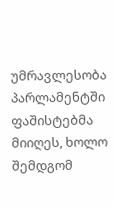უმრავლესობა პარლამენტში ფაშისტებმა მიიღეს, ხოლო შემდგომ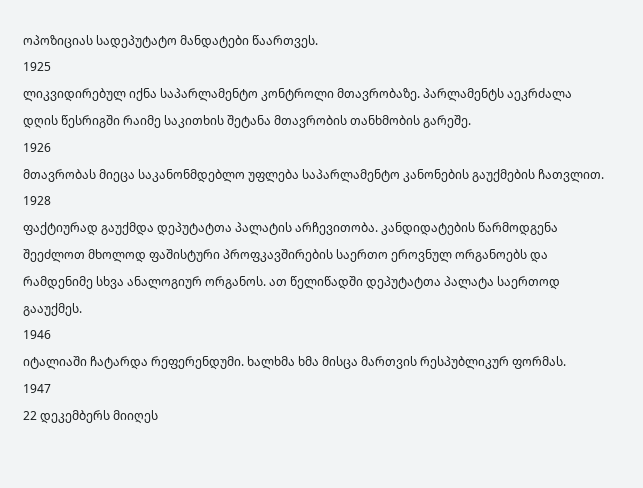ოპოზიციას სადეპუტატო მანდატები წაართვეს.
1925
ლიკვიდირებულ იქნა საპარლამენტო კონტროლი მთავრობაზე. პარლამენტს აეკრძალა დღის წესრიგში რაიმე საკითხის შეტანა მთავრობის თანხმობის გარეშე.
1926
მთავრობას მიეცა საკანონმდებლო უფლება საპარლამენტო კანონების გაუქმების ჩათვლით.
1928
ფაქტიურად გაუქმდა დეპუტატთა პალატის არჩევითობა. კანდიდატების წარმოდგენა შეეძლოთ მხოლოდ ფაშისტური პროფკავშირების საერთო ეროვნულ ორგანოებს და რამდენიმე სხვა ანალოგიურ ორგანოს. ათ წელიწადში დეპუტატთა პალატა საერთოდ გააუქმეს.
1946
იტალიაში ჩატარდა რეფერენდუმი. ხალხმა ხმა მისცა მართვის რესპუბლიკურ ფორმას.
1947
22 დეკემბერს მიიღეს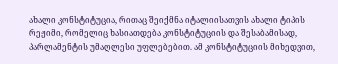ახალი კონსტიტუცია, რითაც შეიქმნა იტალიისათვის ახალი ტიპის რეჟიმი, რომელიც ხასიათდება კონსტიტუციის და შესაბამისად, პარლამენტის უმაღლესი უფლებებით. ამ კონსტიტუციის მიხედვით,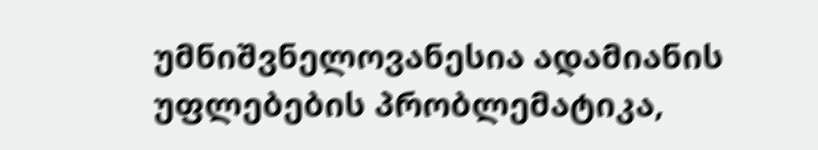უმნიშვნელოვანესია ადამიანის უფლებების პრობლემატიკა,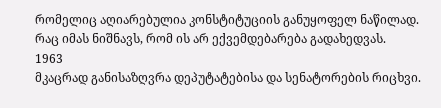რომელიც აღიარებულია კონსტიტუციის განუყოფელ ნაწილად. რაც იმას ნიშნავს, რომ ის არ ექვემდებარება გადახედვას.
1963
მკაცრად განისაზღვრა დეპუტატებისა და სენატორების რიცხვი.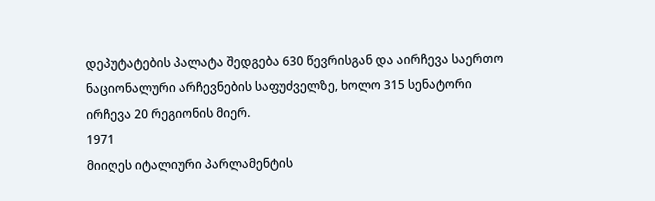დეპუტატების პალატა შედგება 630 წევრისგან და აირჩევა საერთო ნაციონალური არჩევნების საფუძველზე, ხოლო 315 სენატორი ირჩევა 20 რეგიონის მიერ.
1971
მიიღეს იტალიური პარლამენტის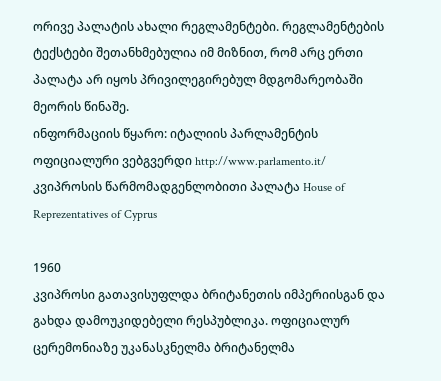ორივე პალატის ახალი რეგლამენტები. რეგლამენტების ტექსტები შეთანხმებულია იმ მიზნით, რომ არც ერთი პალატა არ იყოს პრივილეგირებულ მდგომარეობაში მეორის წინაშე.
ინფორმაციის წყარო: იტალიის პარლამენტის ოფიციალური ვებგვერდი http://www.parlamento.it/
კვიპროსის წარმომადგენლობითი პალატა House of Reprezentatives of Cyprus

1960
კვიპროსი გათავისუფლდა ბრიტანეთის იმპერიისგან და გახდა დამოუკიდებელი რესპუბლიკა. ოფიციალურ ცერემონიაზე უკანასკნელმა ბრიტანელმა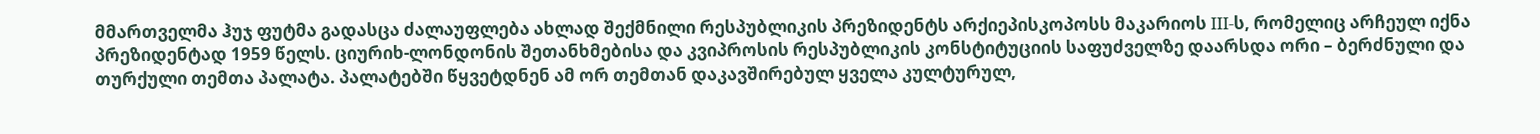მმართველმა ჰუჯ ფუტმა გადასცა ძალაუფლება ახლად შექმნილი რესპუბლიკის პრეზიდენტს არქიეპისკოპოსს მაკარიოს III-ს, რომელიც არჩეულ იქნა პრეზიდენტად 1959 წელს. ციურიხ-ლონდონის შეთანხმებისა და კვიპროსის რესპუბლიკის კონსტიტუციის საფუძველზე დაარსდა ორი – ბერძნული და თურქული თემთა პალატა. პალატებში წყვეტდნენ ამ ორ თემთან დაკავშირებულ ყველა კულტურულ,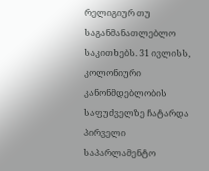რელიგიურ თუ საგანმანათლებლო საკითხებს. 31 ივლისს, კოლონიური კანონმდებლობის საფუძველზე ჩატარდა პირველი საპარლამენტო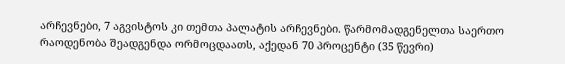არჩევნები, 7 აგვისტოს კი თემთა პალატის არჩევნები. წარმომადგენელთა საერთო რაოდენობა შეადგენდა ორმოცდაათს, აქედან 70 პროცენტი (35 წევრი)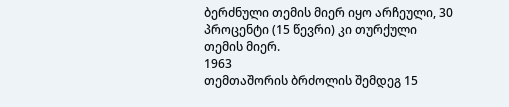ბერძნული თემის მიერ იყო არჩეული, 30 პროცენტი (15 წევრი) კი თურქული თემის მიერ.
1963
თემთაშორის ბრძოლის შემდეგ 15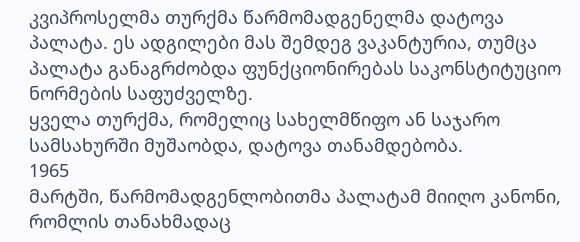კვიპროსელმა თურქმა წარმომადგენელმა დატოვა პალატა. ეს ადგილები მას შემდეგ ვაკანტურია, თუმცა პალატა განაგრძობდა ფუნქციონირებას საკონსტიტუციო ნორმების საფუძველზე.
ყველა თურქმა, რომელიც სახელმწიფო ან საჯარო სამსახურში მუშაობდა, დატოვა თანამდებობა.
1965
მარტში, წარმომადგენლობითმა პალატამ მიიღო კანონი, რომლის თანახმადაც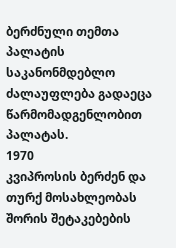ბერძნული თემთა პალატის საკანონმდებლო ძალაუფლება გადაეცა წარმომადგენლობით პალატას.
1970
კვიპროსის ბერძენ და თურქ მოსახლეობას შორის შეტაკებების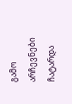გამო არჩევნები ჩატარდა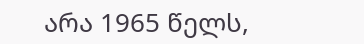არა 1965 წელს,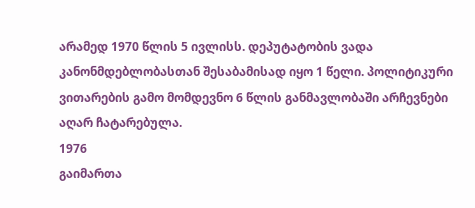არამედ 1970 წლის 5 ივლისს. დეპუტატობის ვადა კანონმდებლობასთან შესაბამისად იყო 1 წელი. პოლიტიკური ვითარების გამო მომდევნო 6 წლის განმავლობაში არჩევნები აღარ ჩატარებულა.
1976
გაიმართა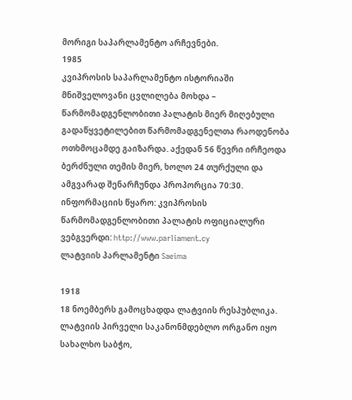მორიგი საპარლამენტო არჩევნები.
1985
კვიპროსის საპარლამენტო ისტორიაში მნიშველოვანი ცვლილება მოხდა – წარმომადგენლობითი პალატის მიერ მიღებული გადაწყვეტილებით წარმომადგენელთა რაოდენობა ოთხმოცამდე გაიზარდა. აქედან 56 წევრი ირჩეოდა ბერძნული თემის მიერ, ხოლო 24 თურქული და ამგვარად შენარჩუნდა პროპორცია 70:30.
ინფორმაციის წყარო: კვიპროსის წარმომადგენლობითი პალატის ოფიციალური ვებგვერდი: http://www.parliament.cy
ლატვიის პარლამენტი Saeima

1918
18 ნოემბერს გამოცხადდა ლატვიის რესპუბლიკა. ლატვიის პირველი საკანონმდებლო ორგანო იყო სახალხო საბჭო,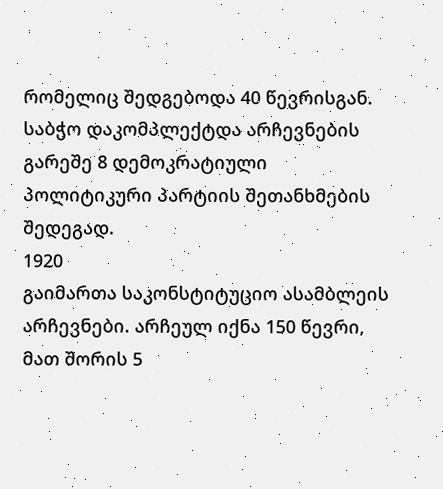რომელიც შედგებოდა 40 წევრისგან. საბჭო დაკომპლექტდა არჩევნების გარეშე 8 დემოკრატიული პოლიტიკური პარტიის შეთანხმების შედეგად.
1920
გაიმართა საკონსტიტუციო ასამბლეის არჩევნები. არჩეულ იქნა 150 წევრი, მათ შორის 5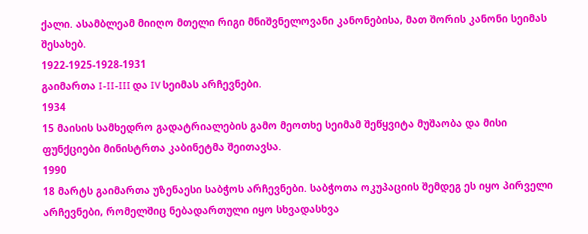ქალი. ასამბლეამ მიიღო მთელი რიგი მნიშვნელოვანი კანონებისა, მათ შორის კანონი სეიმას შესახებ.
1922-1925-1928-1931
გაიმართა I-II-III და IV სეიმას არჩევნები.
1934
15 მაისის სამხედრო გადატრიალების გამო მეოთხე სეიმამ შეწყვიტა მუშაობა და მისი ფუნქციები მინისტრთა კაბინეტმა შეითავსა.
1990
18 მარტს გაიმართა უზენაესი საბჭოს არჩევნები. საბჭოთა ოკუპაციის შემდეგ ეს იყო პირველი არჩევნები, რომელშიც ნებადართული იყო სხვადასხვა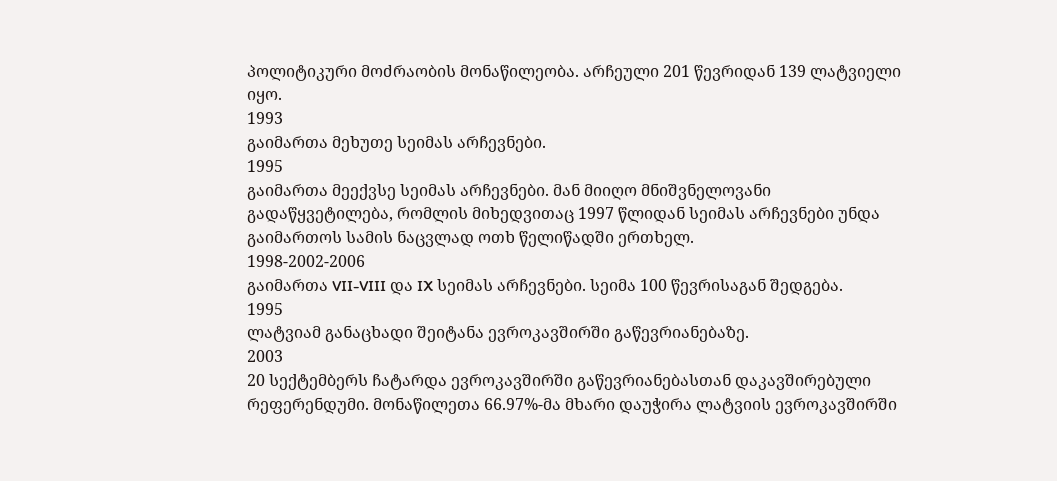პოლიტიკური მოძრაობის მონაწილეობა. არჩეული 201 წევრიდან 139 ლატვიელი იყო.
1993
გაიმართა მეხუთე სეიმას არჩევნები.
1995
გაიმართა მეექვსე სეიმას არჩევნები. მან მიიღო მნიშვნელოვანი გადაწყვეტილება, რომლის მიხედვითაც 1997 წლიდან სეიმას არჩევნები უნდა გაიმართოს სამის ნაცვლად ოთხ წელიწადში ერთხელ.
1998-2002-2006
გაიმართა VII-VIII და IX სეიმას არჩევნები. სეიმა 100 წევრისაგან შედგება.
1995
ლატვიამ განაცხადი შეიტანა ევროკავშირში გაწევრიანებაზე.
2003
20 სექტემბერს ჩატარდა ევროკავშირში გაწევრიანებასთან დაკავშირებული რეფერენდუმი. მონაწილეთა 66.97%-მა მხარი დაუჭირა ლატვიის ევროკავშირში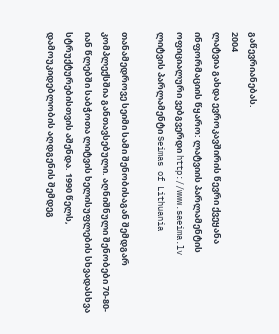გაწევრიანებას.
2004
ლატვია გახდა ევროკავშირის წევრი ქვეყანა
ინფორმაციის წყარო: ლატვიის პარლამენტის ოფიციალური ვებგვერდი http://www.saeima.lv
ლიტვის პარლამენტი Seimas of Lithuania

თანამედროვე სეიმი სამი შენობისაგან შემდგარ კომპლექსშია განთავსებული. აღნიშნული შენობები 70-80-იან წლებში საბჭოთა ლიტვის ხელისუფლების სხვადასხვა სტრუქტურებისთვის აშენდა. 1990 წელს, დამოუკიდებლობის აღდგენის შემდეგ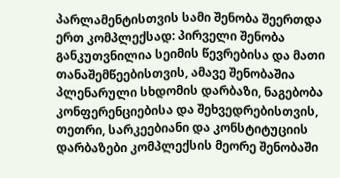პარლამენტისთვის სამი შენობა შეერთდა ერთ კომპლექსად: პირველი შენობა განკუთვნილია სეიმის წევრებისა და მათი თანაშემწეებისთვის, ამავე შენობაშია პლენარული სხდომის დარბაზი, ნაგებობა კონფერენციებისა და შეხვედრებისთვის, თეთრი, სარკეებიანი და კონსტიტუციის დარბაზები კომპლექსის მეორე შენობაში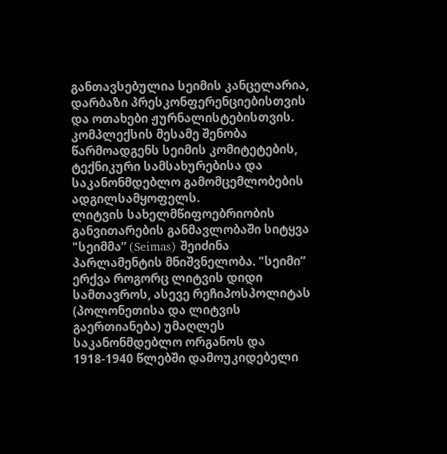განთავსებულია სეიმის კანცელარია, დარბაზი პრესკონფერენციებისთვის და ოთახები ჟურნალისტებისთვის. კომპლექსის მესამე შენობა წარმოადგენს სეიმის კომიტეტების, ტექნიკური სამსახურებისა და საკანონმდებლო გამომცემლობების ადგილსამყოფელს.
ლიტვის სახელმწიფოებრიობის განვითარების განმავლობაში სიტყვა "სეიმმა” (Seimas) შეიძინა პარლამენტის მნიშვნელობა. "სეიმი” ერქვა როგორც ლიტვის დიდი სამთავროს, ასევე რეჩიპოსპოლიტას (პოლონეთისა და ლიტვის გაერთიანება) უმაღლეს საკანონმდებლო ორგანოს და 1918-1940 წლებში დამოუკიდებელი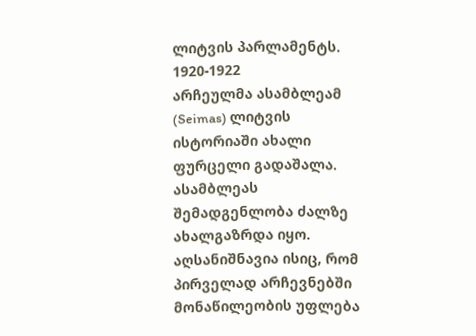ლიტვის პარლამენტს.
1920-1922
არჩეულმა ასამბლეამ (Seimas) ლიტვის ისტორიაში ახალი ფურცელი გადაშალა. ასამბლეას შემადგენლობა ძალზე ახალგაზრდა იყო. აღსანიშნავია ისიც, რომ პირველად არჩევნებში მონაწილეობის უფლება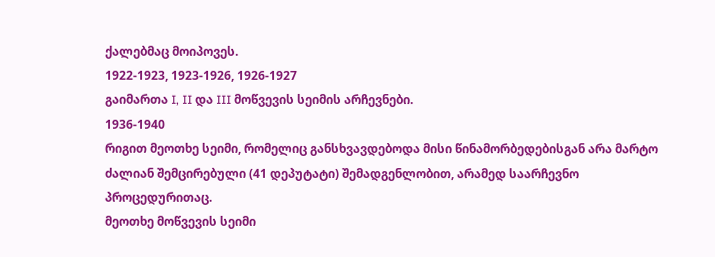ქალებმაც მოიპოვეს.
1922-1923, 1923-1926, 1926-1927
გაიმართა I, II და III მოწვევის სეიმის არჩევნები.
1936-1940
რიგით მეოთხე სეიმი, რომელიც განსხვავდებოდა მისი წინამორბედებისგან არა მარტო ძალიან შემცირებული (41 დეპუტატი) შემადგენლობით, არამედ საარჩევნო პროცედურითაც.
მეოთხე მოწვევის სეიმი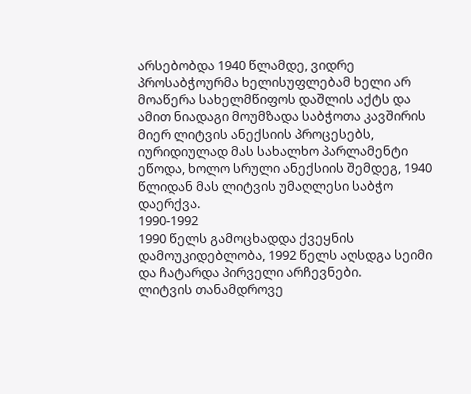არსებობდა 1940 წლამდე, ვიდრე პროსაბჭოურმა ხელისუფლებამ ხელი არ მოაწერა სახელმწიფოს დაშლის აქტს და ამით ნიადაგი მოუმზადა საბჭოთა კავშირის მიერ ლიტვის ანექსიის პროცესებს, იურიდიულად მას სახალხო პარლამენტი ეწოდა, ხოლო სრული ანექსიის შემდეგ, 1940 წლიდან მას ლიტვის უმაღლესი საბჭო დაერქვა.
1990-1992
1990 წელს გამოცხადდა ქვეყნის დამოუკიდებლობა, 1992 წელს აღსდგა სეიმი და ჩატარდა პირველი არჩევნები.
ლიტვის თანამდროვე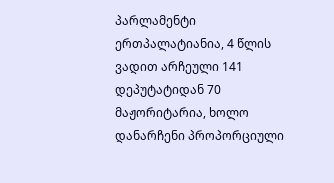პარლამენტი ერთპალატიანია, 4 წლის ვადით არჩეული 141 დეპუტატიდან 70 მაჟორიტარია, ხოლო დანარჩენი პროპორციული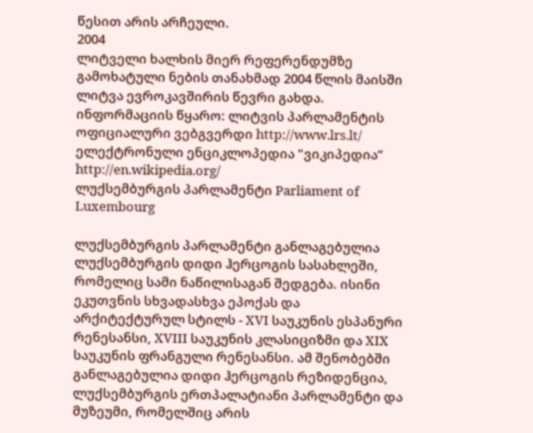წესით არის არჩეული.
2004
ლიტველი ხალხის მიერ რეფერენდუმზე გამოხატული ნების თანახმად 2004 წლის მაისში ლიტვა ევროკავშირის წევრი გახდა.
ინფორმაციის წყარო: ლიტვის პარლამენტის ოფიციალური ვებგვერდი http://www.lrs.lt/
ელექტრონული ენციკლოპედია "ვიკიპედია” http://en.wikipedia.org/
ლუქსემბურგის პარლამენტი Parliament of Luxembourg

ლუქსემბურგის პარლამენტი განლაგებულია ლუქსემბურგის დიდი ჰერცოგის სასახლეში, რომელიც სამი ნაწილისაგან შედგება. ისინი ეკუთვნის სხვადასხვა ეპოქას და არქიტექტურულ სტილს - XVI საუკუნის ესპანური რენესანსი, XVIII საუკუნის კლასიციზმი და XIX საუკუნის ფრანგული რენესანსი. ამ შენობებში განლაგებულია დიდი ჰერცოგის რეზიდენცია, ლუქსემბურგის ერთპალატიანი პარლამენტი და მუზეუმი, რომელშიც არის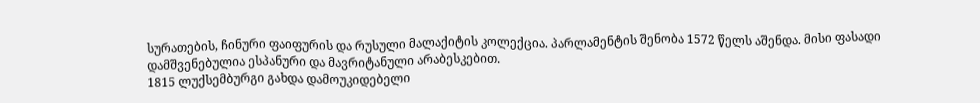სურათების, ჩინური ფაიფურის და რუსული მალაქიტის კოლექცია. პარლამენტის შენობა 1572 წელს აშენდა. მისი ფასადი დამშვენებულია ესპანური და მავრიტანული არაბესკებით.
1815 ლუქსემბურგი გახდა დამოუკიდებელი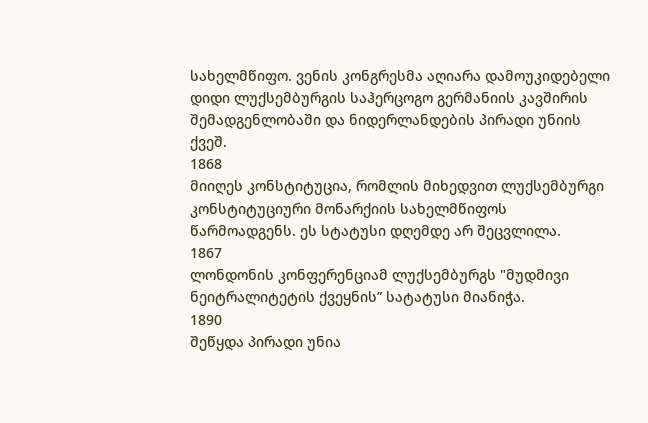სახელმწიფო. ვენის კონგრესმა აღიარა დამოუკიდებელი დიდი ლუქსემბურგის საჰერცოგო გერმანიის კავშირის შემადგენლობაში და ნიდერლანდების პირადი უნიის ქვეშ.
1868
მიიღეს კონსტიტუცია, რომლის მიხედვით ლუქსემბურგი კონსტიტუციური მონარქიის სახელმწიფოს წარმოადგენს. ეს სტატუსი დღემდე არ შეცვლილა.
1867
ლონდონის კონფერენციამ ლუქსემბურგს "მუდმივი ნეიტრალიტეტის ქვეყნის” სატატუსი მიანიჭა.
1890
შეწყდა პირადი უნია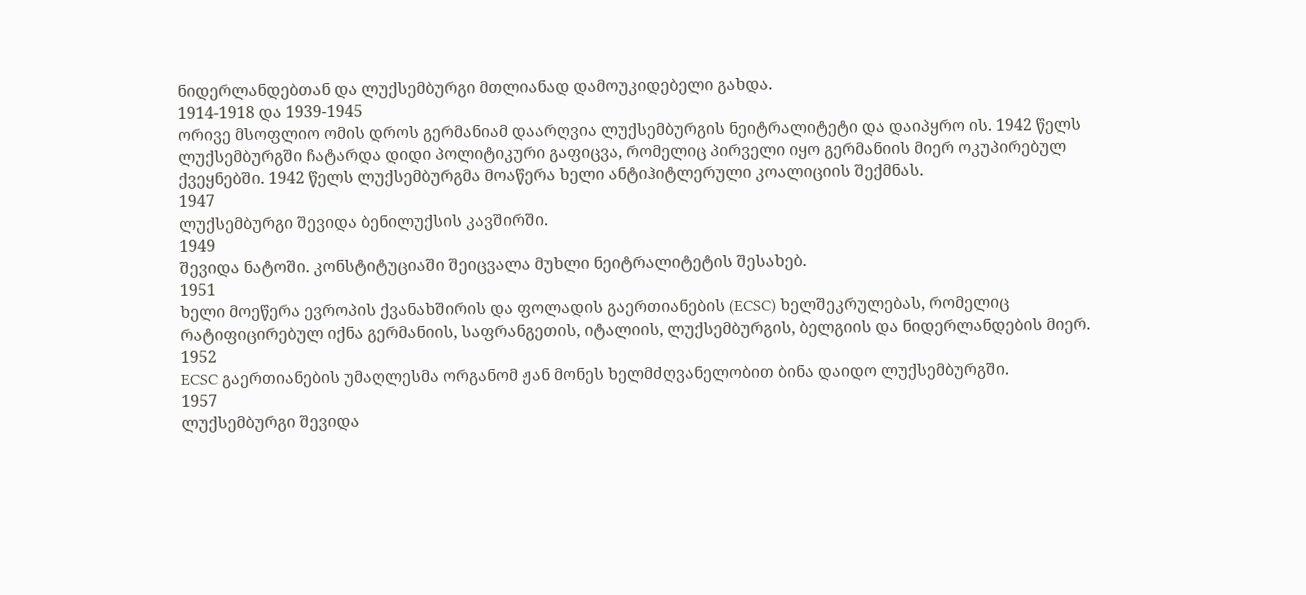ნიდერლანდებთან და ლუქსემბურგი მთლიანად დამოუკიდებელი გახდა.
1914-1918 და 1939-1945
ორივე მსოფლიო ომის დროს გერმანიამ დაარღვია ლუქსემბურგის ნეიტრალიტეტი და დაიპყრო ის. 1942 წელს ლუქსემბურგში ჩატარდა დიდი პოლიტიკური გაფიცვა, რომელიც პირველი იყო გერმანიის მიერ ოკუპირებულ ქვეყნებში. 1942 წელს ლუქსემბურგმა მოაწერა ხელი ანტიჰიტლერული კოალიციის შექმნას.
1947
ლუქსემბურგი შევიდა ბენილუქსის კავშირში.
1949
შევიდა ნატოში. კონსტიტუციაში შეიცვალა მუხლი ნეიტრალიტეტის შესახებ.
1951
ხელი მოეწერა ევროპის ქვანახშირის და ფოლადის გაერთიანების (ECSC) ხელშეკრულებას, რომელიც რატიფიცირებულ იქნა გერმანიის, საფრანგეთის, იტალიის, ლუქსემბურგის, ბელგიის და ნიდერლანდების მიერ.
1952
ECSC გაერთიანების უმაღლესმა ორგანომ ჟან მონეს ხელმძღვანელობით ბინა დაიდო ლუქსემბურგში.
1957
ლუქსემბურგი შევიდა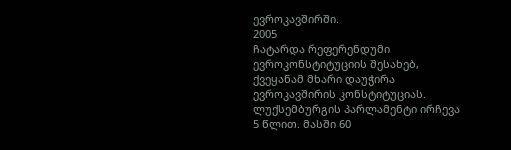ევროკავშირში.
2005
ჩატარდა რეფერენდუმი ევროკონსტიტუციის შესახებ, ქვეყანამ მხარი დაუჭირა ევროკავშირის კონსტიტუციას.
ლუქსემბურგის პარლამენტი ირჩევა 5 წლით. მასში 60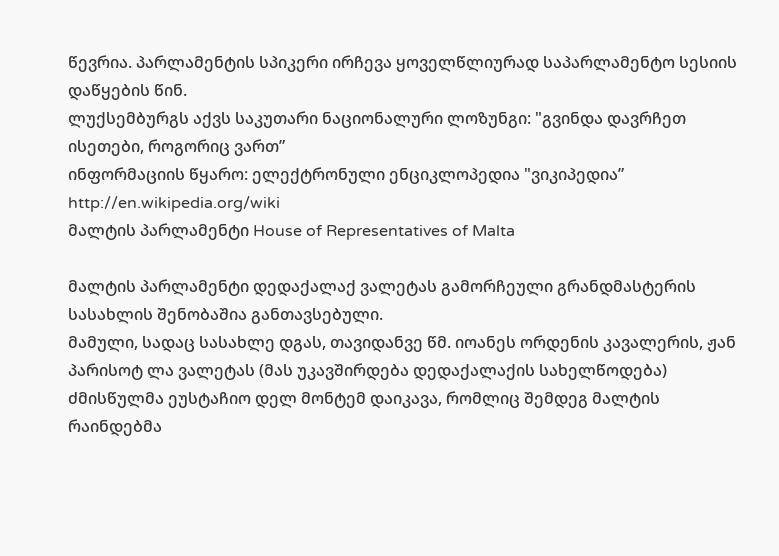წევრია. პარლამენტის სპიკერი ირჩევა ყოველწლიურად საპარლამენტო სესიის დაწყების წინ.
ლუქსემბურგს აქვს საკუთარი ნაციონალური ლოზუნგი: "გვინდა დავრჩეთ ისეთები, როგორიც ვართ”
ინფორმაციის წყარო: ელექტრონული ენციკლოპედია "ვიკიპედია” http://en.wikipedia.org/wiki
მალტის პარლამენტი House of Representatives of Malta

მალტის პარლამენტი დედაქალაქ ვალეტას გამორჩეული გრანდმასტერის სასახლის შენობაშია განთავსებული.
მამული, სადაც სასახლე დგას, თავიდანვე წმ. იოანეს ორდენის კავალერის, ჟან პარისოტ ლა ვალეტას (მას უკავშირდება დედაქალაქის სახელწოდება) ძმისწულმა ეუსტაჩიო დელ მონტემ დაიკავა, რომლიც შემდეგ მალტის რაინდებმა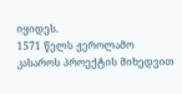იყიდეს.
1571 წელს ჟეროლამო კასაროს პროექტის მიხედვით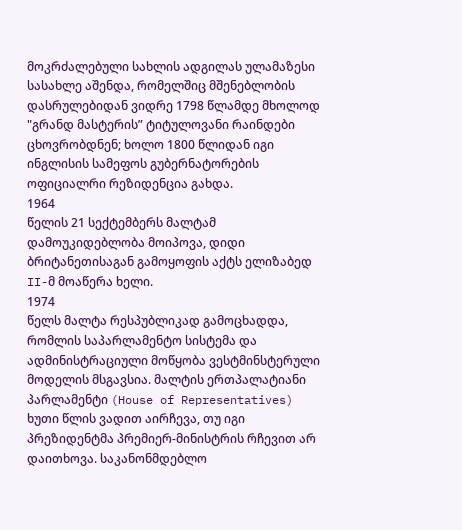მოკრძალებული სახლის ადგილას ულამაზესი სასახლე აშენდა, რომელშიც მშენებლობის დასრულებიდან ვიდრე 1798 წლამდე მხოლოდ "გრანდ მასტერის” ტიტულოვანი რაინდები ცხოვრობდნენ; ხოლო 1800 წლიდან იგი ინგლისის სამეფოს გუბერნატორების ოფიციალრი რეზიდენცია გახდა.
1964
წელის 21 სექტემბერს მალტამ დამოუკიდებლობა მოიპოვა, დიდი ბრიტანეთისაგან გამოყოფის აქტს ელიზაბედ II-მ მოაწერა ხელი.
1974
წელს მალტა რესპუბლიკად გამოცხადდა, რომლის საპარლამენტო სისტემა და ადმინისტრაციული მოწყობა ვესტმინსტერული მოდელის მსგავსია. მალტის ერთპალატიანი პარლამენტი (House of Representatives) ხუთი წლის ვადით აირჩევა, თუ იგი პრეზიდენტმა პრემიერ-მინისტრის რჩევით არ დაითხოვა. საკანონმდებლო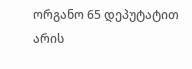ორგანო 65 დეპუტატით არის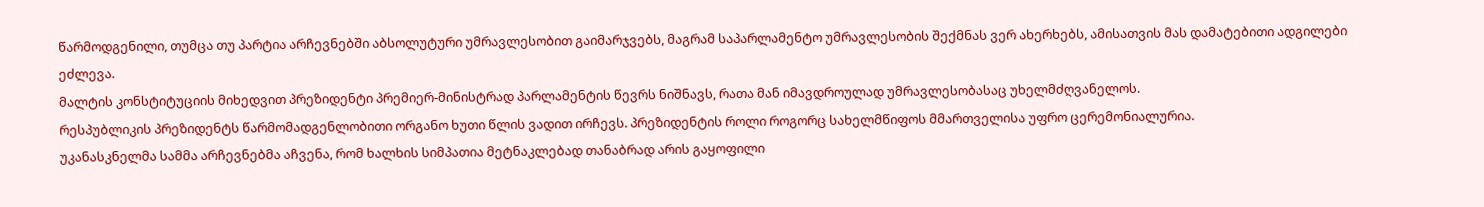წარმოდგენილი, თუმცა თუ პარტია არჩევნებში აბსოლუტური უმრავლესობით გაიმარჯვებს, მაგრამ საპარლამენტო უმრავლესობის შექმნას ვერ ახერხებს, ამისათვის მას დამატებითი ადგილები ეძლევა.
მალტის კონსტიტუციის მიხედვით პრეზიდენტი პრემიერ-მინისტრად პარლამენტის წევრს ნიშნავს, რათა მან იმავდროულად უმრავლესობასაც უხელმძღვანელოს.
რესპუბლიკის პრეზიდენტს წარმომადგენლობითი ორგანო ხუთი წლის ვადით ირჩევს. პრეზიდენტის როლი როგორც სახელმწიფოს მმართველისა უფრო ცერემონიალურია.
უკანასკნელმა სამმა არჩევნებმა აჩვენა, რომ ხალხის სიმპათია მეტნაკლებად თანაბრად არის გაყოფილი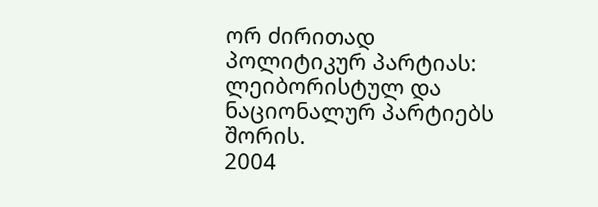ორ ძირითად პოლიტიკურ პარტიას: ლეიბორისტულ და ნაციონალურ პარტიებს შორის.
2004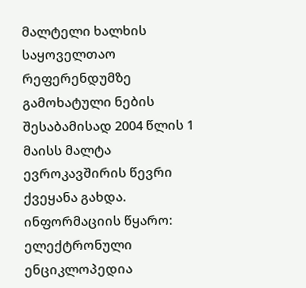მალტელი ხალხის საყოველთაო რეფერენდუმზე გამოხატული ნების შესაბამისად 2004 წლის 1 მაისს მალტა ევროკავშირის წევრი ქვეყანა გახდა.
ინფორმაციის წყარო:
ელექტრონული ენციკლოპედია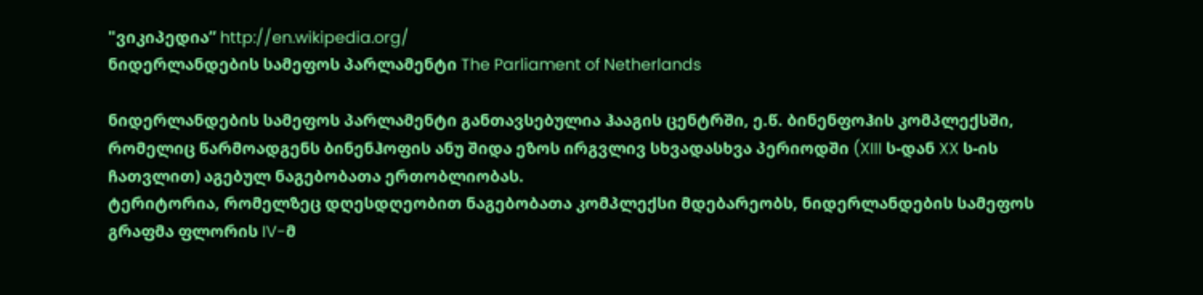"ვიკიპედია” http://en.wikipedia.org/
ნიდერლანდების სამეფოს პარლამენტი The Parliament of Netherlands

ნიდერლანდების სამეფოს პარლამენტი განთავსებულია ჰააგის ცენტრში, ე.წ. ბინენფოჰის კომპლექსში, რომელიც წარმოადგენს ბინენჰოფის ანუ შიდა ეზოს ირგვლივ სხვადასხვა პერიოდში (XIII ს-დან XX ს-ის ჩათვლით) აგებულ ნაგებობათა ერთობლიობას.
ტერიტორია, რომელზეც დღესდღეობით ნაგებობათა კომპლექსი მდებარეობს, ნიდერლანდების სამეფოს გრაფმა ფლორის IV-მ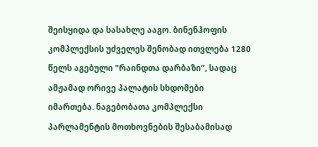შეისყიდა და სასახლე ააგო. ბინენჰოფის კომპლექსის უძველეს შენობად ითვლება 1280 წელს აგებული "რაინდთა დარბაზი”, სადაც ამჟამად ორივე პალატის სხდომები იმართება. ნაგებობათა კომპლექსი პარლამენტის მოთხოვნების შესაბამისად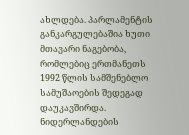ახლდება. პარლამენტის განკარგულებაშია ხუთი მთავარი ნაგებობა, რომლებიც ერთმანეთს 1992 წლის სამშენებლო სამუშაოების შედეგად დაუკავშირდა. ნიდერლანდების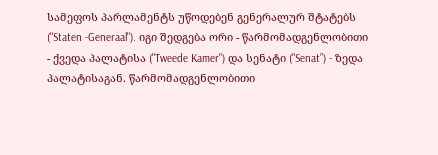სამეფოს პარლამენტს უწოდებენ გენერალურ შტატებს ("Staten -Generaal"). იგი შედგება ორი - წარმომადგენლობითი - ქვედა პალატისა ("Tweede Kamer") და სენატი ("Senat”) - ზედა პალატისაგან. წარმომადგენლობითი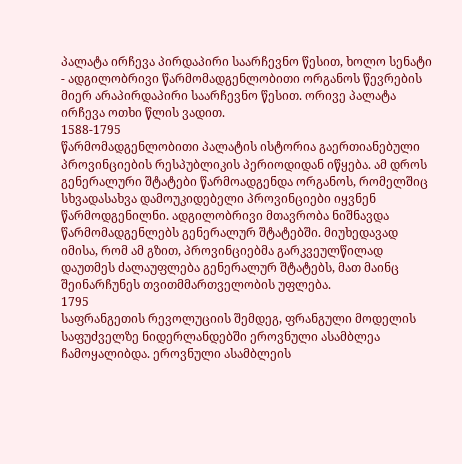პალატა ირჩევა პირდაპირი საარჩევნო წესით, ხოლო სენატი - ადგილობრივი წარმომადგენლობითი ორგანოს წევრების მიერ არაპირდაპირი საარჩევნო წესით. ორივე პალატა ირჩევა ოთხი წლის ვადით.
1588-1795
წარმომადგენლობითი პალატის ისტორია გაერთიანებული პროვინციების რესპუბლიკის პერიოდიდან იწყება. ამ დროს გენერალური შტატები წარმოადგენდა ორგანოს, რომელშიც სხვადასახვა დამოუკიდებელი პროვინციები იყვნენ წარმოდგენილნი. ადგილობრივი მთავრობა ნიშნავდა წარმომადგენლებს გენერალურ შტატებში. მიუხედავად იმისა, რომ ამ გზით, პროვინციებმა გარკვეულწილად დაუთმეს ძალაუფლება გენერალურ შტატებს, მათ მაინც შეინარჩუნეს თვითმმართველობის უფლება.
1795
საფრანგეთის რევოლუციის შემდეგ, ფრანგული მოდელის საფუძველზე ნიდერლანდებში ეროვნული ასამბლეა ჩამოყალიბდა. ეროვნული ასამბლეის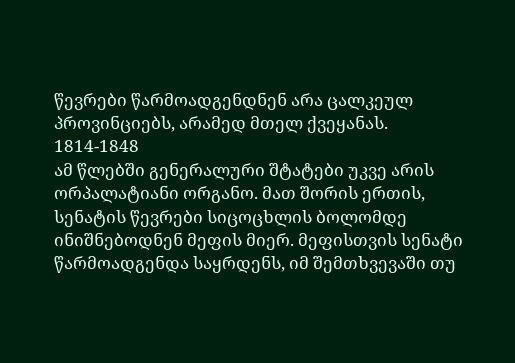წევრები წარმოადგენდნენ არა ცალკეულ პროვინციებს, არამედ მთელ ქვეყანას.
1814-1848
ამ წლებში გენერალური შტატები უკვე არის ორპალატიანი ორგანო. მათ შორის ერთის, სენატის წევრები სიცოცხლის ბოლომდე ინიშნებოდნენ მეფის მიერ. მეფისთვის სენატი წარმოადგენდა საყრდენს, იმ შემთხვევაში თუ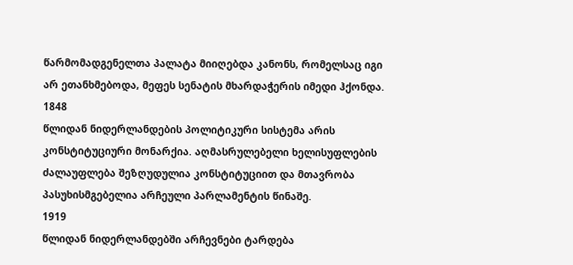წარმომადგენელთა პალატა მიიღებდა კანონს, რომელსაც იგი არ ეთანხმებოდა, მეფეს სენატის მხარდაჭერის იმედი ჰქონდა.
1848
წლიდან ნიდერლანდების პოლიტიკური სისტემა არის კონსტიტუციური მონარქია. აღმასრულებელი ხელისუფლების ძალაუფლება შეზღუდულია კონსტიტუციით და მთავრობა პასუხისმგებელია არჩეული პარლამენტის წინაშე.
1919
წლიდან ნიდერლანდებში არჩევნები ტარდება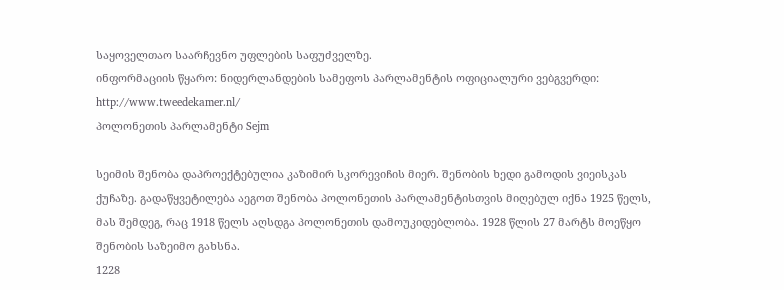საყოველთაო საარჩევნო უფლების საფუძველზე.
ინფორმაციის წყარო: ნიდერლანდების სამეფოს პარლამენტის ოფიციალური ვებგვერდი: http://www.tweedekamer.nl/
პოლონეთის პარლამენტი Sejm

სეიმის შენობა დაპროექტებულია კაზიმირ სკორევიჩის მიერ. შენობის ხედი გამოდის ვიეისკას ქუჩაზე. გადაწყვეტილება აეგოთ შენობა პოლონეთის პარლამენტისთვის მიღებულ იქნა 1925 წელს, მას შემდეგ, რაც 1918 წელს აღსდგა პოლონეთის დამოუკიდებლობა. 1928 წლის 27 მარტს მოეწყო შენობის საზეიმო გახსნა.
1228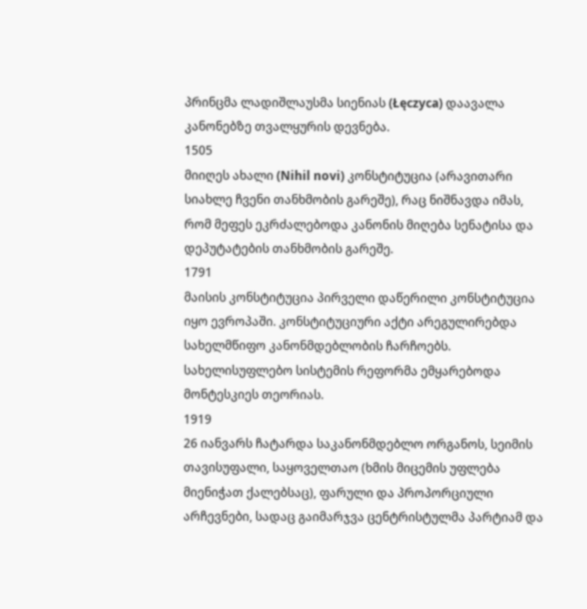პრინცმა ლადიშლაუსმა სიენიას (Łęczyca) დაავალა კანონებზე თვალყურის დევნება.
1505
მიიღეს ახალი (Nihil novi) კონსტიტუცია (არავითარი სიახლე ჩვენი თანხმობის გარეშე), რაც ნიშნავდა იმას, რომ მეფეს ეკრძალებოდა კანონის მიღება სენატისა და დეპუტატების თანხმობის გარეშე.
1791
მაისის კონსტიტუცია პირველი დაწერილი კონსტიტუცია იყო ევროპაში. კონსტიტუციური აქტი არეგულირებდა სახელმწიფო კანონმდებლობის ჩარჩოებს. სახელისუფლებო სისტემის რეფორმა ემყარებოდა მონტესკიეს თეორიას.
1919
26 იანვარს ჩატარდა საკანონმდებლო ორგანოს, სეიმის თავისუფალი, საყოველთაო (ხმის მიცემის უფლება მიენიჭათ ქალებსაც), ფარული და პროპორციული არჩევნები, სადაც გაიმარჯვა ცენტრისტულმა პარტიამ და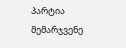პარტია მემარჯვენე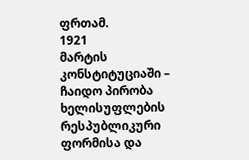ფრთამ.
1921
მარტის კონსტიტუციაში – ჩაიდო პირობა ხელისუფლების რესპუბლიკური ფორმისა და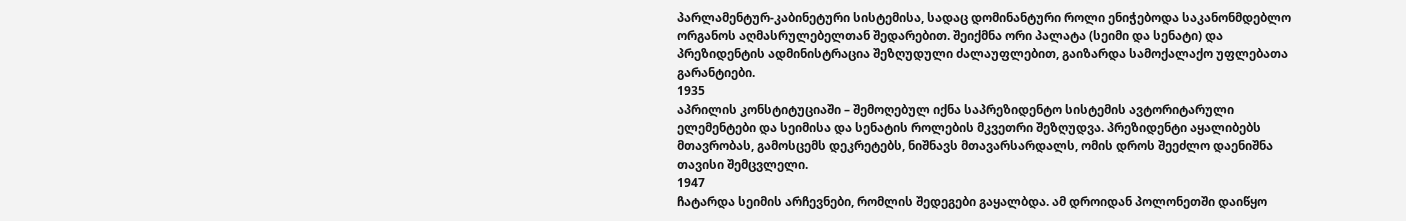პარლამენტურ-კაბინეტური სისტემისა, სადაც დომინანტური როლი ენიჭებოდა საკანონმდებლო ორგანოს აღმასრულებელთან შედარებით. შეიქმნა ორი პალატა (სეიმი და სენატი) და პრეზიდენტის ადმინისტრაცია შეზღუდული ძალაუფლებით, გაიზარდა სამოქალაქო უფლებათა გარანტიები.
1935
აპრილის კონსტიტუციაში – შემოღებულ იქნა საპრეზიდენტო სისტემის ავტორიტარული ელემენტები და სეიმისა და სენატის როლების მკვეთრი შეზღუდვა. პრეზიდენტი აყალიბებს მთავრობას, გამოსცემს დეკრეტებს, ნიშნავს მთავარსარდალს, ომის დროს შეეძლო დაენიშნა თავისი შემცვლელი.
1947
ჩატარდა სეიმის არჩევნები, რომლის შედეგები გაყალბდა. ამ დროიდან პოლონეთში დაიწყო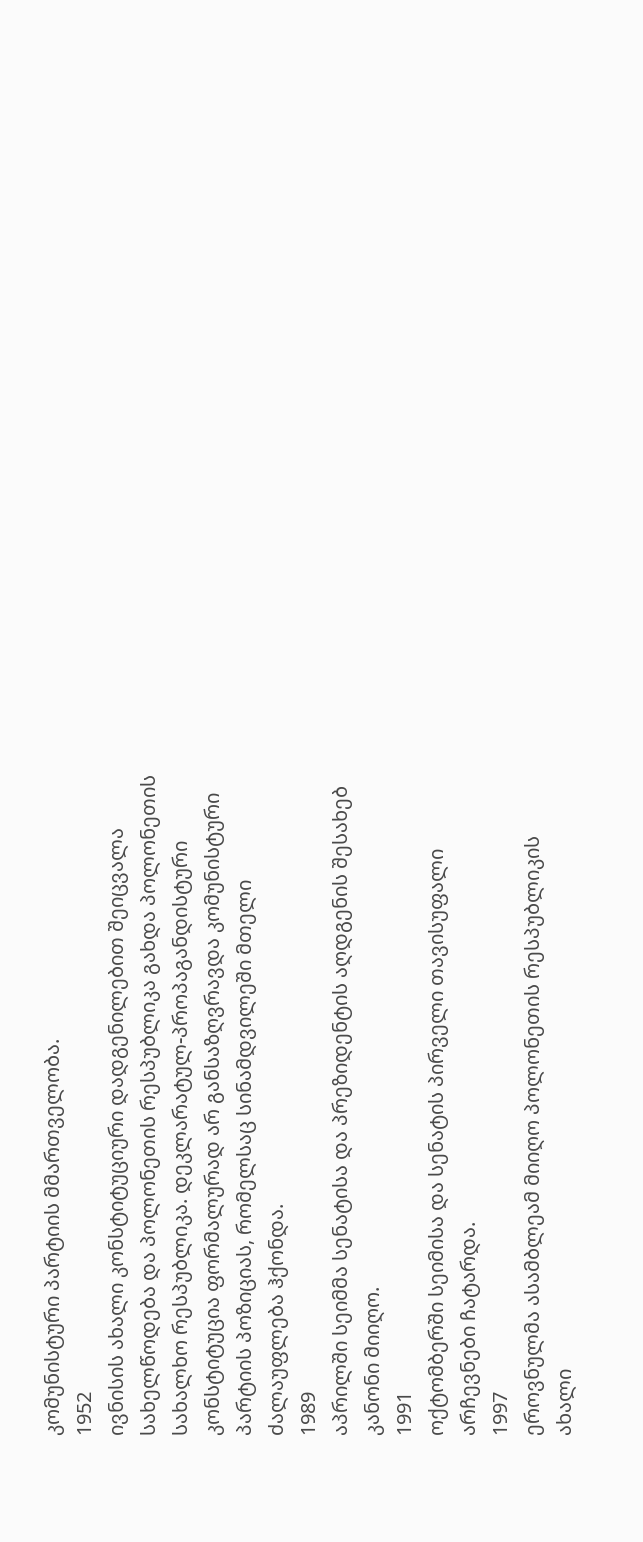კომუნისტური პარტიის მმართველობა.
1952
ივნისის ახალი კონსტიტუციური დადგენილებით შეიცვალა სახელწოდება და პოლონეთის რესპუბლიკა გახდა პოლონეთის სახალხო რესპუბლიკა. დეკლარატულ-პროპაგანდისტური კონსტიტუცია ფორმალურად არ განსაზღვრავდა კომუნისტური პარტიის პოზიციას, რომელსაც სინამდვილეში მთელი ძალაუფლება ჰქონდა.
1989
აპრილში სეიმმა სენატისა და პრეზიდენტის აღდგენის შესახებ კანონი მიიღო.
1991
ოქტომბერში სეიმისა და სენატის პირველი თავისუფალი არჩევნები ჩატარდა.
1997
ეროვნულმა ასამბლეამ მიიღო პოლონეთის რესპუბლიკის ახალი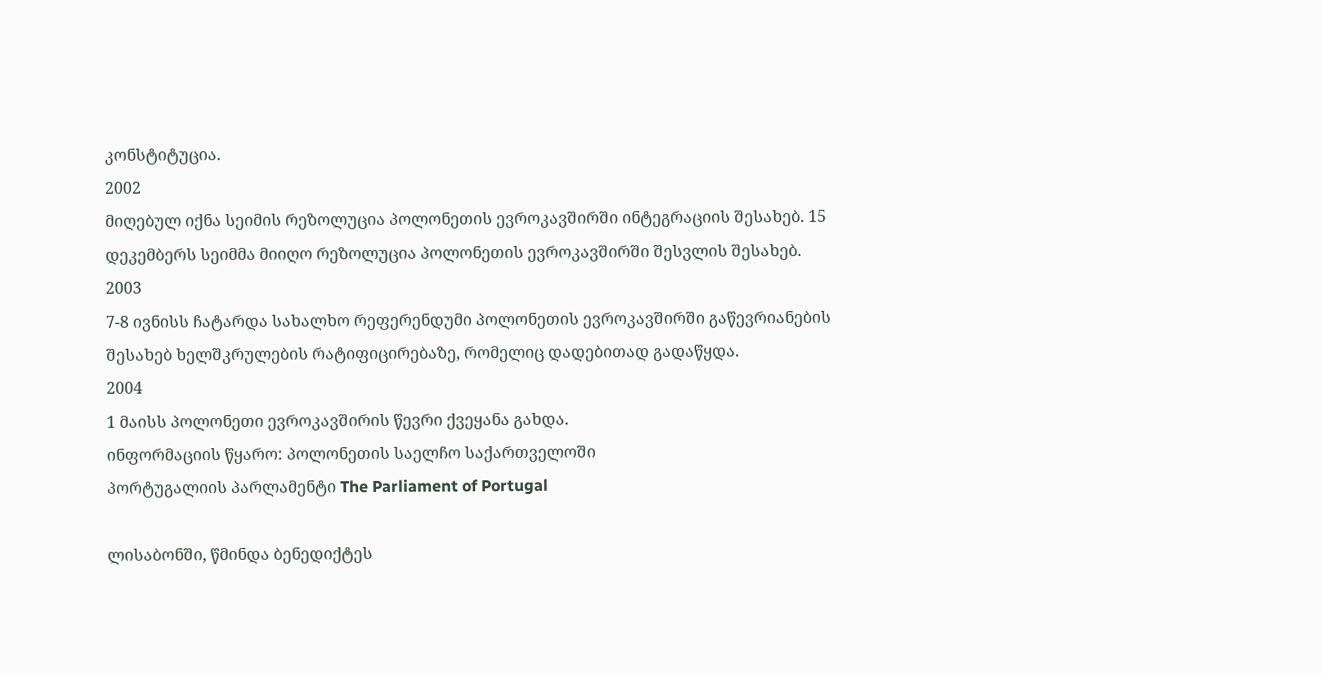კონსტიტუცია.
2002
მიღებულ იქნა სეიმის რეზოლუცია პოლონეთის ევროკავშირში ინტეგრაციის შესახებ. 15 დეკემბერს სეიმმა მიიღო რეზოლუცია პოლონეთის ევროკავშირში შესვლის შესახებ.
2003
7-8 ივნისს ჩატარდა სახალხო რეფერენდუმი პოლონეთის ევროკავშირში გაწევრიანების შესახებ ხელშკრულების რატიფიცირებაზე, რომელიც დადებითად გადაწყდა.
2004
1 მაისს პოლონეთი ევროკავშირის წევრი ქვეყანა გახდა.
ინფორმაციის წყარო: პოლონეთის საელჩო საქართველოში
პორტუგალიის პარლამენტი The Parliament of Portugal

ლისაბონში, წმინდა ბენედიქტეს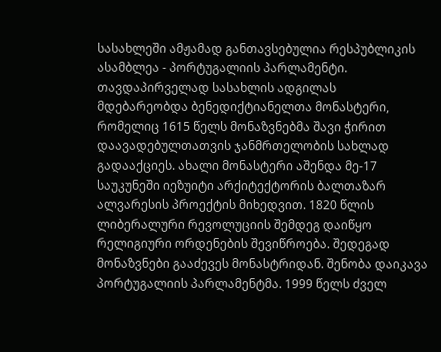სასახლეში ამჟამად განთავსებულია რესპუბლიკის ასამბლეა - პორტუგალიის პარლამენტი. თავდაპირველად სასახლის ადგილას მდებარეობდა ბენედიქტიანელთა მონასტერი, რომელიც 1615 წელს მონაზვნებმა შავი ჭირით დაავადებულთათვის ჯანმრთელობის სახლად გადააქციეს. ახალი მონასტერი აშენდა მე-17 საუკუნეში იეზუიტი არქიტექტორის ბალთაზარ ალვარესის პროექტის მიხედვით. 1820 წლის ლიბერალური რევოლუციის შემდეგ დაიწყო რელიგიური ორდენების შევიწროება. შედეგად მონაზვნები გააძევეს მონასტრიდან. შენობა დაიკავა პორტუგალიის პარლამენტმა. 1999 წელს ძველ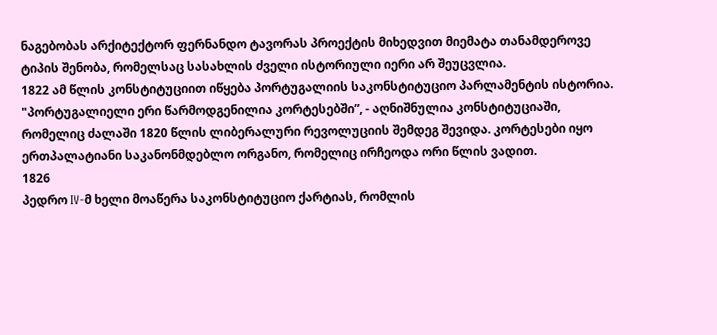ნაგებობას არქიტექტორ ფერნანდო ტავორას პროექტის მიხედვით მიემატა თანამდეროვე ტიპის შენობა, რომელსაც სასახლის ძველი ისტორიული იერი არ შეუცვლია.
1822 ამ წლის კონსტიტუციით იწყება პორტუგალიის საკონსტიტუციო პარლამენტის ისტორია. "პორტუგალიელი ერი წარმოდგენილია კორტესებში”, - აღნიშნულია კონსტიტუციაში, რომელიც ძალაში 1820 წლის ლიბერალური რევოლუციის შემდეგ შევიდა. კორტესები იყო ერთპალატიანი საკანონმდებლო ორგანო, რომელიც ირჩეოდა ორი წლის ვადით.
1826
პედრო IV-მ ხელი მოაწერა საკონსტიტუციო ქარტიას, რომლის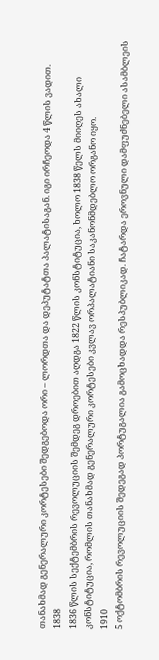თანახმად გენერალური კორტესები შედგებოდა ორი – ლორდთა და დეპუტატთა პალატისაგან. იგი ირჩეოდა 4 წლის ვადით.
1838
1836 წლის სექტემბრის რევოლუციის შემდეგ დროებით აღდგა 1822 წლის კონსტიტუცია, ხოლო 1838 წელს მიიღეს ახალი კონსტიტუცია, რომლის თანახმად გენერალური კორტესები კვლავ ორპალატიანი საკანონმდებლო ორგანო იყო.
1910
5 ოქტომბრის რევოლუციის შედეგად პორტუგალია გამოცხადდა რესპუბლიკად. ჩატარდა ეროვნული დამფუძნებელი ასამბლეის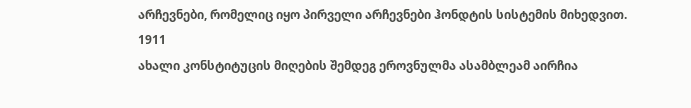არჩევნები, რომელიც იყო პირველი არჩევნები ჰონდტის სისტემის მიხედვით.
1911
ახალი კონსტიტუცის მიღების შემდეგ ეროვნულმა ასამბლეამ აირჩია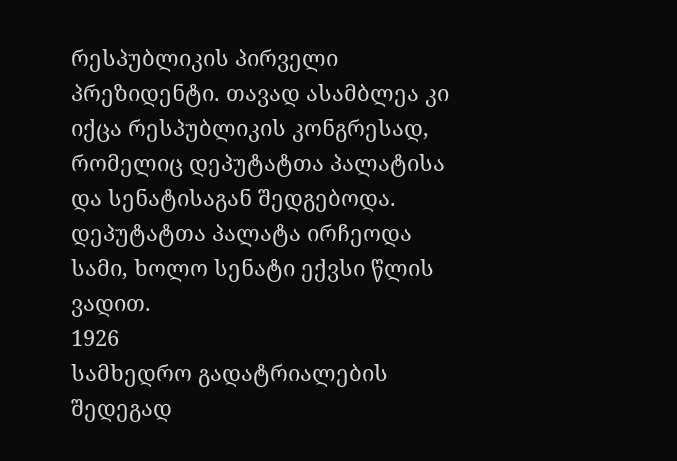რესპუბლიკის პირველი პრეზიდენტი. თავად ასამბლეა კი იქცა რესპუბლიკის კონგრესად, რომელიც დეპუტატთა პალატისა და სენატისაგან შედგებოდა. დეპუტატთა პალატა ირჩეოდა სამი, ხოლო სენატი ექვსი წლის ვადით.
1926
სამხედრო გადატრიალების შედეგად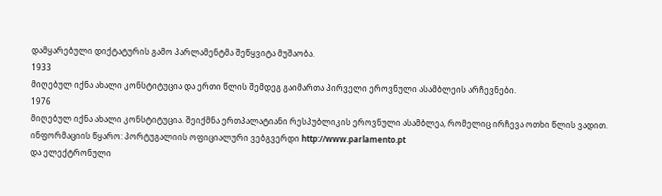დამყარებული დიქტატურის გამო პარლამენტმა შეწყვიტა მუშაობა.
1933
მიღებულ იქნა ახალი კონსტიტუცია და ერთი წლის შემდეგ გაიმართა პირველი ეროვნული ასამბლეის არჩევნები.
1976
მიღებულ იქნა ახალი კონსტიტუცია. შეიქმნა ერთპალატიანი რესპუბლიკის ეროვნული ასამბლეა, რომელიც ირჩევა ოთხი წლის ვადით.
ინფორმაციის წყარო: პორტუგალიის ოფიციალური ვებგვერდი http://www.parlamento.pt
და ელექტრონული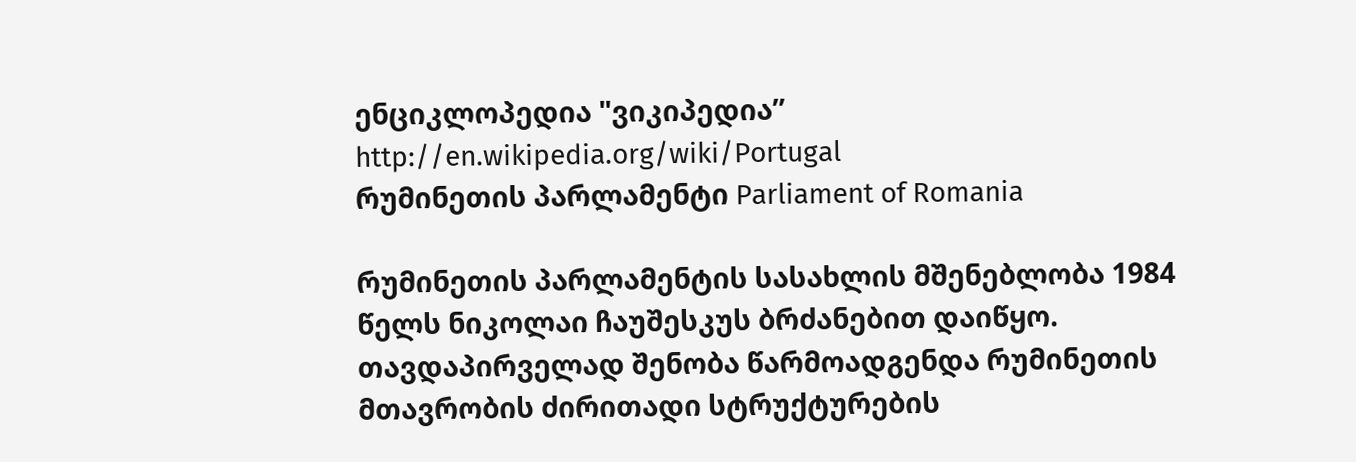ენციკლოპედია "ვიკიპედია” http://en.wikipedia.org/wiki/Portugal
რუმინეთის პარლამენტი Parliament of Romania

რუმინეთის პარლამენტის სასახლის მშენებლობა 1984 წელს ნიკოლაი ჩაუშესკუს ბრძანებით დაიწყო. თავდაპირველად შენობა წარმოადგენდა რუმინეთის მთავრობის ძირითადი სტრუქტურების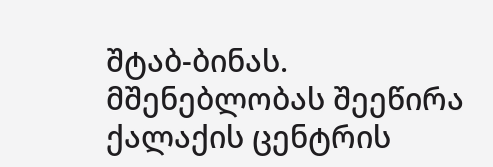შტაბ-ბინას.
მშენებლობას შეეწირა ქალაქის ცენტრის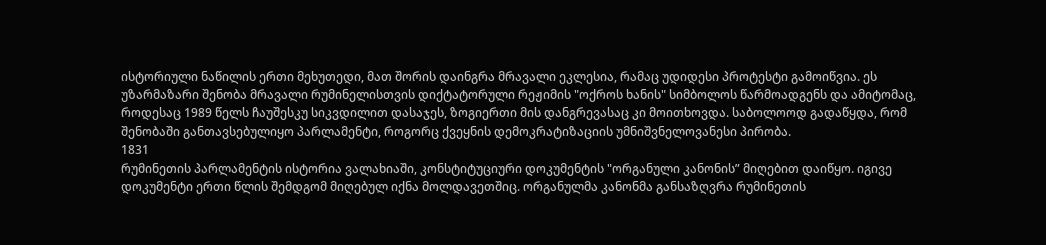ისტორიული ნაწილის ერთი მეხუთედი, მათ შორის დაინგრა მრავალი ეკლესია, რამაც უდიდესი პროტესტი გამოიწვია. ეს უზარმაზარი შენობა მრავალი რუმინელისთვის დიქტატორული რეჟიმის "ოქროს ხანის" სიმბოლოს წარმოადგენს და ამიტომაც, როდესაც 1989 წელს ჩაუშესკუ სიკვდილით დასაჯეს, ზოგიერთი მის დანგრევასაც კი მოითხოვდა. საბოლოოდ გადაწყდა, რომ შენობაში განთავსებულიყო პარლამენტი, როგორც ქვეყნის დემოკრატიზაციის უმნიშვნელოვანესი პირობა.
1831
რუმინეთის პარლამენტის ისტორია ვალახიაში, კონსტიტუციური დოკუმენტის "ორგანული კანონის” მიღებით დაიწყო. იგივე დოკუმენტი ერთი წლის შემდგომ მიღებულ იქნა მოლდავეთშიც. ორგანულმა კანონმა განსაზღვრა რუმინეთის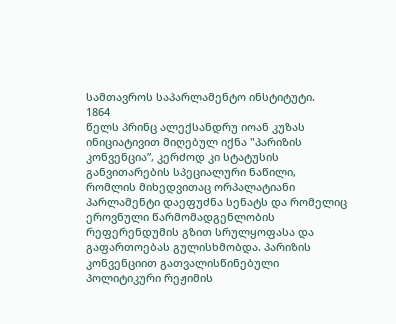სამთავროს საპარლამენტო ინსტიტუტი.
1864
წელს პრინც ალექსანდრუ იოან კუზას ინიციატივით მიღებულ იქნა "პარიზის კონვენცია”, კერძოდ კი სტატუსის განვითარების სპეციალური ნაწილი, რომლის მიხედვითაც ორპალატიანი პარლამენტი დაეფუძნა სენატს და რომელიც ეროვნული წარმომადგენლობის რეფერენდუმის გზით სრულყოფასა და გაფართოებას გულისხმობდა. პარიზის კონვენციით გათვალისწინებული პოლიტიკური რეჟიმის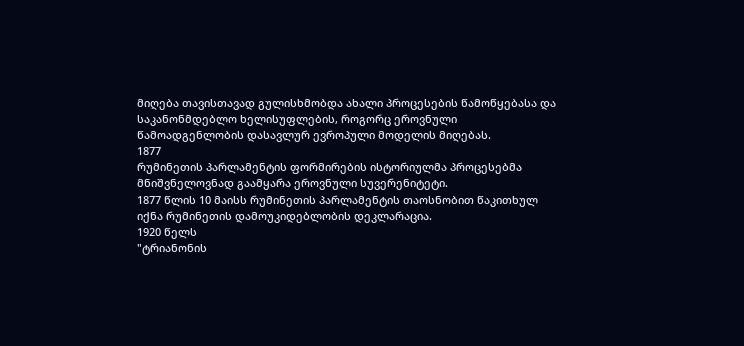მიღება თავისთავად გულისხმობდა ახალი პროცესების წამოწყებასა და საკანონმდებლო ხელისუფლების, როგორც ეროვნული წამოადგენლობის დასავლურ ევროპული მოდელის მიღებას.
1877
რუმინეთის პარლამენტის ფორმირების ისტორიულმა პროცესებმა მნიშვნელოვნად გაამყარა ეროვნული სუვერენიტეტი.
1877 წლის 10 მაისს რუმინეთის პარლამენტის თაოსნობით წაკითხულ იქნა რუმინეთის დამოუკიდებლობის დეკლარაცია.
1920 წელს
"ტრიანონის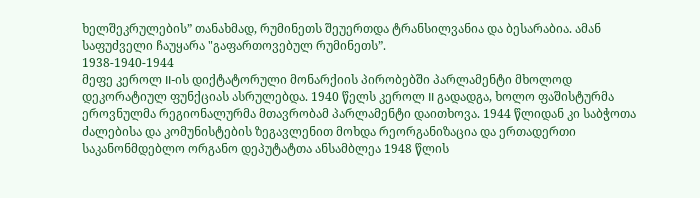ხელშეკრულების” თანახმად, რუმინეთს შეუერთდა ტრანსილვანია და ბესარაბია. ამან საფუძველი ჩაუყარა "გაფართოვებულ რუმინეთს”.
1938-1940-1944
მეფე კეროლ II-ის დიქტატორული მონარქიის პირობებში პარლამენტი მხოლოდ დეკორატიულ ფუნქციას ასრულებდა. 1940 წელს კეროლ II გადადგა, ხოლო ფაშისტურმა ეროვნულმა რეგიონალურმა მთავრობამ პარლამენტი დაითხოვა. 1944 წლიდან კი საბჭოთა ძალებისა და კომუნისტების ზეგავლენით მოხდა რეორგანიზაცია და ერთადერთი საკანონმდებლო ორგანო დეპუტატთა ანსამბლეა 1948 წლის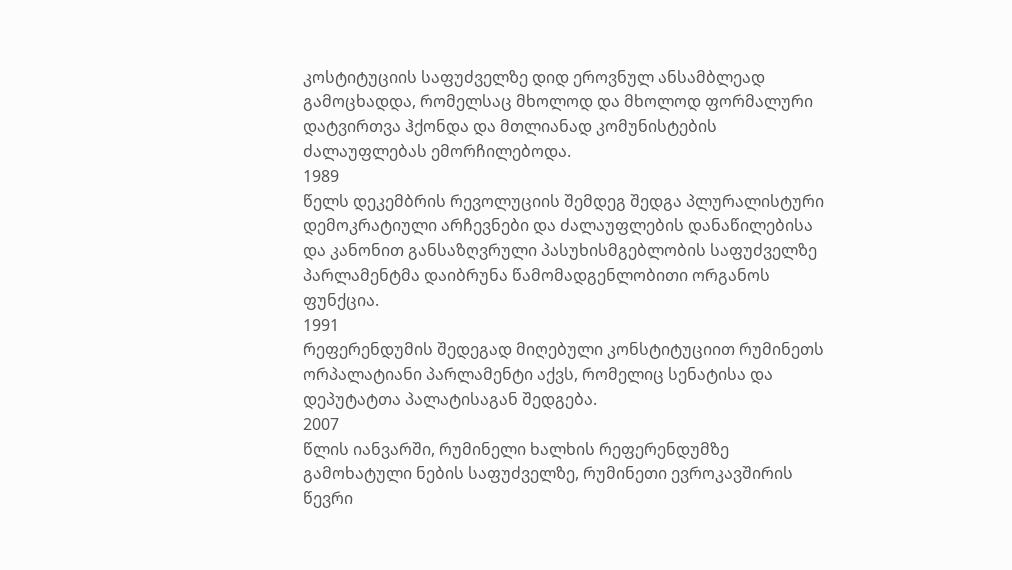კოსტიტუციის საფუძველზე დიდ ეროვნულ ანსამბლეად გამოცხადდა, რომელსაც მხოლოდ და მხოლოდ ფორმალური დატვირთვა ჰქონდა და მთლიანად კომუნისტების ძალაუფლებას ემორჩილებოდა.
1989
წელს დეკემბრის რევოლუციის შემდეგ შედგა პლურალისტური დემოკრატიული არჩევნები და ძალაუფლების დანაწილებისა და კანონით განსაზღვრული პასუხისმგებლობის საფუძველზე პარლამენტმა დაიბრუნა წამომადგენლობითი ორგანოს ფუნქცია.
1991
რეფერენდუმის შედეგად მიღებული კონსტიტუციით რუმინეთს ორპალატიანი პარლამენტი აქვს, რომელიც სენატისა და დეპუტატთა პალატისაგან შედგება.
2007
წლის იანვარში, რუმინელი ხალხის რეფერენდუმზე გამოხატული ნების საფუძველზე, რუმინეთი ევროკავშირის წევრი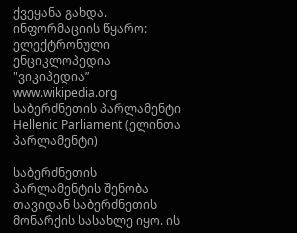ქვეყანა გახდა.
ინფორმაციის წყარო: ელექტრონული ენციკლოპედია "ვიკიპედია” www.wikipedia.org
საბერძნეთის პარლამენტი Hellenic Parliament (ელინთა პარლამენტი)

საბერძნეთის პარლამენტის შენობა თავიდან საბერძნეთის მონარქის სასახლე იყო. ის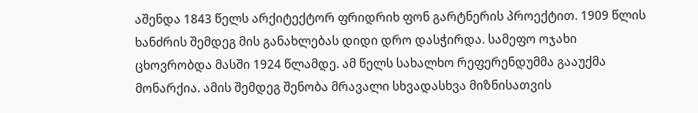აშენდა 1843 წელს არქიტექტორ ფრიდრიხ ფონ გარტნერის პროექტით. 1909 წლის ხანძრის შემდეგ მის განახლებას დიდი დრო დასჭირდა. სამეფო ოჯახი ცხოვრობდა მასში 1924 წლამდე. ამ წელს სახალხო რეფერენდუმმა გააუქმა მონარქია. ამის შემდეგ შენობა მრავალი სხვადასხვა მიზნისათვის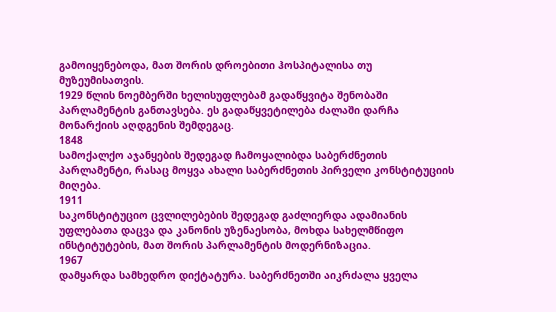გამოიყენებოდა, მათ შორის დროებითი ჰოსპიტალისა თუ მუზეუმისათვის.
1929 წლის ნოემბერში ხელისუფლებამ გადაწყვიტა შენობაში პარლამენტის განთავსება. ეს გადაწყვეტილება ძალაში დარჩა მონარქიის აღდგენის შემდეგაც.
1848
სამოქალქო აჯანყების შედეგად ჩამოყალიბდა საბერძნეთის პარლამენტი, რასაც მოყვა ახალი საბერძნეთის პირველი კონსტიტუციის მიღება.
1911
საკონსტიტუციო ცვლილებების შედეგად გაძლიერდა ადამიანის უფლებათა დაცვა და კანონის უზენაესობა, მოხდა სახელმწიფო ინსტიტუტების, მათ შორის პარლამენტის მოდერნიზაცია.
1967
დამყარდა სამხედრო დიქტატურა. საბერძნეთში აიკრძალა ყველა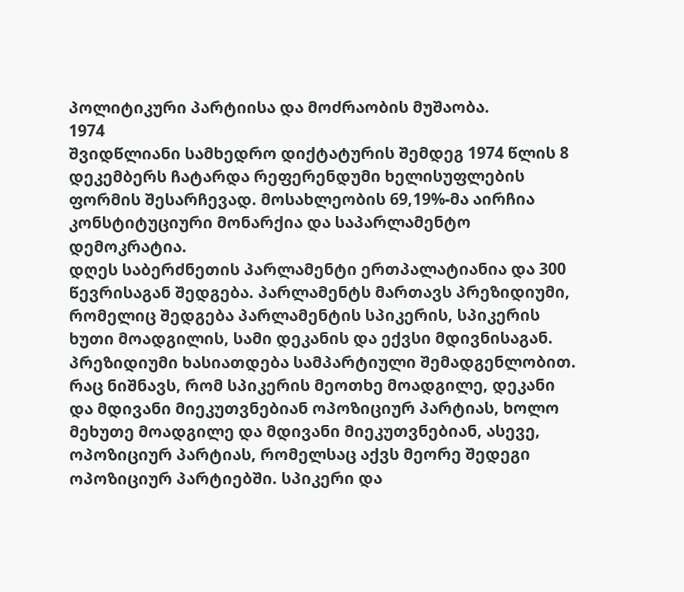პოლიტიკური პარტიისა და მოძრაობის მუშაობა.
1974
შვიდწლიანი სამხედრო დიქტატურის შემდეგ 1974 წლის 8 დეკემბერს ჩატარდა რეფერენდუმი ხელისუფლების ფორმის შესარჩევად. მოსახლეობის 69,19%-მა აირჩია კონსტიტუციური მონარქია და საპარლამენტო დემოკრატია.
დღეს საბერძნეთის პარლამენტი ერთპალატიანია და 300 წევრისაგან შედგება. პარლამენტს მართავს პრეზიდიუმი, რომელიც შედგება პარლამენტის სპიკერის, სპიკერის ხუთი მოადგილის, სამი დეკანის და ექვსი მდივნისაგან.
პრეზიდიუმი ხასიათდება სამპარტიული შემადგენლობით. რაც ნიშნავს, რომ სპიკერის მეოთხე მოადგილე, დეკანი და მდივანი მიეკუთვნებიან ოპოზიციურ პარტიას, ხოლო მეხუთე მოადგილე და მდივანი მიეკუთვნებიან, ასევე, ოპოზიციურ პარტიას, რომელსაც აქვს მეორე შედეგი ოპოზიციურ პარტიებში. სპიკერი და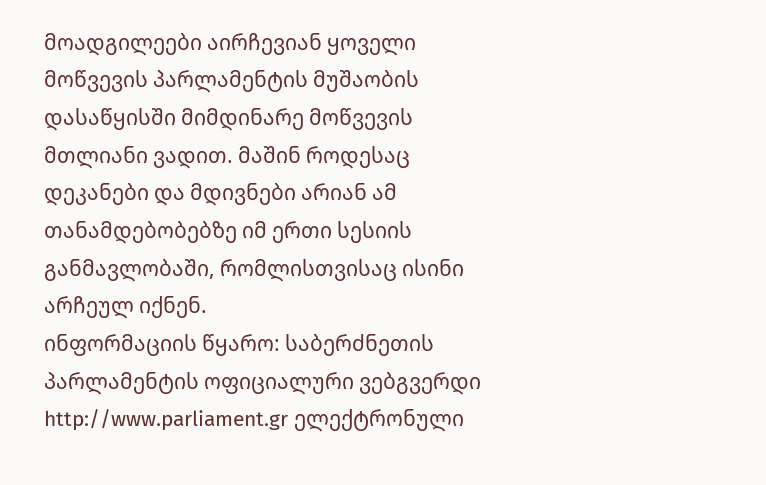მოადგილეები აირჩევიან ყოველი მოწვევის პარლამენტის მუშაობის დასაწყისში მიმდინარე მოწვევის მთლიანი ვადით. მაშინ როდესაც დეკანები და მდივნები არიან ამ თანამდებობებზე იმ ერთი სესიის განმავლობაში, რომლისთვისაც ისინი არჩეულ იქნენ.
ინფორმაციის წყარო: საბერძნეთის პარლამენტის ოფიციალური ვებგვერდი http://www.parliament.gr ელექტრონული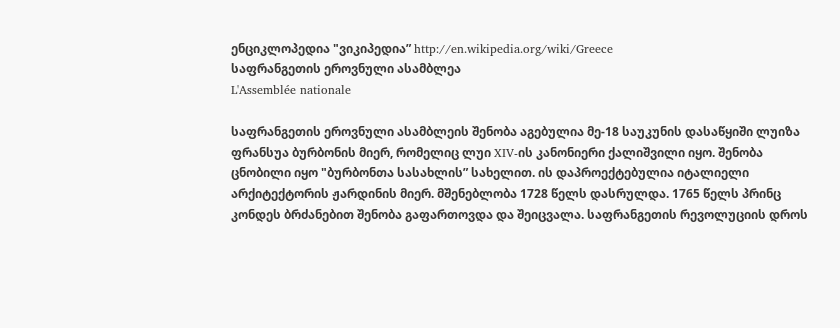ენციკლოპედია "ვიკიპედია” http://en.wikipedia.org/wiki/Greece
საფრანგეთის ეროვნული ასამბლეა
L'Assemblée nationale

საფრანგეთის ეროვნული ასამბლეის შენობა აგებულია მე-18 საუკუნის დასაწყიში ლუიზა ფრანსუა ბურბონის მიერ, რომელიც ლუი XIV-ის კანონიერი ქალიშვილი იყო. შენობა ცნობილი იყო "ბურბონთა სასახლის” სახელით. ის დაპროექტებულია იტალიელი არქიტექტორის ჟარდინის მიერ. მშენებლობა 1728 წელს დასრულდა. 1765 წელს პრინც კონდეს ბრძანებით შენობა გაფართოვდა და შეიცვალა. საფრანგეთის რევოლუციის დროს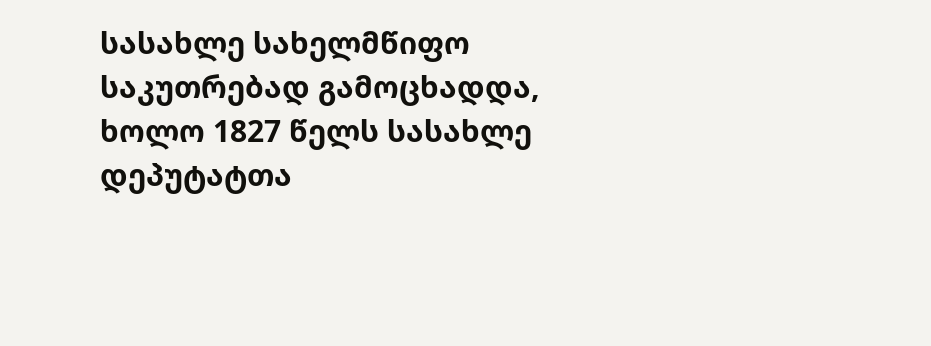სასახლე სახელმწიფო საკუთრებად გამოცხადდა, ხოლო 1827 წელს სასახლე დეპუტატთა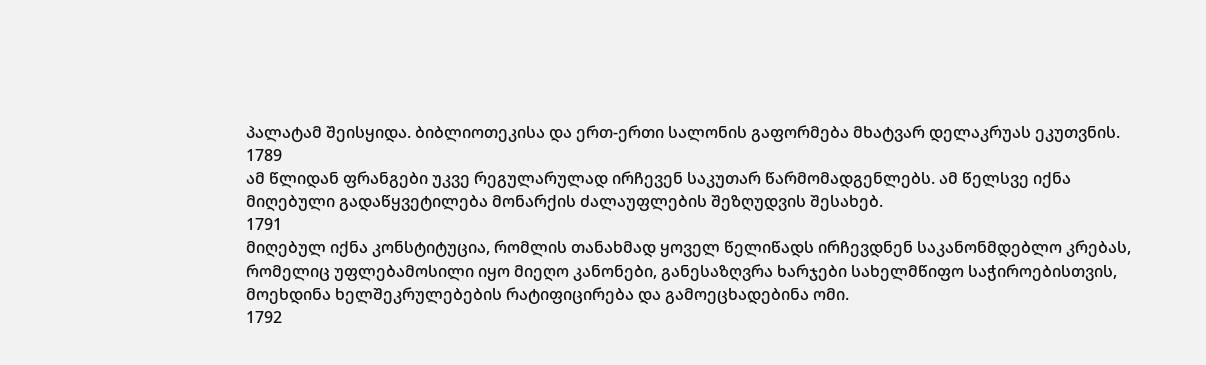პალატამ შეისყიდა. ბიბლიოთეკისა და ერთ-ერთი სალონის გაფორმება მხატვარ დელაკრუას ეკუთვნის.
1789
ამ წლიდან ფრანგები უკვე რეგულარულად ირჩევენ საკუთარ წარმომადგენლებს. ამ წელსვე იქნა მიღებული გადაწყვეტილება მონარქის ძალაუფლების შეზღუდვის შესახებ.
1791
მიღებულ იქნა კონსტიტუცია, რომლის თანახმად ყოველ წელიწადს ირჩევდნენ საკანონმდებლო კრებას, რომელიც უფლებამოსილი იყო მიეღო კანონები, განესაზღვრა ხარჯები სახელმწიფო საჭიროებისთვის, მოეხდინა ხელშეკრულებების რატიფიცირება და გამოეცხადებინა ომი.
1792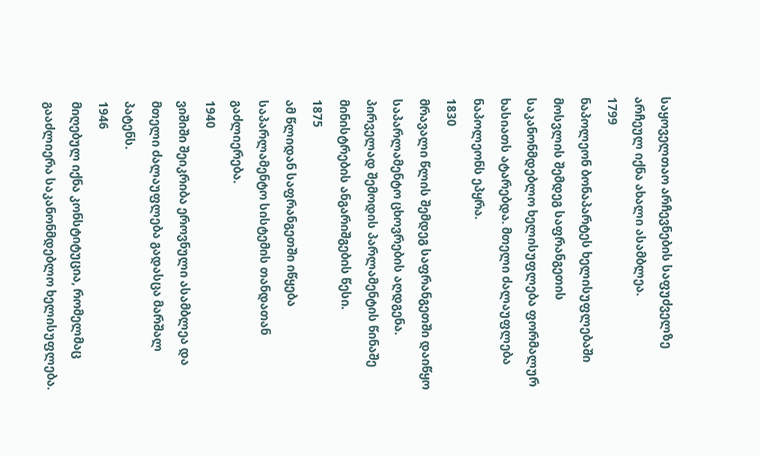საყოველთაო არჩევნების საფუძველზე არჩეულ იქნა ახალი ასამბლეა.
1799
ნაპოლეონ ბონაპარტეს ხელისუფლებაში მოსვლის შემდეგ საფრანგეთის საკანონმდებლო ხელისუფლება ფორმალურ ხასიათს ატარებდა. მთელი ძალაუფლება ნაპოლეონს ეპყრა.
1830
მრავალი წლის შემდეგ საფრანგეთში დაიწყო საპარლამენტო ცხოვრების აღდგენა. პირველად შემოდის პარლამენტის წინაშე მინისტრების ანგარიშგების წესი.
1875
ამ წლიდან საფრანგეთში იწყება საპარლამენტო სისტემის თანდათან გაძლიერება.
1940
ვიშიში შეიკრიბა ეროვნული ასამბლეა და მთელი ძალაუფლება გადასცა მარშალ პატენს.
1946
მიღებულ იქნა კონსტიტუცია, რომელმაც გააძლიერა საკანონმდებლო ხელისუფლება.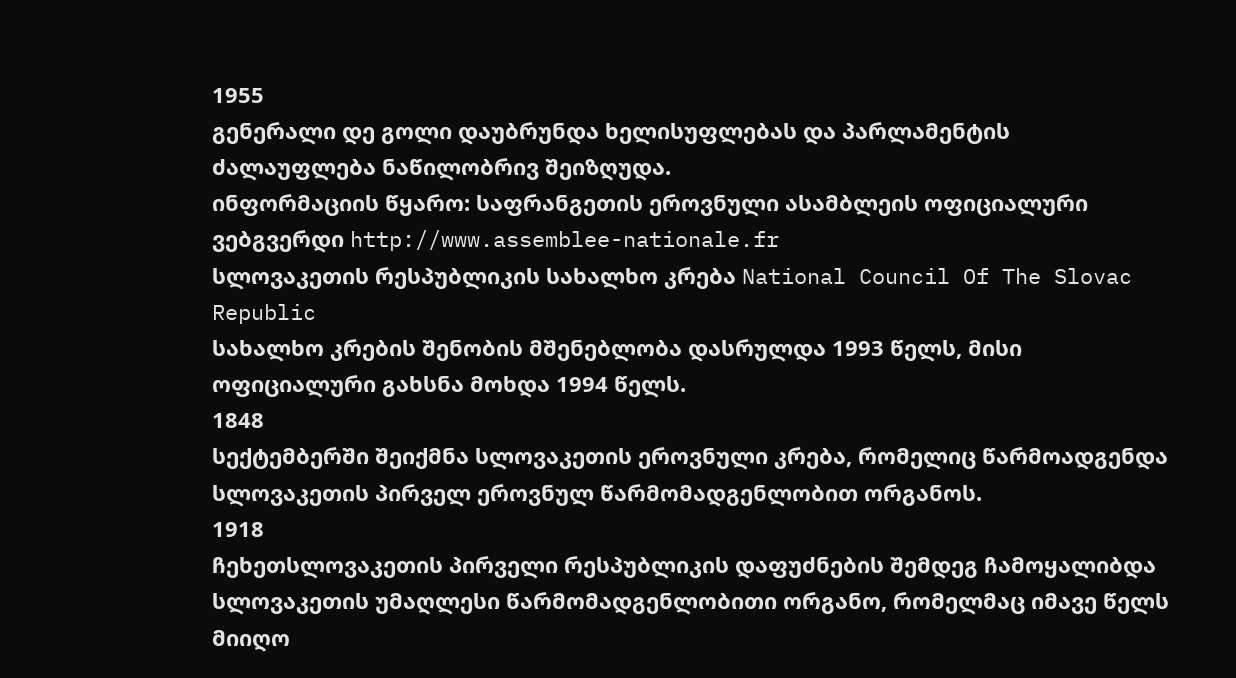1955
გენერალი დე გოლი დაუბრუნდა ხელისუფლებას და პარლამენტის ძალაუფლება ნაწილობრივ შეიზღუდა.
ინფორმაციის წყარო: საფრანგეთის ეროვნული ასამბლეის ოფიციალური ვებგვერდი http://www.assemblee-nationale.fr
სლოვაკეთის რესპუბლიკის სახალხო კრება National Council Of The Slovac Republic
სახალხო კრების შენობის მშენებლობა დასრულდა 1993 წელს, მისი ოფიციალური გახსნა მოხდა 1994 წელს.
1848
სექტემბერში შეიქმნა სლოვაკეთის ეროვნული კრება, რომელიც წარმოადგენდა სლოვაკეთის პირველ ეროვნულ წარმომადგენლობით ორგანოს.
1918
ჩეხეთსლოვაკეთის პირველი რესპუბლიკის დაფუძნების შემდეგ ჩამოყალიბდა სლოვაკეთის უმაღლესი წარმომადგენლობითი ორგანო, რომელმაც იმავე წელს მიიღო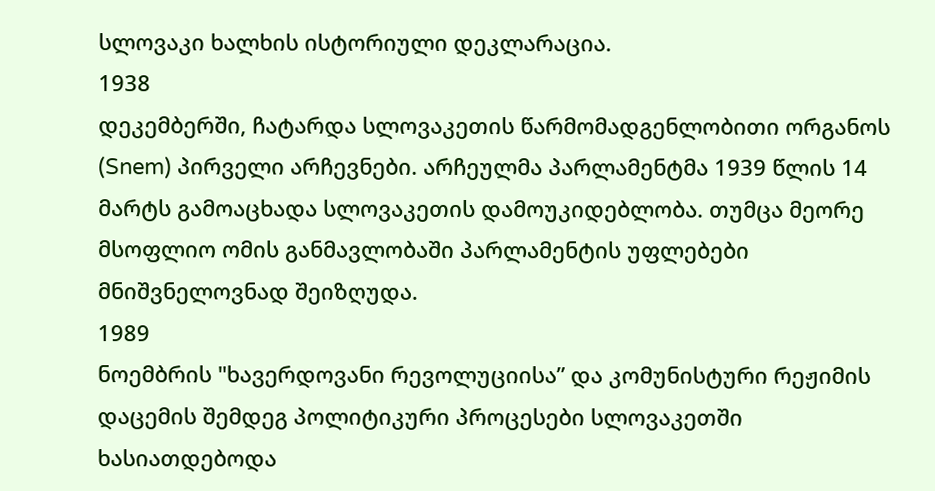სლოვაკი ხალხის ისტორიული დეკლარაცია.
1938
დეკემბერში, ჩატარდა სლოვაკეთის წარმომადგენლობითი ორგანოს (Snem) პირველი არჩევნები. არჩეულმა პარლამენტმა 1939 წლის 14 მარტს გამოაცხადა სლოვაკეთის დამოუკიდებლობა. თუმცა მეორე მსოფლიო ომის განმავლობაში პარლამენტის უფლებები მნიშვნელოვნად შეიზღუდა.
1989
ნოემბრის "ხავერდოვანი რევოლუციისა” და კომუნისტური რეჟიმის დაცემის შემდეგ პოლიტიკური პროცესები სლოვაკეთში ხასიათდებოდა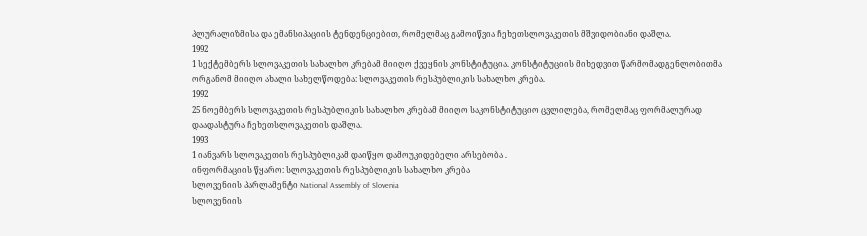პლურალიზმისა და ემანსიპაციის ტენდენციებით, რომელმაც გამოიწვია ჩეხეთსლოვაკეთის მშვიდობიანი დაშლა.
1992
1 სექტემბერს სლოვაკეთის სახალხო კრებამ მიიღო ქვეყნის კონსტიტუცია. კონსტიტუციის მიხედვით წარმომადგენლობითმა ორგანომ მიიღო ახალი სახელწოდება: სლოვაკეთის რესპუბლიკის სახალხო კრება.
1992
25 ნოემბერს სლოვაკეთის რესპუბლიკის სახალხო კრებამ მიიღო საკონსტიტუციო ცვლილება, რომელმაც ფორმალურად დაადასტურა ჩეხეთსლოვაკეთის დაშლა.
1993
1 იანვარს სლოვაკეთის რესპუბლიკამ დაიწყო დამოუკიდებელი არსებობა .
ინფორმაციის წყარო: სლოვაკეთის რესპუბლიკის სახალხო კრება
სლოვენიის პარლამენტი National Assembly of Slovenia
სლოვენიის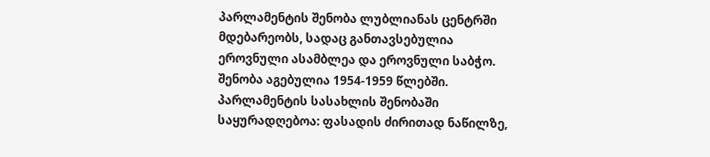პარლამენტის შენობა ლუბლიანას ცენტრში მდებარეობს, სადაც განთავსებულია ეროვნული ასამბლეა და ეროვნული საბჭო. შენობა აგებულია 1954-1959 წლებში.
პარლამენტის სასახლის შენობაში საყურადღებოა: ფასადის ძირითად ნაწილზე,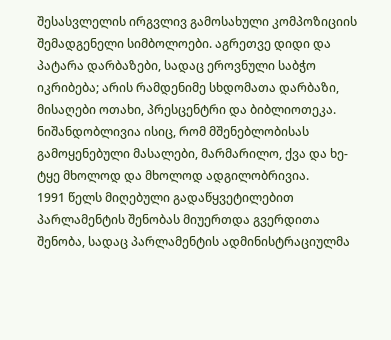შესასვლელის ირგვლივ გამოსახული კომპოზიციის შემადგენელი სიმბოლოები. აგრეთვე დიდი და პატარა დარბაზები, სადაც ეროვნული საბჭო იკრიბება; არის რამდენიმე სხდომათა დარბაზი, მისაღები ოთახი, პრესცენტრი და ბიბლიოთეკა.
ნიშანდობლივია ისიც, რომ მშენებლობისას გამოყენებული მასალები, მარმარილო, ქვა და ხე-ტყე მხოლოდ და მხოლოდ ადგილობრივია.
1991 წელს მიღებული გადაწყვეტილებით პარლამენტის შენობას მიუერთდა გვერდითა შენობა, სადაც პარლამენტის ადმინისტრაციულმა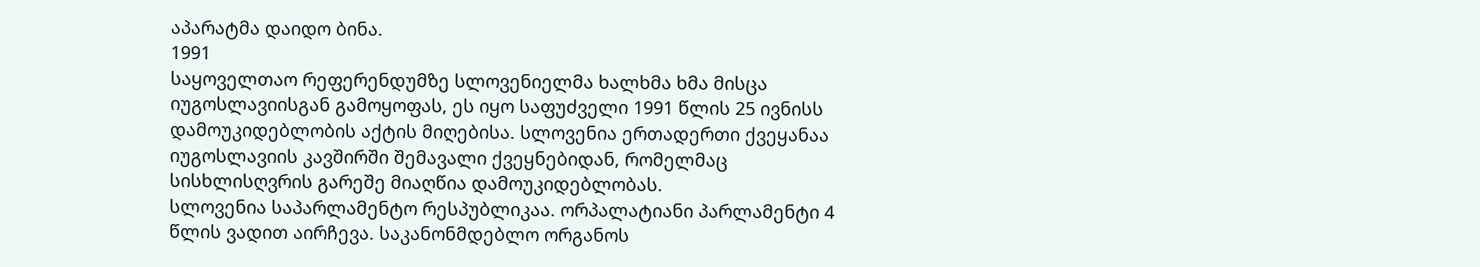აპარატმა დაიდო ბინა.
1991
საყოველთაო რეფერენდუმზე სლოვენიელმა ხალხმა ხმა მისცა იუგოსლავიისგან გამოყოფას, ეს იყო საფუძველი 1991 წლის 25 ივნისს დამოუკიდებლობის აქტის მიღებისა. სლოვენია ერთადერთი ქვეყანაა იუგოსლავიის კავშირში შემავალი ქვეყნებიდან, რომელმაც სისხლისღვრის გარეშე მიაღწია დამოუკიდებლობას.
სლოვენია საპარლამენტო რესპუბლიკაა. ორპალატიანი პარლამენტი 4 წლის ვადით აირჩევა. საკანონმდებლო ორგანოს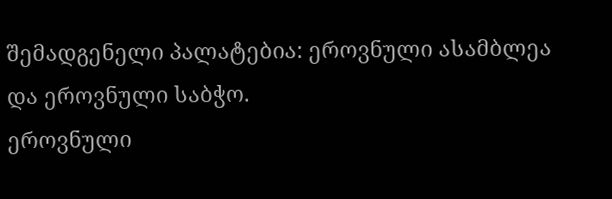შემადგენელი პალატებია: ეროვნული ასამბლეა და ეროვნული საბჭო.
ეროვნული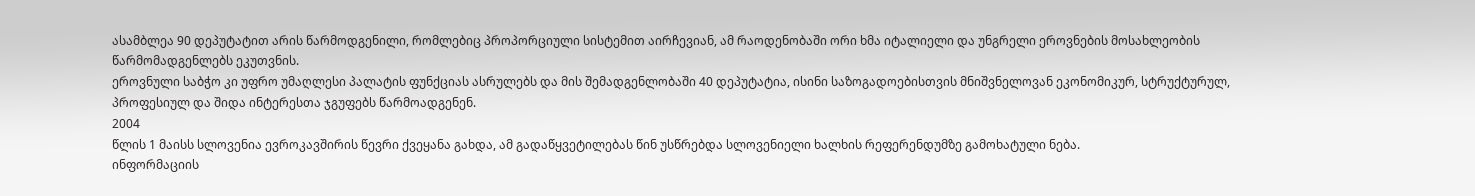ასამბლეა 90 დეპუტატით არის წარმოდგენილი, რომლებიც პროპორციული სისტემით აირჩევიან, ამ რაოდენობაში ორი ხმა იტალიელი და უნგრელი ეროვნების მოსახლეობის წარმომადგენლებს ეკუთვნის.
ეროვნული საბჭო კი უფრო უმაღლესი პალატის ფუნქციას ასრულებს და მის შემადგენლობაში 40 დეპუტატია, ისინი საზოგადოებისთვის მნიშვნელოვან ეკონომიკურ, სტრუქტურულ, პროფესიულ და შიდა ინტერესთა ჯგუფებს წარმოადგენენ.
2004
წლის 1 მაისს სლოვენია ევროკავშირის წევრი ქვეყანა გახდა, ამ გადაწყვეტილებას წინ უსწრებდა სლოვენიელი ხალხის რეფერენდუმზე გამოხატული ნება.
ინფორმაციის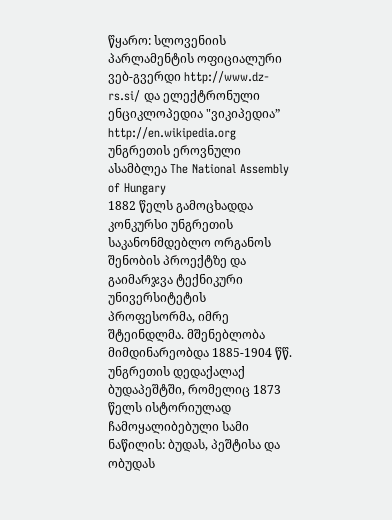წყარო: სლოვენიის პარლამენტის ოფიციალური ვებ-გვერდი http://www.dz-rs.si/ და ელექტრონული ენციკლოპედია "ვიკიპედია” http://en.wikipedia.org
უნგრეთის ეროვნული ასამბლეა The National Assembly of Hungary
1882 წელს გამოცხადდა კონკურსი უნგრეთის საკანონმდებლო ორგანოს შენობის პროექტზე და გაიმარჯვა ტექნიკური უნივერსიტეტის პროფესორმა, იმრე შტეინდლმა. მშენებლობა მიმდინარეობდა 1885-1904 წწ. უნგრეთის დედაქალაქ ბუდაპეშტში, რომელიც 1873 წელს ისტორიულად ჩამოყალიბებული სამი ნაწილის: ბუდას, პეშტისა და ობუდას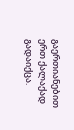გაერთიანებით ერთ ქალაქად გადაიქცა.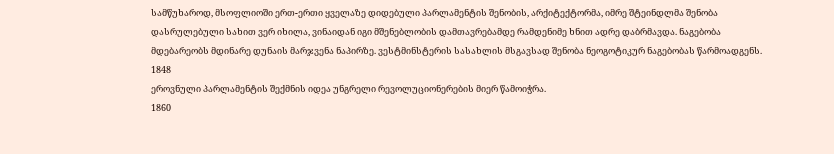სამწუხაროდ, მსოფლიოში ერთ-ერთი ყველაზე დიდებული პარლამენტის შენობის, არქიტექტორმა, იმრე შტეინდლმა შენობა დასრულებული სახით ვერ იხილა, ვინაიდან იგი მშენებლობის დამთავრებამდე რამდენიმე ხნით ადრე დაბრმავდა. ნაგებობა მდებარეობს მდინარე დუნაის მარჯვენა ნაპირზე. ვესტმინსტერის სასახლის მსგავსად შენობა ნეოგოტიკურ ნაგებობას წარმოადგენს.
1848
ეროვნული პარლამენტის შექმნის იდეა უნგრელი რევოლუციონერების მიერ წამოიჭრა.
1860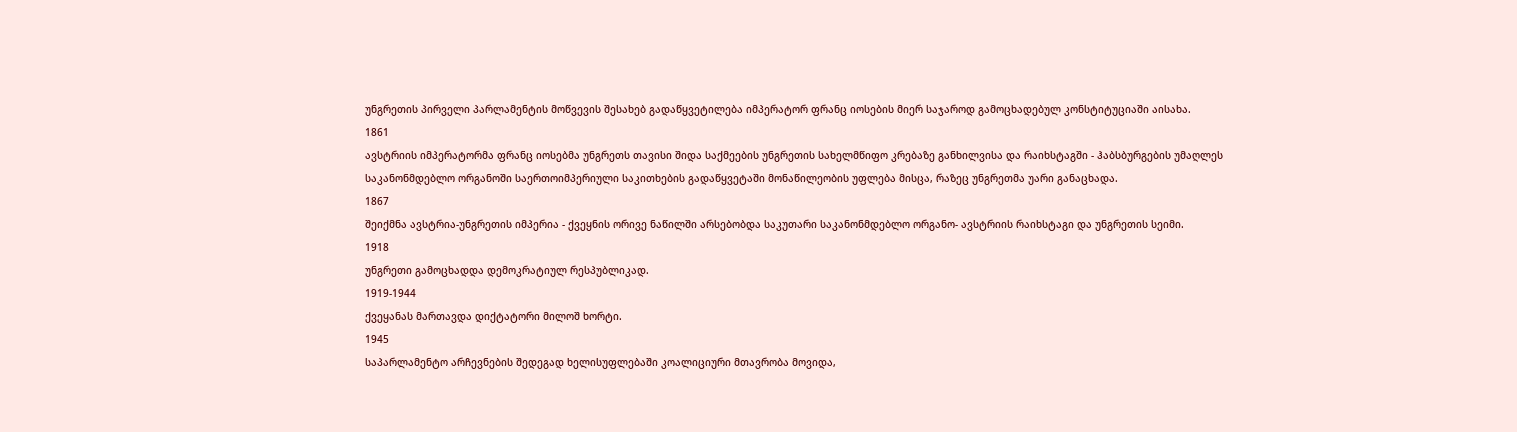უნგრეთის პირველი პარლამენტის მოწვევის შესახებ გადაწყვეტილება იმპერატორ ფრანც იოსების მიერ საჯაროდ გამოცხადებულ კონსტიტუციაში აისახა.
1861
ავსტრიის იმპერატორმა ფრანც იოსებმა უნგრეთს თავისი შიდა საქმეების უნგრეთის სახელმწიფო კრებაზე განხილვისა და რაიხსტაგში - ჰაბსბურგების უმაღლეს საკანონმდებლო ორგანოში საერთოიმპერიული საკითხების გადაწყვეტაში მონაწილეობის უფლება მისცა, რაზეც უნგრეთმა უარი განაცხადა.
1867
შეიქმნა ავსტრია-უნგრეთის იმპერია - ქვეყნის ორივე ნაწილში არსებობდა საკუთარი საკანონმდებლო ორგანო- ავსტრიის რაიხსტაგი და უნგრეთის სეიმი.
1918
უნგრეთი გამოცხადდა დემოკრატიულ რესპუბლიკად.
1919-1944
ქვეყანას მართავდა დიქტატორი მილოშ ხორტი.
1945
საპარლამენტო არჩევნების შედეგად ხელისუფლებაში კოალიციური მთავრობა მოვიდა,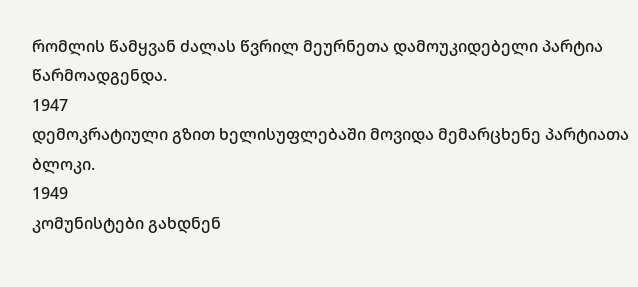რომლის წამყვან ძალას წვრილ მეურნეთა დამოუკიდებელი პარტია წარმოადგენდა.
1947
დემოკრატიული გზით ხელისუფლებაში მოვიდა მემარცხენე პარტიათა ბლოკი.
1949
კომუნისტები გახდნენ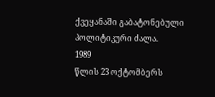ქვეყანაში გაბატონებული პოლიტიკური ძალა.
1989
წლის 23 ოქტომბერს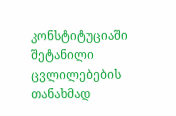კონსტიტუციაში შეტანილი ცვლილებების თანახმად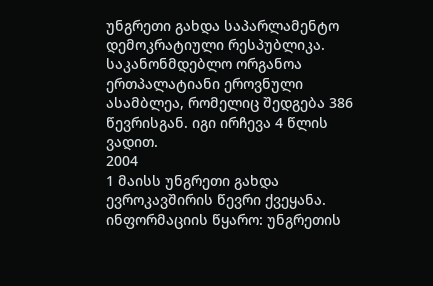უნგრეთი გახდა საპარლამენტო დემოკრატიული რესპუბლიკა. საკანონმდებლო ორგანოა ერთპალატიანი ეროვნული ასამბლეა, რომელიც შედგება 386 წევრისგან. იგი ირჩევა 4 წლის ვადით.
2004
1 მაისს უნგრეთი გახდა ევროკავშირის წევრი ქვეყანა.
ინფორმაციის წყარო: უნგრეთის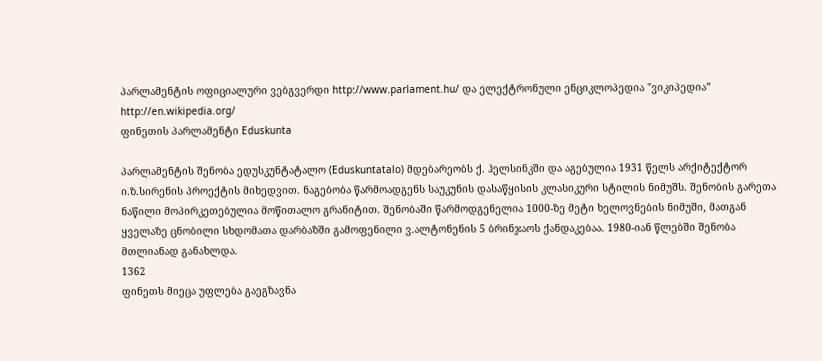პარლამენტის ოფიციალური ვებგვერდი http://www.parlament.hu/ და ელექტრონული ენციკლოპედია "ვიკიპედია” http://en.wikipedia.org/
ფინეთის პარლამენტი Eduskunta

პარლამენტის შენობა ედუსკუნტატალო (Eduskuntatalo) მდებარეობს ქ. ჰელსინკში და აგებულია 1931 წელს არქიტექტორ ი.ზ.სირენის პროექტის მიხედვით. ნაგებობა წარმოადგენს საუკუნის დასაწყისის კლასიკური სტილის ნიმუშს. შენობის გარეთა ნაწილი მოპირკეთებულია მოწითალო გრანიტით. შენობაში წარმოდგენელია 1000-ზე მეტი ხელოვნების ნიმუში, მათგან ყველაზე ცნობილი სხდომათა დარბაზში გამოფენილი ვ.ალტონენის 5 ბრინჯაოს ქანდაკებაა. 1980-იან წლებში შენობა მთლიანად განახლდა.
1362
ფინეთს მიეცა უფლება გაეგზავნა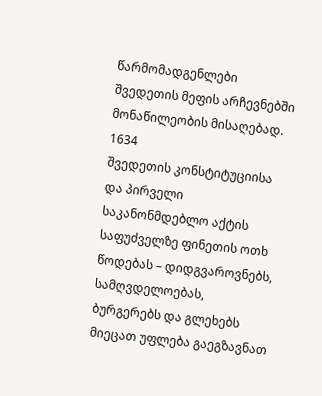წარმომადგენლები შვედეთის მეფის არჩევნებში მონაწილეობის მისაღებად.
1634
შვედეთის კონსტიტუციისა და პირველი საკანონმდებლო აქტის საფუძველზე ფინეთის ოთხ წოდებას – დიდგვაროვნებს, სამღვდელოებას, ბურგერებს და გლეხებს მიეცათ უფლება გაეგზავნათ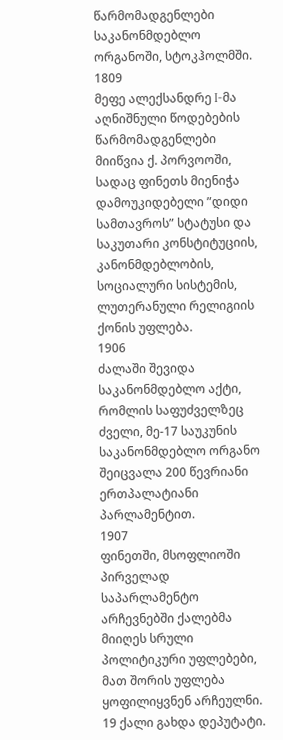წარმომადგენლები საკანონმდებლო ორგანოში, სტოკჰოლმში.
1809
მეფე ალექსანდრე I-მა აღნიშნული წოდებების წარმომადგენლები მიიწვია ქ. პორვოოში, სადაც ფინეთს მიენიჭა დამოუკიდებელი ”დიდი სამთავროს” სტატუსი და საკუთარი კონსტიტუციის, კანონმდებლობის, სოციალური სისტემის, ლუთერანული რელიგიის ქონის უფლება.
1906
ძალაში შევიდა საკანონმდებლო აქტი, რომლის საფუძველზეც ძველი, მე-17 საუკუნის საკანონმდებლო ორგანო შეიცვალა 200 წევრიანი ერთპალატიანი პარლამენტით.
1907
ფინეთში, მსოფლიოში პირველად საპარლამენტო არჩევნებში ქალებმა მიიღეს სრული პოლიტიკური უფლებები, მათ შორის უფლება ყოფილიყვნენ არჩეულნი. 19 ქალი გახდა დეპუტატი.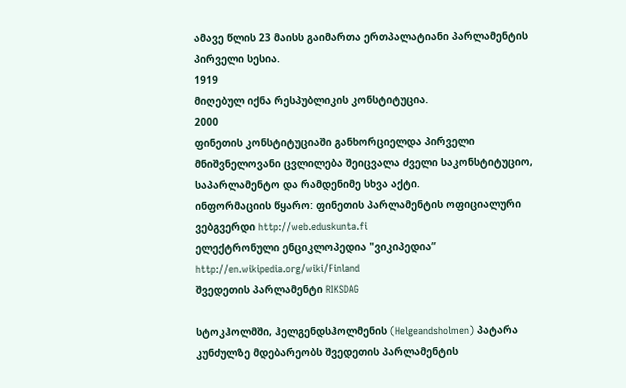ამავე წლის 23 მაისს გაიმართა ერთპალატიანი პარლამენტის პირველი სესია.
1919
მიღებულ იქნა რესპუბლიკის კონსტიტუცია.
2000
ფინეთის კონსტიტუციაში განხორციელდა პირველი მნიშვნელოვანი ცვლილება შეიცვალა ძველი საკონსტიტუციო, საპარლამენტო და რამდენიმე სხვა აქტი.
ინფორმაციის წყარო: ფინეთის პარლამენტის ოფიციალური ვებგვერდი http://web.eduskunta.fi
ელექტრონული ენციკლოპედია "ვიკიპედია” http://en.wikipedia.org/wiki/Finland
შვედეთის პარლამენტი RIKSDAG

სტოკჰოლმში, ჰელგენდსჰოლმენის (Helgeandsholmen) პატარა კუნძულზე მდებარეობს შვედეთის პარლამენტის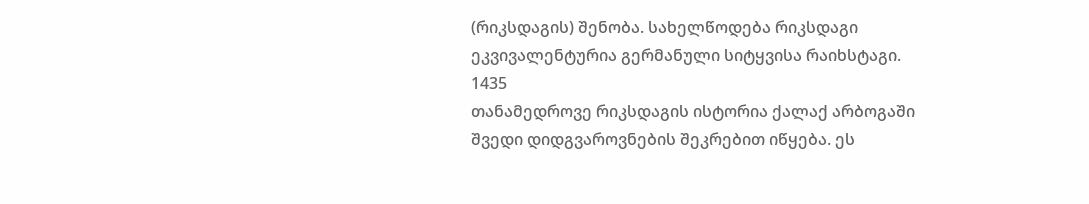(რიკსდაგის) შენობა. სახელწოდება რიკსდაგი ეკვივალენტურია გერმანული სიტყვისა რაიხსტაგი.
1435
თანამედროვე რიკსდაგის ისტორია ქალაქ არბოგაში შვედი დიდგვაროვნების შეკრებით იწყება. ეს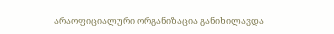არაოფიციალური ორგანიზაცია განიხილავდა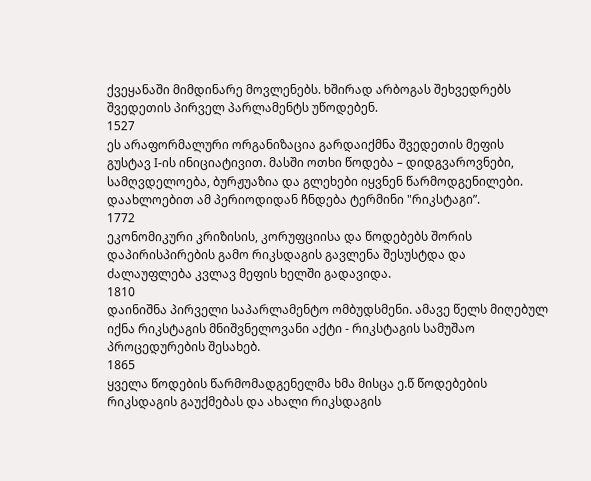ქვეყანაში მიმდინარე მოვლენებს. ხშირად არბოგას შეხვედრებს შვედეთის პირველ პარლამენტს უწოდებენ.
1527
ეს არაფორმალური ორგანიზაცია გარდაიქმნა შვედეთის მეფის გუსტავ I-ის ინიციატივით. მასში ოთხი წოდება – დიდგვაროვნები, სამღვდელოება, ბურჟუაზია და გლეხები იყვნენ წარმოდგენილები. დაახლოებით ამ პერიოდიდან ჩნდება ტერმინი "რიკსტაგი”.
1772
ეკონომიკური კრიზისის, კორუფციისა და წოდებებს შორის დაპირისპირების გამო რიკსდაგის გავლენა შესუსტდა და ძალაუფლება კვლავ მეფის ხელში გადავიდა.
1810
დაინიშნა პირველი საპარლამენტო ომბუდსმენი. ამავე წელს მიღებულ იქნა რიკსტაგის მნიშვნელოვანი აქტი - რიკსტაგის სამუშაო პროცედურების შესახებ.
1865
ყველა წოდების წარმომადგენელმა ხმა მისცა ე.წ წოდებების რიკსდაგის გაუქმებას და ახალი რიკსდაგის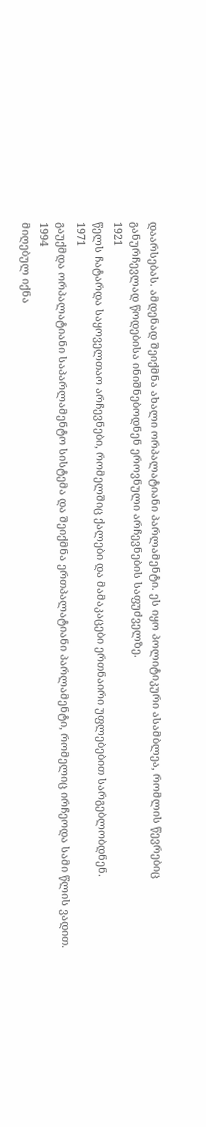დაარსებას. ამდენად შეიქმნა ახალი ორპალატიანი პარლამენტი. ეს იყო პოლიტიკური ასამბლეა, რომლის წევრებიც განურჩევლად წოდებისა ინიშნებოდნენ ეროვნული არჩევნების საფუძველზე.
1921
წელს ჩატარდა საყოველთაო არჩევნები, რომელშიც ქალები და მამაკაცები ერთნაირი უფლებებით სარგებლობდნენ.
1971
გაუქმდა ორპალატიანი საპარლამენტო სისტემა და შეიქმნა ერთპალატიანი პარლამენტი, რომელიც ირჩეოდა სამი წლის ვადით.
1994
მიღებულ იქნა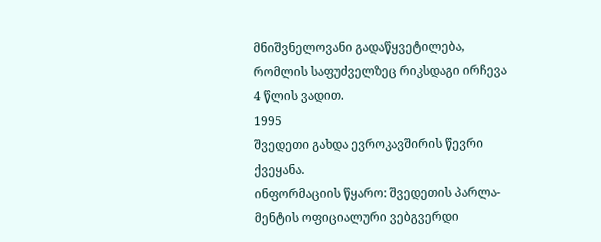მნიშვნელოვანი გადაწყვეტილება, რომლის საფუძველზეც რიკსდაგი ირჩევა 4 წლის ვადით.
1995
შვედეთი გახდა ევროკავშირის წევრი ქვეყანა.
ინფორმაციის წყარო: შვედეთის პარლა-მენტის ოფიციალური ვებგვერდი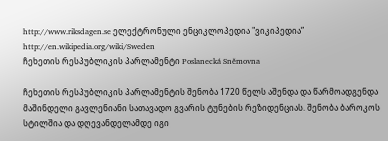http://www.riksdagen.se ელექტრონული ენციკლოპედია "ვიკიპედია” http://en.wikipedia.org/wiki/Sweden
ჩეხეთის რესპუბლიკის პარლამენტი Poslanecká Sněmovna

ჩეხეთის რესპუბლიკის პარლამენტის შენობა 1720 წელს აშენდა და წარმოადგენდა მაშინდელი გავლენიანი სათავადო გვარის ტუნების რეზიდენციას. შენობა ბაროკოს სტილშია და დღევანდელამდე იგი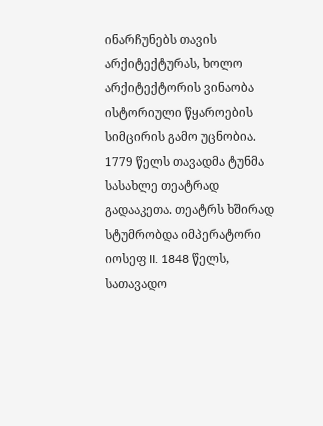ინარჩუნებს თავის არქიტექტურას, ხოლო არქიტექტორის ვინაობა ისტორიული წყაროების სიმცირის გამო უცნობია. 1779 წელს თავადმა ტუნმა სასახლე თეატრად გადააკეთა. თეატრს ხშირად სტუმრობდა იმპერატორი იოსეფ II. 1848 წელს, სათავადო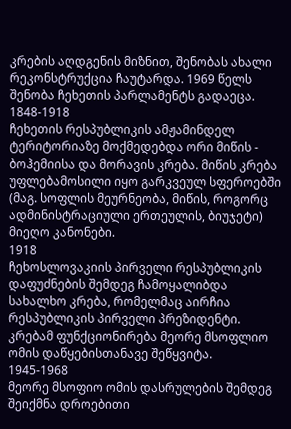კრების აღდგენის მიზნით, შენობას ახალი რეკონსტრუქცია ჩაუტარდა. 1969 წელს შენობა ჩეხეთის პარლამენტს გადაეცა.
1848-1918
ჩეხეთის რესპუბლიკის ამჟამინდელ ტერიტორიაზე მოქმედებდა ორი მიწის - ბოჰემიისა და მორავის კრება. მიწის კრება უფლებამოსილი იყო გარკვეულ სფეროებში (მაგ. სოფლის მეურნეობა, მიწის, როგორც ადმინისტრაციული ერთეულის, ბიუჯეტი) მიეღო კანონები.
1918
ჩეხოსლოვაკიის პირველი რესპუბლიკის დაფუძნების შემდეგ ჩამოყალიბდა სახალხო კრება, რომელმაც აირჩია რესპუბლიკის პირველი პრეზიდენტი. კრებამ ფუნქციონირება მეორე მსოფლიო ომის დაწყებისთანავე შეწყვიტა.
1945-1968
მეორე მსოფიო ომის დასრულების შემდეგ შეიქმნა დროებითი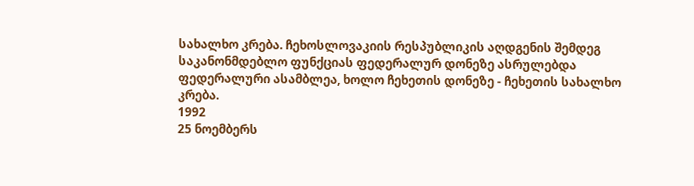სახალხო კრება. ჩეხოსლოვაკიის რესპუბლიკის აღდგენის შემდეგ საკანონმდებლო ფუნქციას ფედერალურ დონეზე ასრულებდა ფედერალური ასამბლეა, ხოლო ჩეხეთის დონეზე - ჩეხეთის სახალხო კრება.
1992
25 ნოემბერს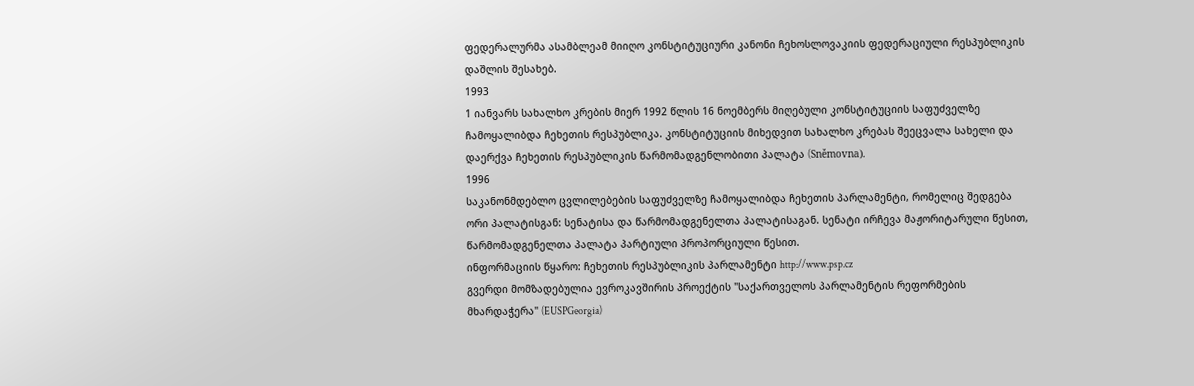ფედერალურმა ასამბლეამ მიიღო კონსტიტუციური კანონი ჩეხოსლოვაკიის ფედერაციული რესპუბლიკის დაშლის შესახებ.
1993
1 იანვარს სახალხო კრების მიერ 1992 წლის 16 ნოემბერს მიღებული კონსტიტუციის საფუძველზე ჩამოყალიბდა ჩეხეთის რესპუბლიკა. კონსტიტუციის მიხედვით სახალხო კრებას შეეცვალა სახელი და დაერქვა ჩეხეთის რესპუბლიკის წარმომადგენლობითი პალატა (Sněmovna).
1996
საკანონმდებლო ცვლილებების საფუძველზე ჩამოყალიბდა ჩეხეთის პარლამენტი, რომელიც შედგება ორი პალატისგან: სენატისა და წარმომადგენელთა პალატისაგან. სენატი ირჩევა მაჟორიტარული წესით, წარმომადგენელთა პალატა პარტიული პროპორციული წესით.
ინფორმაციის წყარო: ჩეხეთის რესპუბლიკის პარლამენტი http://www.psp.cz
გვერდი მომზადებულია ევროკავშირის პროექტის "საქართველოს პარლამენტის რეფორმების მხარდაჭერა" (EUSPGeorgia)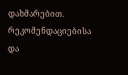დახმარებით. რეკომენდაციებისა და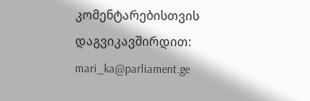კომენტარებისთვის დაგვიკავშირდით: mari_ka@parliament.ge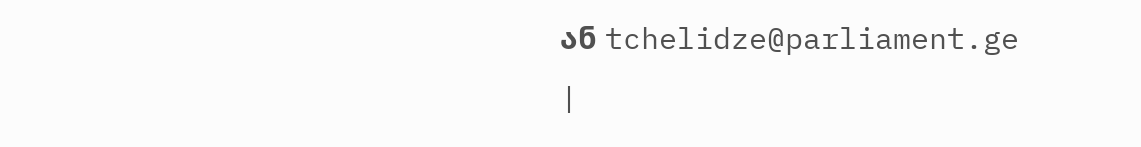ან tchelidze@parliament.ge
|